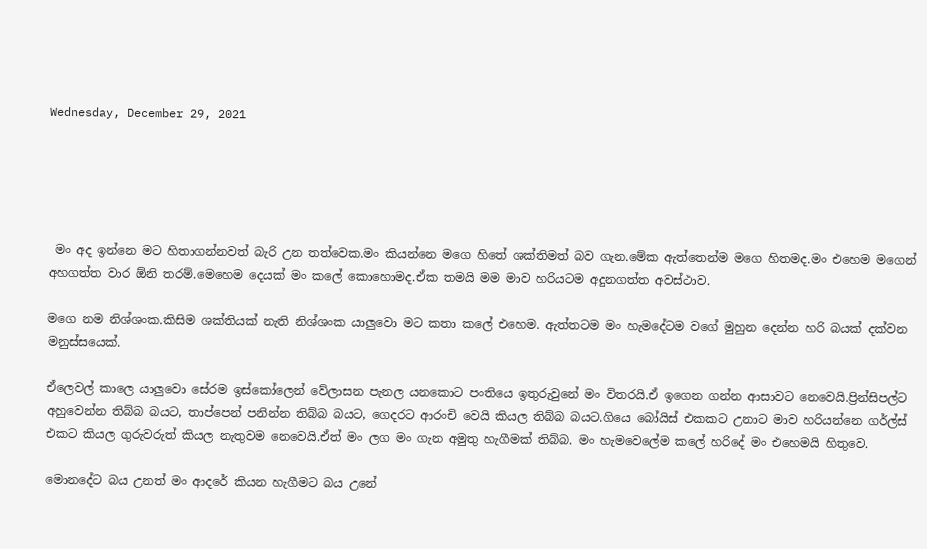Wednesday, December 29, 2021





 මං අද ඉන්නෙ මට හිතාගන්නවත් බැරි උන තත්වෙක.මං කියන්නෙ මගෙ හිතේ ශක්තිමත් බව ගැන.මේක ඇත්තෙන්ම මගෙ හිතමද.මං එහෙම මගෙන් අහගත්ත වාර ඕනි තරම්.මෙහෙම දෙයක් මං කලේ කොහොමද.ඒක තමයි මම මාව හරියටම අදුනගත්ත අවස්ථාව.

මගෙ නම නිශ්ශංක.කිසිම ශක්තියක් නැති නිශ්ශංක යාලුවො මට කතා කලේ එහෙම. ඇත්තටම මං හැමදේටම වගේ මුහුන දෙන්න හරි බයක් දක්වන මනුස්සයෙක්.

ඒලෙවල් කාලෙ යාලුවො සේරම ඉස්කෝලෙන් වේලාසන පැනල යනකොට පංතියෙ ඉතුරුවුනේ මං විතරයි.ඒ ඉගෙන ගන්න ආසාවට නෙවෙයි.ප්‍රින්සිපල්ට අහුවෙන්න තිබ්බ බයට, තාප්පෙන් පනින්න තිබ්බ බයට, ගෙදරට ආරංචි වෙයි කියල තිබ්බ බයට.ගියෙ බෝයිස් එකකට උනාට මාව හරියන්නෙ ගර්ල්ස් එකට කියල ගුරුවරුත් කියල නැතුවම නෙවෙයි.ඒත් මං ලග මං ගැන අමුතු හැගීමක් තිබ්බ. මං හැමවෙලේම කලේ හරිදේ මං එහෙමයි හිතුවෙ.

මොනදේට බය උනත් මං ආදරේ කියන හැගීමට බය උනේ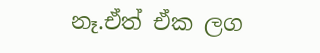නෑ.ඒත් ඒක ලග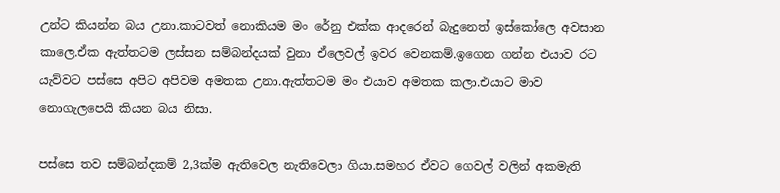උන්ට කියන්න බය උනා.කාටවත් නොකියම මං රේනු එක්ක ආදරෙන් බැදුනෙත් ඉස්කෝලෙ අවසාන කාලෙ.ඒක ඇත්තටම ලස්සන සම්බන්දයක් වුනා ඒලෙවල් ඉවර වෙනකම්.ඉගෙන ගන්න එයාව රට යැව්වට පස්සෙ අපිට අපිවම අමතක උනා.ඇත්තටම මං එයාව අමතක කලා.එයාට මාව නොගැලපෙයි කියන බය නිසා.

පස්සෙ තව සම්බන්දකම් 2,3ක්ම ඇතිවෙල නැතිවෙලා ගියා.සමහර ඒවට ගෙවල් වලින් අකමැති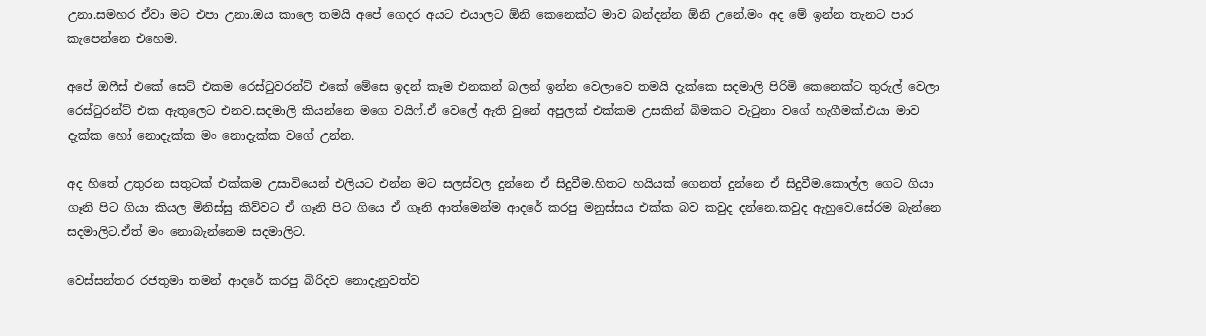උනා.සමහර ඒවා මට එපා උනා.ඔය කාලෙ තමයි අපේ ගෙදර අයට එයාලට ඕනි කෙනෙක්ට මාව බන්දන්න ඕනි උනේ.මං අද මේ ඉන්න තැනට පාර කැපෙන්නෙ එහෙම.

අපේ ඔෆීස් එකේ සෙට් එකම රෙස්ටුවරන්ට් එකේ මේසෙ ඉදන් කෑම එනකන් බලන් ඉන්න වෙලාවෙ තමයි දැක්කෙ සදමාලි පිරිමි කෙනෙක්ට තුරුල් වෙලා රෙස්ටුරන්ට් එක ඇතුලෙට එනව.සදමාලි කියන්නෙ මගෙ වයිෆ්.ඒ වෙලේ ඇති වුනේ අපුලක් එක්කම උසකින් බිමකට වැටුනා වගේ හැගීමක්.එයා මාව දැක්ක හෝ නොදැක්ක මං නොදැක්ක වගේ උන්න.

අද හිතේ උතුරන සතුටක් එක්කම උසාවියෙන් එලියට එන්න මට සලස්වල දුන්නෙ ඒ සිදුවීම.හිතට හයියක් ගෙනත් දුන්නෙ ඒ සිදුවීම.කොල්ල ගෙට ගියා ගෑනි පිට ගියා කියල මිනිස්සු කිව්වට ඒ ගෑනි පිට ගියෙ ඒ ගෑනි ආත්මෙන්ම ආදරේ කරපු මනුස්සය එක්ක බව කවුද දන්නෙ.කවුද ඇහුවෙ.සේරම බැන්නෙ සදමාලිට.ඒත් මං නොබැන්නෙම සදමාලිට.

වෙස්සන්තර රජතුමා තමන් ආදරේ කරපු බිරිදව නොදැනුවත්ව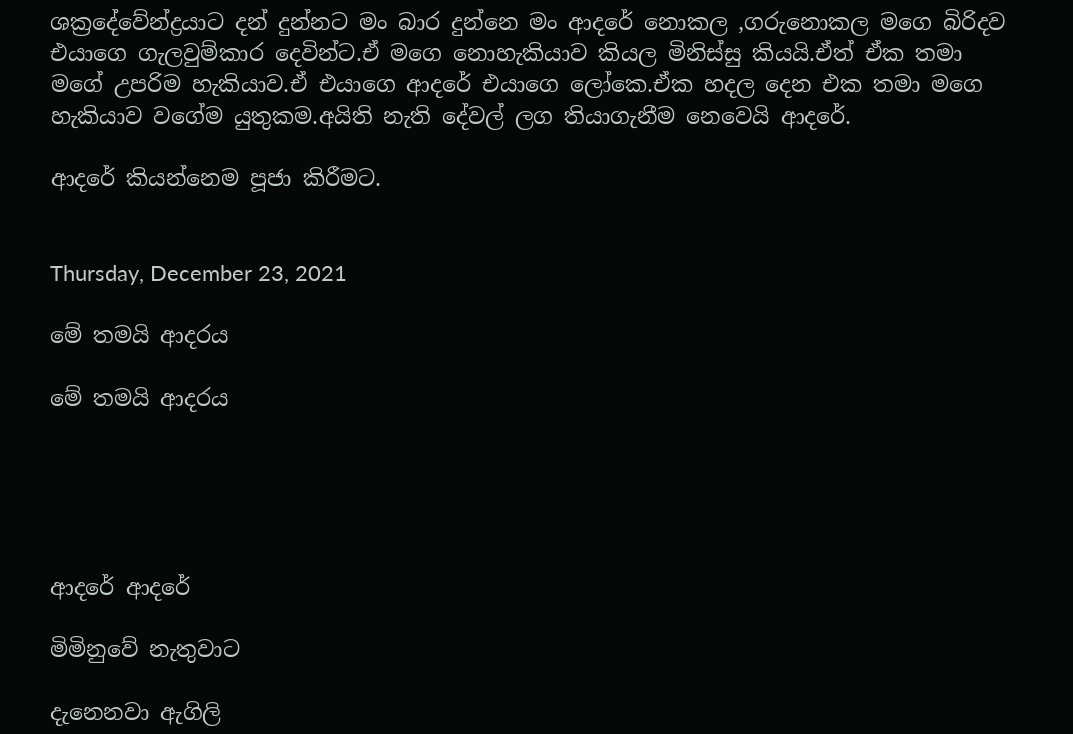ශක්‍රදේවේන්ද්‍රයාට දන් දුන්නට මං බාර දුන්නෙ මං ආදරේ නොකල ,ගරුනොකල මගෙ බිරිදව එයාගෙ ගැලවුම්කාර දෙවින්ට.ඒ මගෙ නොහැකියාව කියල මිනිස්සු කියයි.ඒත් ඒක තමා මගේ උපරිම හැකියාව.ඒ එයාගෙ ආදරේ එයාගෙ ලෝකෙ.ඒක හදල දෙන එක තමා මගෙ හැකියාව වගේම යුතුකම.අයිති නැති දේවල් ලග තියාගැනීම නෙවෙයි ආදරේ.

ආදරේ කියන්නෙම පූජා කිරීමට.


Thursday, December 23, 2021

මේ තමයි ආදරය

මේ තමයි ආදරය





ආදරේ ආදරේ

මිමිනුවේ නැතුවාට

දැනෙනවා ඇගිලි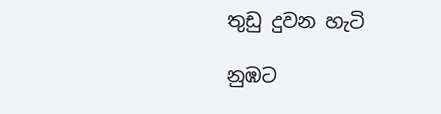තුඩු දුවන හැටි

නුඹට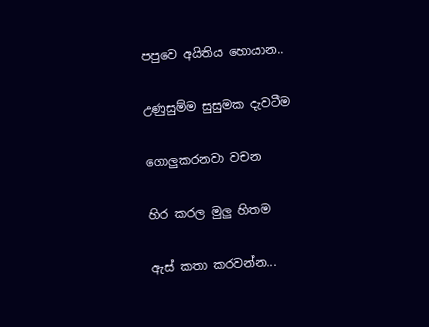පපුවෙ අයිතිය හොයාන..

උණුසුම්ම සුසුමක දැවටීම

ගොලුකරනවා වචන

හිර කරල මුලු හිතම

ඇස් කතා කරවන්න...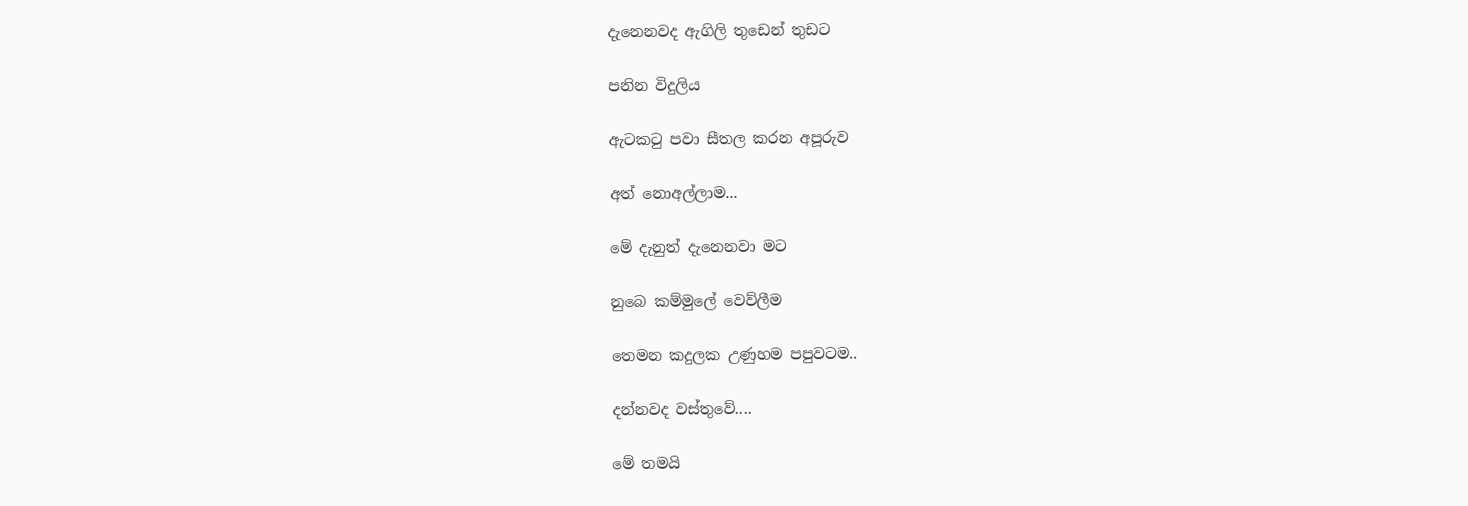දැනෙනවද ඇගිලි තුඩෙන් තුඩට

පනින විදුලිය

ඇටකටු පවා සීතල කරන අපූරුව

අත් නොඅල්ලාම...

මේ දැනුත් දැනෙනවා මට

නුබෙ කම්මුලේ වෙව්ලීම

තෙමන කදුලක උණුහම පපුවටම..

දන්නවද වස්තුවේ....

මේ තමයි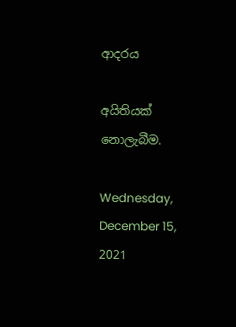ආදරය

අයිතියක් නොලැබීම.

Wednesday, December 15, 2021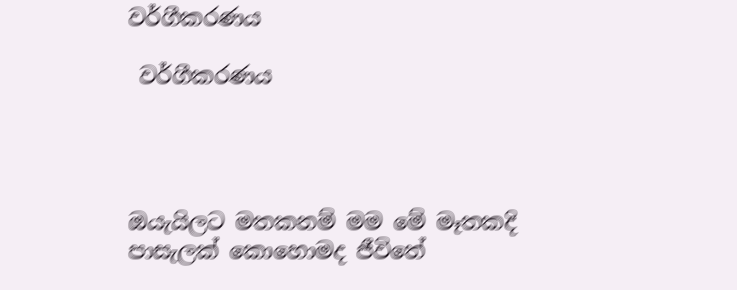වර්ගීකරණය

 වර්ගීකරණය




ඔයැයිලට මතකනම් මම මේ මෑතකදි පාසැලක් කොහොමද ජීවිතේ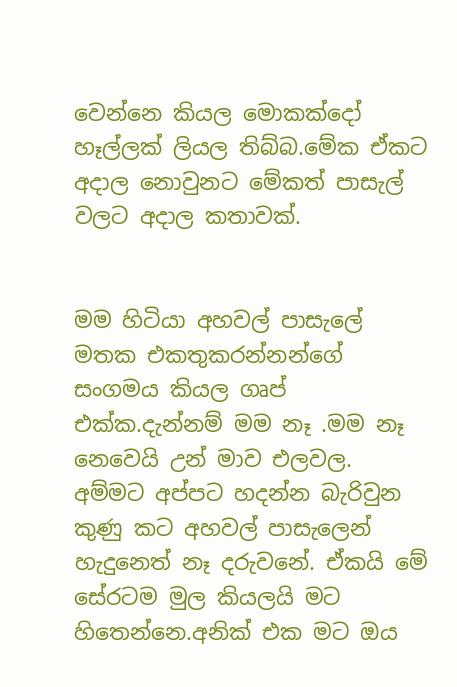වෙන්නෙ කියල මොකක්දෝ හෑල්ලක් ලියල තිබ්බ.මේක ඒකට අදාල නොවුනට මේකත් පාසැල් වලට අදාල කතාවක්.


මම හිටියා අහවල් පාසැලේ මතක එකතුකරන්නන්ගේ සංගමය කියල ගෘප් එක්ක.දැන්නම් මම නෑ .මම නෑ නෙවෙයි උන් මාව එලවල. අම්මට අප්පට හදන්න බැරිවුන කුණු කට අහවල් පාසැලෙන් හැදුනෙත් නෑ දරුවනේ. ඒකයි මේ සේරටම මුල කියලයි මට හිතෙන්නෙ.අනික් එක මට ඔය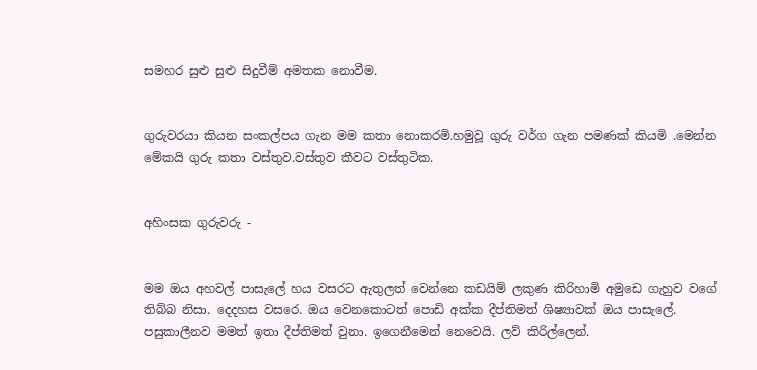සමහර සුළු සුළු සිදුවීම් අමතක නොවීම.


ගුරුවරයා කියන සංකල්පය ගැන මම කතා නොකරමි.හමුවූ ගුරු වර්ග ගැන පමණක් කියමි .මෙන්න මේකයි ගුරු කතා වස්තුව.වස්තුව කීවට වස්තුටික.


අහිංසක ගුරුවරු -


මම ඔය අහවල් පාසැලේ හය වසරට ඇතුලත් වෙන්නෙ කඩයිම් ලකුණ කිරිහාමි අමුඩෙ ගැහුව වගේ තිබ්බ නිසා. දෙදහස වසරෙ. ඔය වෙනකොටත් පොඩි අක්ක දීප්තිමත් ශිෂ්‍යාවක් ඔය පාසැලේ. පසුකාලීනව මමත් ඉතා දීප්තිමත් වුනා. ඉගෙනීමෙන් නෙවෙයි. ලව් කිරිල්ලෙන්.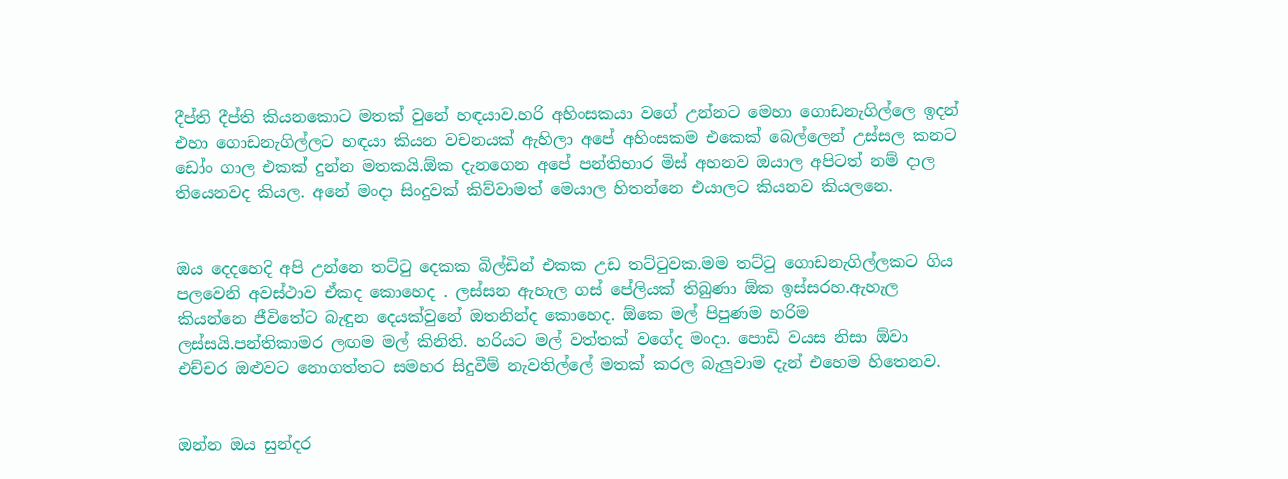දීප්ති දීප්ති කියනකොට මතක් වුනේ හඳයාව.හරි අහිංසකයා වගේ උන්නට මෙහා ගොඩනැගිල්ලෙ ඉදන් එහා ගොඩනැගිල්ලට හඳයා කියන වචනයක් ඇහිලා අපේ අහිංසකම එකෙක් බෙල්ලෙන් උස්සල කනට ඩෝං ගාල එකක් දුන්න මතකයි.ඕක දැනගෙන අපේ පන්තිභාර මිස් අහනව ඔයාල අපිටත් නම් දාල තියෙනවද කියල. අනේ මංදා සිංදුවක් කිව්වාමත් මෙයාල හිතන්නෙ එයාලට කියනව කියලනෙ.


ඔය දෙදහෙදි අපි උන්නෙ තට්ටු දෙකක බිල්ඩින් එකක උඩ තට්ටුවක.මම තට්ටු ගොඩනැගිල්ලකට ගිය පලවෙනි අවස්ථාව ඒකද කොහෙද . ලස්සන ඇහැල ගස් පේලියක් තිබුණා ඕක ඉස්සරහ.ඇහැල කියන්නෙ ජීවිතේට බැඳුන දෙයක්වුනේ ඔතනින්ද කොහෙද. ඕකෙ මල් පිපුණම හරිම ලස්සයි.පන්තිකාමර ලඟම මල් කිනිති. හරියට මල් වත්තක් වගේද මංදා. පොඩි වයස නිසා ඕවා එච්චර ඔළුවට නොගත්තට සමහර සිදුවීම් නැවතිල්ලේ මතක් කරල බැලුවාම දැන් එහෙම හිතෙනව.


ඔන්න ඔය සුන්දර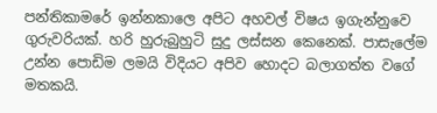පන්තිකාමරේ ඉන්නකාලෙ අපිට අහවල් විෂය ඉගැන්නුවෙ ගුරුවරියක්. හරි හුරුබුහුටි සුදු ලස්සන කෙනෙක්. පාසැලේම උන්න පොඩිම ලමයි විදියට අපිව හොදට බලාගත්ත වගේ මතකයි.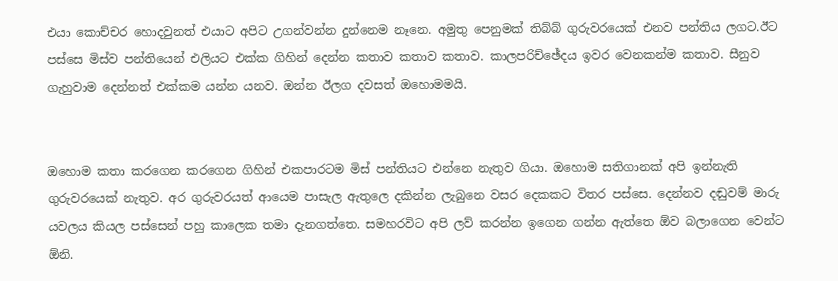එයා කොච්චර හොදවුනත් එයාට අපිට උගන්වන්න දුන්නෙම නෑනෙ. අමුතු පෙනුමක් තිබ්බ් ගුරුවරයෙක් එනව පන්තිය ලගට.ඊට පස්සෙ මිස්ව පන්තියෙන් එලියට එක්ක ගිහින් දෙන්න කතාව කතාව කතාව. කාලපරිච්ඡේදය ඉවර වෙනකන්ම කතාව. සීනුව ගැහුවාම දෙන්නත් එක්කම යන්න යනව. ඔන්න ඊලග දවසත් ඔහොමමයි.


ඔහොම කතා කරගෙන කරගෙන ගිහින් එකපාරටම මිස් පන්තියට එන්නෙ නැතුව ගියා. ඔහොම සතිගානක් අපි ඉන්නැති ගුරුවරයෙක් නැතුව. අර ගුරුවරයත් ආයෙම පාසැල ඇතුලෙ දකින්න ලැබුනෙ වසර දෙකකට විතර පස්සෙ. දෙන්නව දඬුවම් මාරු යවලය කියල පස්සෙන් පහු කාලෙක තමා දැනගත්තෙ. සමහරවිට අපි ලව් කරන්න ඉගෙන ගන්න ඇත්තෙ ඕව බලාගෙන වෙන්ට ඕනි.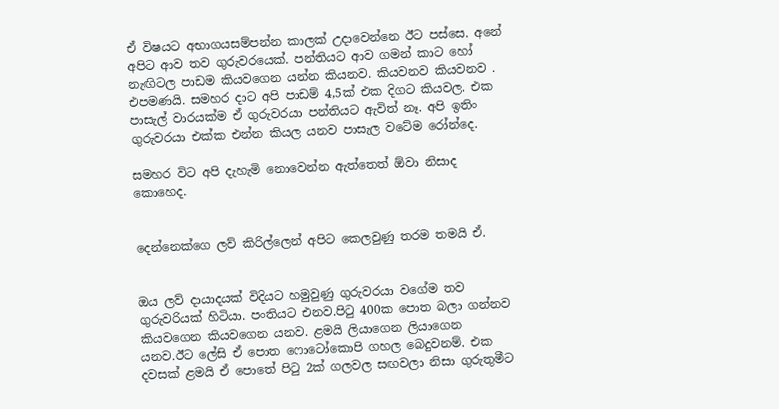ඒ විෂයට අභාගයසම්පන්න කාලක් උදාවෙන්නෙ ඊට පස්සෙ. අනේ අපිට ආව තව ගුරුවරයෙක්. පන්තියට ආව ගමන් කාට හෝ නැඟිටල පාඩම කියවගෙන යන්න කියනව. කියවනව කියවනව . එපමණයි. සමහර දාට අපි පාඩම් 4,5ක් එක දිගට කියවල. එක පාසැල් වාරයක්ම ඒ ගුරුවරයා පන්තියට ඇවිත් නෑ. අපි ඉතිං ගුරුවරයා එක්ක එන්න කියල යනව පාසැල වටේම රෝන්දෙ.

සමහර විට අපි දැහැමි නොවෙන්න ඇත්තෙත් ඕවා නිසාද කොහෙද.


දෙන්නෙක්ගෙ ලව් කිරිල්ලෙන් අපිට කෙලවුණු තරම තමයි ඒ.


ඔය ලව් දායාදයක් විදියට හමුවුණු ගුරුවරයා වගේම තව ගුරුවරියක් හිටියා. පංතියට එනව.පිටු 400ක පොත බලා ගන්නව කියවගෙන කියවගෙන යනව. ළමයි ලියාගෙන ලියාගෙන යනව.ඊට ලේසි ඒ පොත ෆොටෝකොපි ගහල බෙදුවනම්. එක දවසක් ළමයි ඒ පොතේ පිටු 2ක් ගලවල සඟවලා නිසා ගුරුතුමීට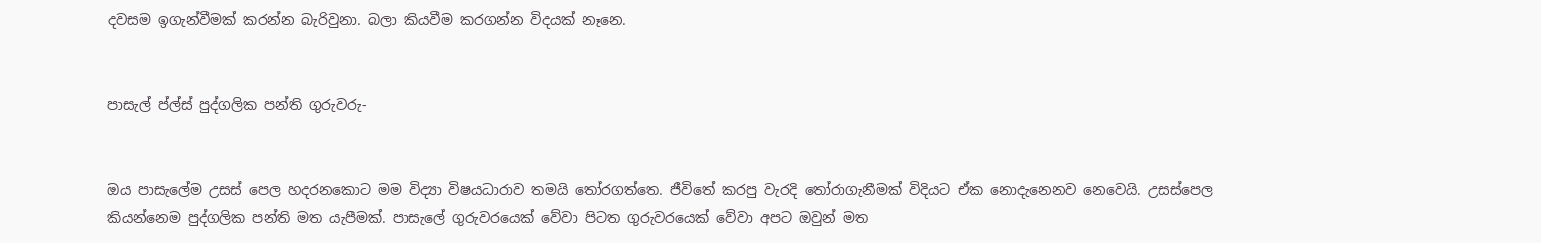දවසම ඉගැන්වීමක් කරන්න බැරිවුනා. බලා කියවීම කරගන්න විදයක් නෑනෙ.


පාසැල් ප්ල්ස් පුද්ගලික පන්ති ගුරුවරු-


ඔය පාසැලේම උසස් පෙල හදරනකොට මම විද්‍යා විෂයධාරාව තමයි තෝරගත්තෙ. ජීවිතේ කරපු වැරදි තෝරාගැනීමක් විදියට ඒක නොදැනෙනව නෙවෙයි. උසස්පෙල කියන්නෙම පුද්ගලික පන්ති මත යැපීමක්. පාසැලේ ගුරුවරයෙක් වේවා පිටත ගුරුවරයෙක් වේවා අපට ඔවුන් මත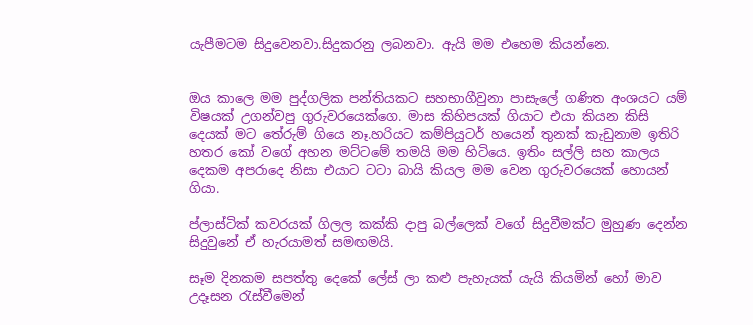යැපීමටම සිදුවෙනවා.සිදුකරනු ලබනවා. ඇයි මම එහෙම කියන්නෙ.


ඔය කාලෙ මම පුද්ගලික පන්තියකට සහභාගීවුනා පාසැලේ ගණිත අංශයට යම් විෂයක් උගන්වපු ගුරුවරයෙක්ගෙ. මාස කිහිපයක් ගියාට එයා කියන කිසි දෙයක් මට තේරුම් ගියෙ නෑ.හරියට කම්පියුටර් හයෙන් තුනක් කැඩුනාම ඉතිරි හතර කෝ වගේ අහන මට්ටමේ තමයි මම හිටියෙ. ඉතිං සල්ලි සහ කාලය දෙකම අපරාදෙ නිසා එයාට ටටා බායි කියල මම වෙන ගුරුවරයෙක් හොයන් ගියා.

ප්ලාස්ටික් කවරයක් ගිලල කක්කි දාපු බල්ලෙක් වගේ සිදුවීමක්ට මුහුණ දෙන්න සිදුවුනේ ඒ හැරයාමත් සමඟමයි.

සෑම දිනකම සපත්තු දෙකේ ලේස් ලා කළු පැහැයක් යැයි කියමින් හෝ මාව උදෑසන රැස්වීමෙන්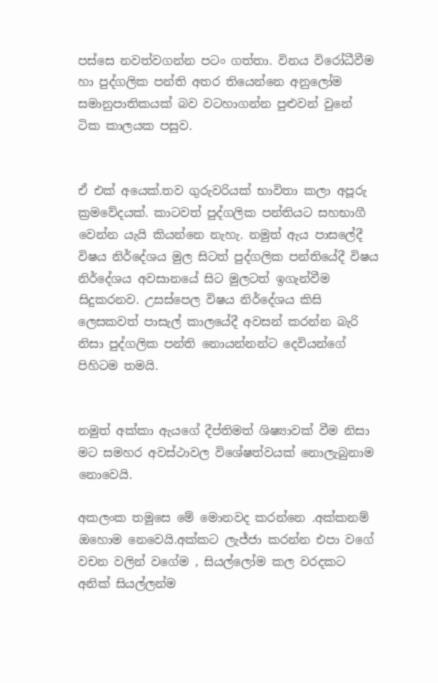පස්සෙ නවත්වගන්න පටං ගත්තා. විනය විරෝධීවීම හා පුද්ගලික පන්ති අතර තියෙන්නෙ අනුලෝම සමානුපාතිකයක් බව වටහාගන්න පුළුවන් වුනේ ටික කාලයක පසුව.


ඒ එක් අයෙක්.තව ගුරුවරියක් භාවිතා කලා අපූරු ක්‍රමවේදයක්. කාටවත් පුද්ගලික පන්තියට සහභාගී වෙන්න යැයි කියන්නෙ නැහැ. නමුත් ඇය පාසලේදී විෂය නිර්දේශය මුල සිටත් පුද්ගලික පන්තියේදී විෂය නිර්දේශය අවසානයේ සිට මුලටත් ඉගැන්වීම සිදුකරනව. උසස්පෙල විෂය නිර්දේශය කිසි ලෙසකවත් පාසැල් කාලයේදී අවසන් කරන්න බැරි නිසා පුද්ගලික පන්ති නොයන්නන්ට දෙවියන්ගේ පිහිටම තමයි.


නමුත් අක්කා ඇයගේ දීප්තිමත් ශිෂ්‍යාවක් වීම නිසා මට සමහර අවස්ථාවල විශේෂත්වයක් නොලැබුනාම නොවෙයි.

අකලංක තමුසෙ මේ මොනවද කරන්නෙ .අක්කනම් ඔහොම නෙවෙයි.අක්කට ලැජ්ජා කරන්න එපා වගේ වචන වලින් වගේම , සියල්ලෝම කල වරදකට අනික් සියල්ලන්ම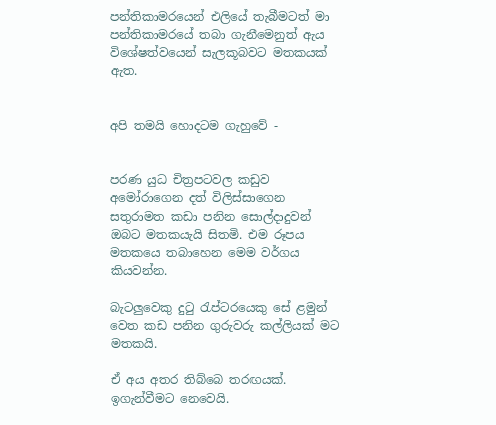පන්තිකාමරයෙන් එලියේ තැබීමටත් මා පන්තිකාමරයේ තබා ගැනීමෙනුත් ඇය විශේෂත්වයෙන් සැලකූබවට මතකයක් ඇත.


අපි තමයි හොදටම ගැහුවේ -


පරණ යුධ චිත්‍රපටවල කඩුව අමෝරාගෙන දත් විලිස්සාගෙන සතුරාමත කඩා පනින සොල්දාදුවන් ඔබට මතකයැයි සිතමි. එම රූපය මතකයෙ තබාහෙන මෙම වර්ගය කියවන්න.

බැටලුවෙකු දුටු රැප්ටරයෙකු සේ ළමුන් වෙත කඩ පනින ගුරුවරු කල්ලියක් මට මතකයි.

ඒ අය අතර තිබ්බෙ තරඟයක්. ඉගැන්වීමට නෙවෙයි.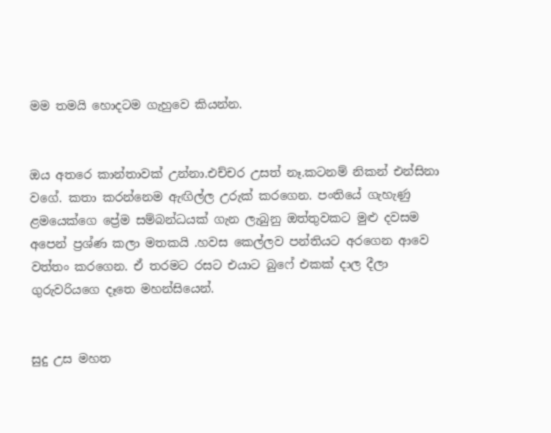මම තමයි හොදටම ගැහුවෙ කියන්න.


ඔය අතරෙ කාන්තාවක් උන්නා.එච්චර උසත් නෑ.කටනම් නිකන් එන්සිනා වගේ. කතා කරන්නෙම ඇඟිල්ල උරුක් කරගෙන. පංතියේ ගැහැණු ළමයෙක්ගෙ ප්‍රේම සම්බන්ධයක් ගැන ලැබුනු ඔත්තුවකට මුළු දවසම අපෙන් ප්‍රශ්ණ කලා මතකයි .හවස කෙල්ලව පන්තියට අරගෙන ආවෙ වත්තං කරගෙන. ඒ තරමට රසට එයාට බුෆේ එකක් දාල දීලා ගුරුවරියගෙ දෑතෙ මහන්සියෙන්.


සුදු උස මහත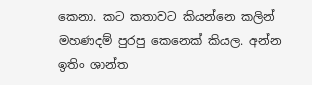කෙනා. කට කතාවට කියන්නෙ කලින් මහණදම් පුරපු කෙනෙක් කියල. අන්න ඉතිං ශාන්ත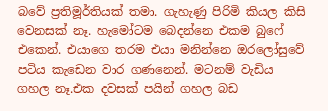බවේ ප්‍රතිමූර්තියක් තමා. ගැහැණු පිරිමි කියල කිසි වෙනසක් නෑ. හැමෝටම බෙදන්නෙ එකම බුෆේ එකෙන්. එයාගෙ තරම එයා මනින්නෙ ඔරලෝසුවේ පටිය කැඩෙන වාර ගණනෙන්. මටනම් වැඩිය ගහල නෑ.එක දවසක් පයින් ගහල බඩ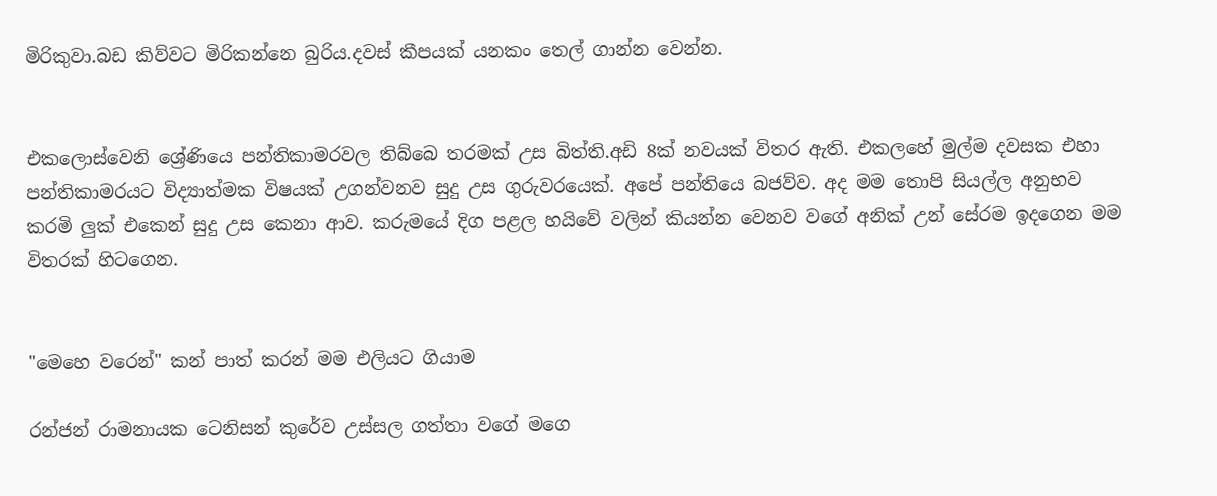මිරිකුවා.බඩ කිව්වට මිරිකන්නෙ බුරිය.දවස් කීපයක් යනකං තෙල් ගාන්න වෙන්න.


එකලොස්වෙනි ශ්‍රේණියෙ පන්තිකාමරවල තිබ්බෙ තරමක් උස බිත්ති.අඩි 8ක් නවයක් විතර ඇති. එකලහේ මුල්ම දවසක එහා පන්තිකාමරයට විද්‍යාත්මක විෂයක් උගන්වනව සුදු උස ගුරුවරයෙක්. අපේ පන්තියෙ බජව්ව. අද මම තොපි සියල්ල අනුභව කරමි ලුක් එකෙන් සුදු උස කෙනා ආව. කරුමයේ දිග පළල හයිවේ වලින් කියන්න වෙනව වගේ අනික් උන් සේරම ඉදගෙන මම විතරක් හිටගෙන.


"මෙහෙ වරෙන්" කන් පාත් කරන් මම එලියට ගියාම

රන්ජන් රාමනායක ටෙනිසන් කුරේව උස්සල ගත්තා වගේ මගෙ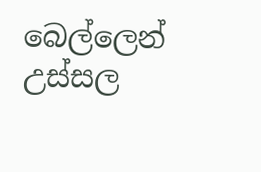බෙල්ලෙන් උස්සල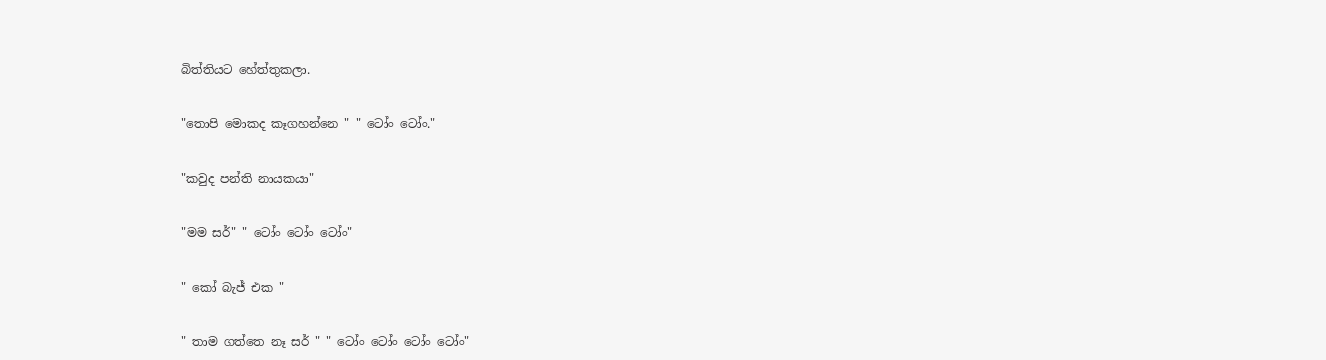බිත්තියට හේත්තුකලා.


"තොපි මොකද කෑගහන්නෙ " " ටෝං ටෝං."


"කවුද පන්ති නායකයා"


"මම සර්" " ටෝං ටෝං ටෝං"


" කෝ බැජ් එක "


" තාම ගත්තෙ නෑ සර් " " ටෝං ටෝං ටෝං ටෝං"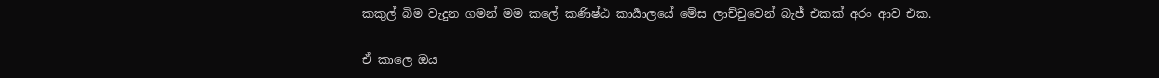කකුල් බිම වැදුන ගමන් මම කලේ කණිෂ්ඨ කාර්‍යාලයේ මේස ලාච්චුවෙන් බැජ් එකක් අරං ආව එක.

ඒ කාලෙ ඔය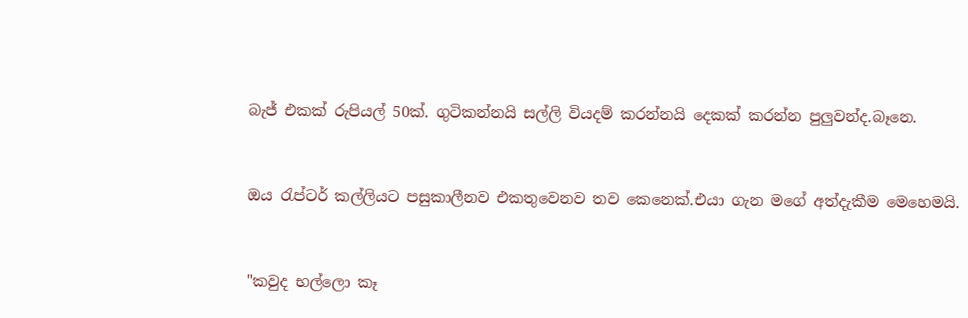බැජ් එකක් රුපියල් 50ක්. ගුටිකන්නයි සල්ලි වියදම් කරන්නයි දෙකක් කරන්න පුලුවන්ද.බෑනෙ.


ඔය රැප්ටර් කල්ලියට පසුකාලීනව එකතුවෙනව තව කෙනෙක්.එයා ගැන මගේ අත්දැකීම මෙහෙමයි.


"කවුද භල්ලො කෑ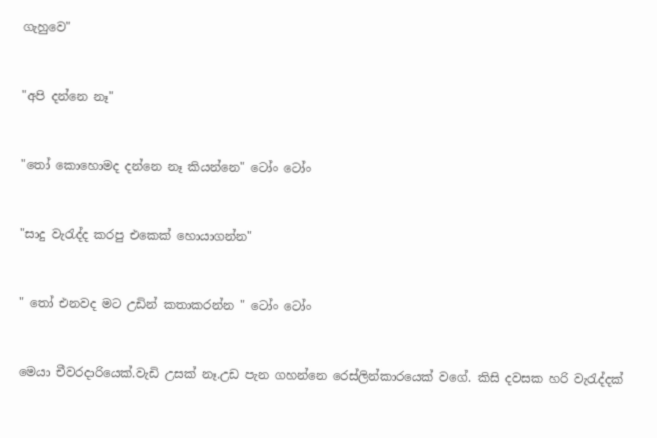ගැහුවෙ"


"අපි දන්නෙ නෑ"


"තෝ කොහොමද දන්නෙ නෑ කියන්නෙ" ටෝං ටෝං


"සාදු වැරැද්ද කරපු එකෙක් හොයාගන්න"


" තෝ එනවද මට උඩින් කතාකරන්න " ටෝං ටෝං


මෙයා චීවරදාරියෙක්.වැඩි උසක් නෑ.උඩ පැන ගහන්නෙ රෙස්ලින්කාරයෙක් වගේ. කිසි දවසක හරි වැරැද්දක්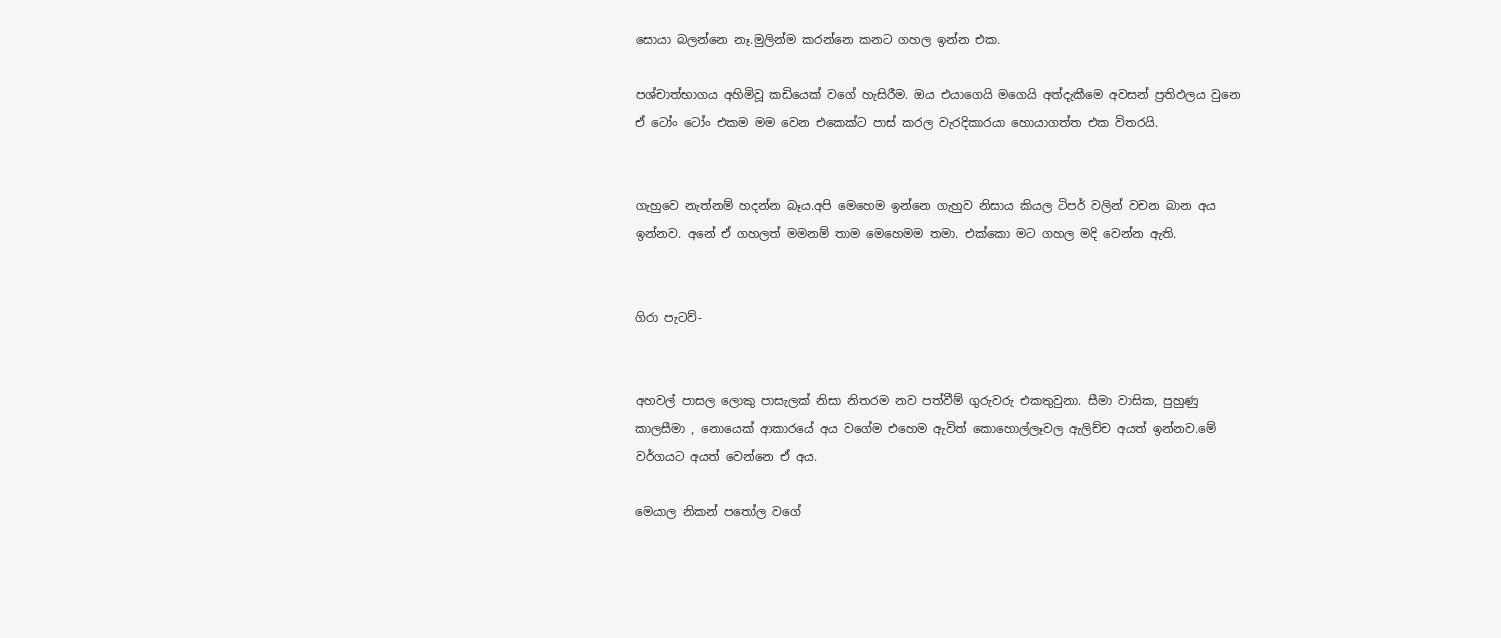සොයා බලන්නෙ නෑ.මුලින්ම කරන්නෙ කනට ගහල ඉන්න එක.

පශ්චාත්භාගය අහිමිවූ කඩියෙක් වගේ හැසිරීම. ඔය එයාගෙයි මගෙයි අත්දැකීමෙ අවසන් ප්‍රතිඵලය වුනෙ ඒ ටෝං ටෝං එකම මම වෙන එකෙක්ට පාස් කරල වැරදිකාරයා හොයාගත්ත එක විතරයි.


ගැහුවෙ නැත්නම් හදන්න බෑය.අපි මෙහෙම ඉන්නෙ ගැහුව නිසාය කියල ටිපර් වලින් වචන බාන අය ඉන්නව. අනේ ඒ ගහලත් මමනම් තාම මෙහෙමම තමා. එක්කො මට ගහල මදි වෙන්න ඇති.


ගිරා පැටව්-


අහවල් පාසල ලොකු පාසැලක් නිසා නිතරම නව පත්වීම් ගුරුවරු එකතුවුනා. සීමා වාසික, පුහුණු කාලසීමා , නොයෙක් ආකාරයේ අය වගේම එහෙම ඇවිත් කොහොල්ලෑවල ඇලිච්ච අයත් ඉන්නව.මේ වර්ගයට අයත් වෙන්නෙ ඒ අය.

මෙයාල නිකන් පතෝල වගේ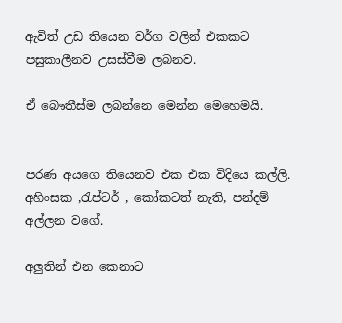ඇවිත් උඩ තියෙන වර්ග වලින් එකකට පසුකාලීනව උසස්වීම ලබනව.

ඒ බෞතීස්ම ලබන්නෙ මෙන්න මෙහෙමයි.


පරණ අයගෙ තියෙනව එක එක විදියෙ කල්ලි. අහිංසක ,රැප්ටර් , කෝකටත් නැති, පන්දම් අල්ලන වගේ.

අලුතින් එන කෙනාට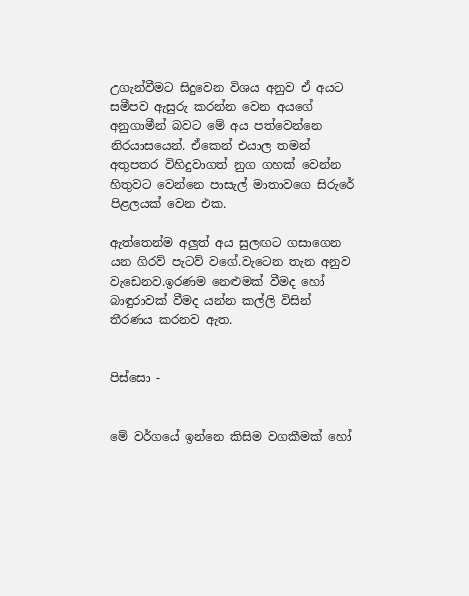උගැන්වීමට සිදුවෙන විශය අනුව ඒ අයට සමීපව ඇසුරු කරන්න වෙන අයගේ අනුගාමීන් බවට මේ අය පත්වෙන්නෙ නිරයාසයෙන්. ඒකෙන් එයාල තමන් අතුපතර විහිදුවාගත් නුග ගහක් වෙන්න හිතුවට වෙන්නෙ පාසැල් මාතාවගෙ සිරුරේ පිළලයක් වෙන එක.

ඇත්තෙන්ම අලුත් අය සුලඟට ගසාගෙන යන ගිරව් පැටව් වගේ.වැටෙන තැන අනුව වැඩෙනව.ඉරණම නෙළුමක් වීමද හෝ බාඳුරාවක් වීමද යන්න කල්ලි විසින් තීරණය කරනව ඇත.


පිස්සො -


මේ වර්ගයේ ඉන්නෙ කිසිම වගකීමක් හෝ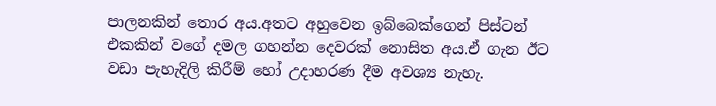පාලනකින් තොර අය.අතට අහුවෙන ඉබ්බෙක්ගෙන් පිස්ටන් එකකින් වගේ දමල ගහන්න දෙවරක් නොසිත අය.ඒ ගැන ඊට වඩා පැහැදිලි කිරීම් හෝ උදාහරණ දීම අවශ්‍ය නැහැ.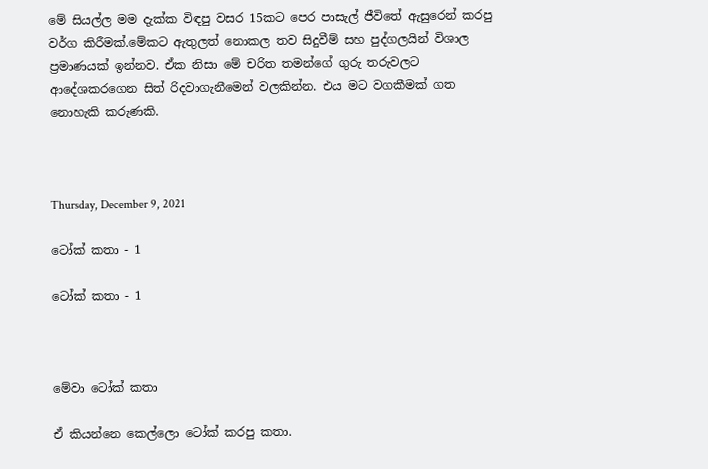මේ සියල්ල මම දැක්ක විඳපු වසර 15කට පෙර පාසැල් ජීවිතේ ඇසුරෙන් කරපු වර්ග කිරීමක්.මේකට ඇතුලත් නොකල තව සිදුවීම් සහ පුද්ගලයින් විශාල ප්‍රමාණයක් ඉන්නව. ඒක නිසා මේ චරිත තමන්ගේ ගුරු තරුවලට ආදේශකරගෙන සිත් රිදවාගැනීමෙන් වලකින්න. එය මට වගකීමක් ගත නොහැකි කරුණකි.



Thursday, December 9, 2021

ටෝක් කතා - 1

ටෝක් කතා - 1



මේවා ටෝක් කතා

ඒ කියන්නෙ කෙල්ලො ටෝක් කරපු කතා.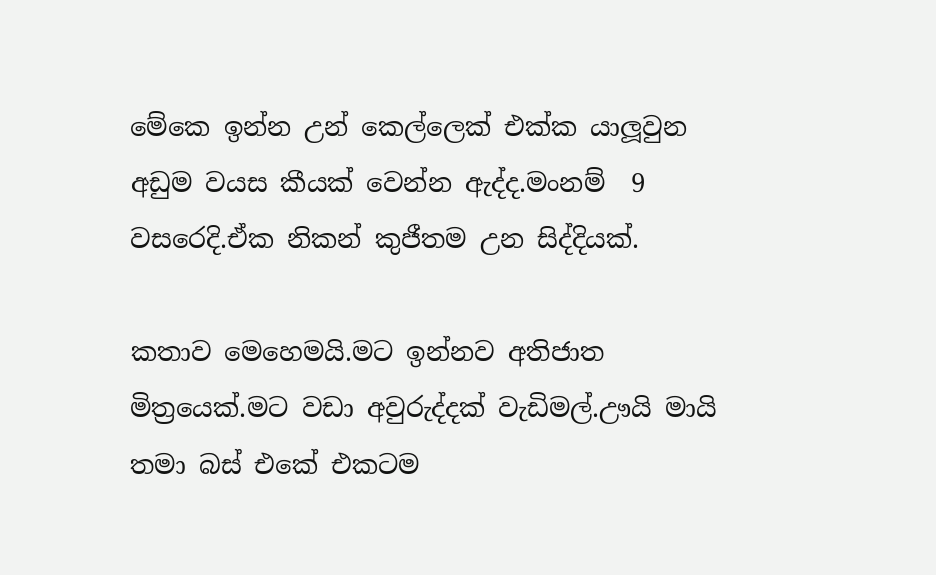මේකෙ ඉන්න උන් කෙල්ලෙක් එක්ක යාලූවුන අඩුම වයස කීයක් වෙන්න ඇද්ද.මංනම්  9 වසරෙදි.ඒක නිකන් කුජීතම උන සිද්දියක්.

කතාව මෙහෙමයි.මට ඉන්නව අතිජාත මිත්‍රයෙක්.මට වඩා අවුරුද්දක් වැඩිමල්.ඌයි මායි තමා බස් එකේ එකටම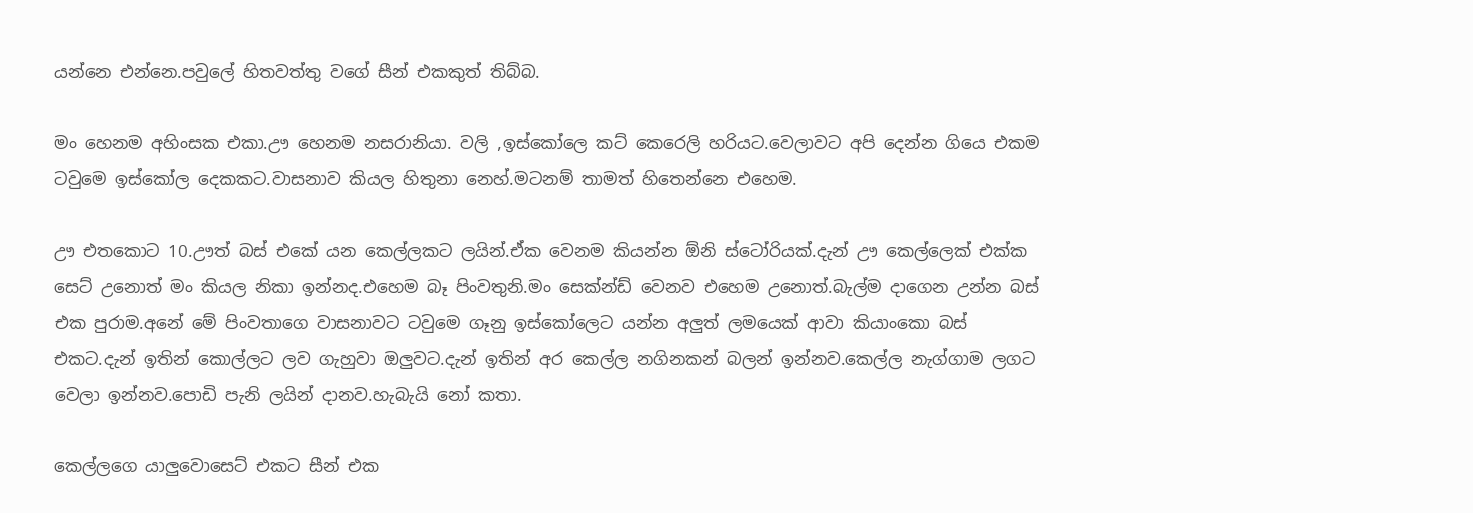යන්නෙ එන්නෙ.පවුලේ හිතවත්තු වගේ සීන් එකකුත් තිබ්බ.

මං හෙනම අහිංසක එකා.ඌ හෙනම නසරානියා. වලි ,ඉස්කෝලෙ කට් කෙරෙලි හරියට.වෙලාවට අපි දෙන්න ගියෙ එකම ටවුමෙ ඉස්කෝල දෙකකට.වාසනාව කියල හිතුනා නෙහ්.මටනම් තාමත් හිතෙන්නෙ එහෙම.

ඌ එතකොට 10.ඌත් බස් එකේ යන කෙල්ලකට ලයින්.ඒක වෙනම කියන්න ඕනි ස්ටෝරියක්.දැන් ඌ කෙල්ලෙක් එක්ක සෙට් උනොත් මං කියල නිකා ඉන්නද.එහෙම බෑ පිංවතුනි.මං සෙක්න්ඩ් වෙනව එහෙම උනොත්.බැල්ම දාගෙන උන්න බස් එක පුරාම.අනේ මේ පිංවතාගෙ වාසනාවට ටවුමෙ ගෑනු ඉස්කෝලෙට යන්න අලුත් ලමයෙක් ආවා කියාංකො බස් එකට.දැන් ඉතින් කොල්ලට ලව ගැහුවා ඔලුවට.දැන් ඉතින් අර කෙල්ල නගිනකන් බලන් ඉන්නව.කෙල්ල නැග්ගාම ලගට වෙලා ඉන්නව.පොඩි පැනි ලයින් දානව.හැබැයි නෝ කතා.

කෙල්ලගෙ යාලුවොසෙට් එකට සීන් එක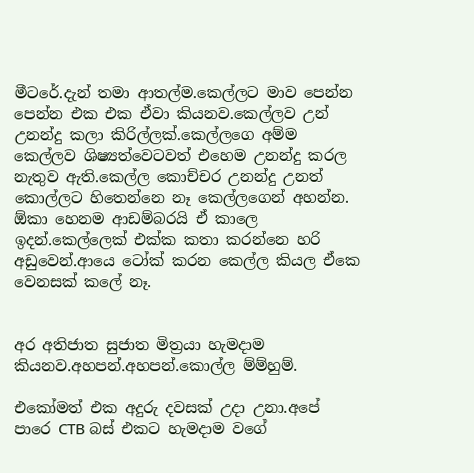මීටරේ.දැන් තමා ආතල්ම.කෙල්ලට මාව පෙන්න පෙන්න එක එක ඒවා කියනව.කෙල්ලව උන් උනන්දු කලා කිරිල්ලක්.කෙල්ලගෙ අම්ම කෙල්ලව ශිෂ්‍යත්වෙටවත් එහෙම උනන්දු කරල නැතුව ඇති.කෙල්ල කොච්චර උනන්දු උනත් කොල්ලට හිතෙන්නෙ නෑ කෙල්ලගෙන් අහන්න. ඕකා හෙනම ආඩම්බරයි ඒ කාලෙ ඉදන්.කෙල්ලෙක් එක්ක කතා කරන්නෙ හරි අඩුවෙන්.ආයෙ ටෝක් කරන කෙල්ල කියල ඒකෙ වෙනසක් කලේ නෑ.


අර අතිජාත සුජාත මිත්‍රයා හැමදාම කියනව.අහපන්.අහපන්.කොල්ල ම්ම්හුම්.

එකෝමත් එක අදුරු දවසක් උදා උනා.අපේ පාරෙ CTB බස් එකට හැමදාම වගේ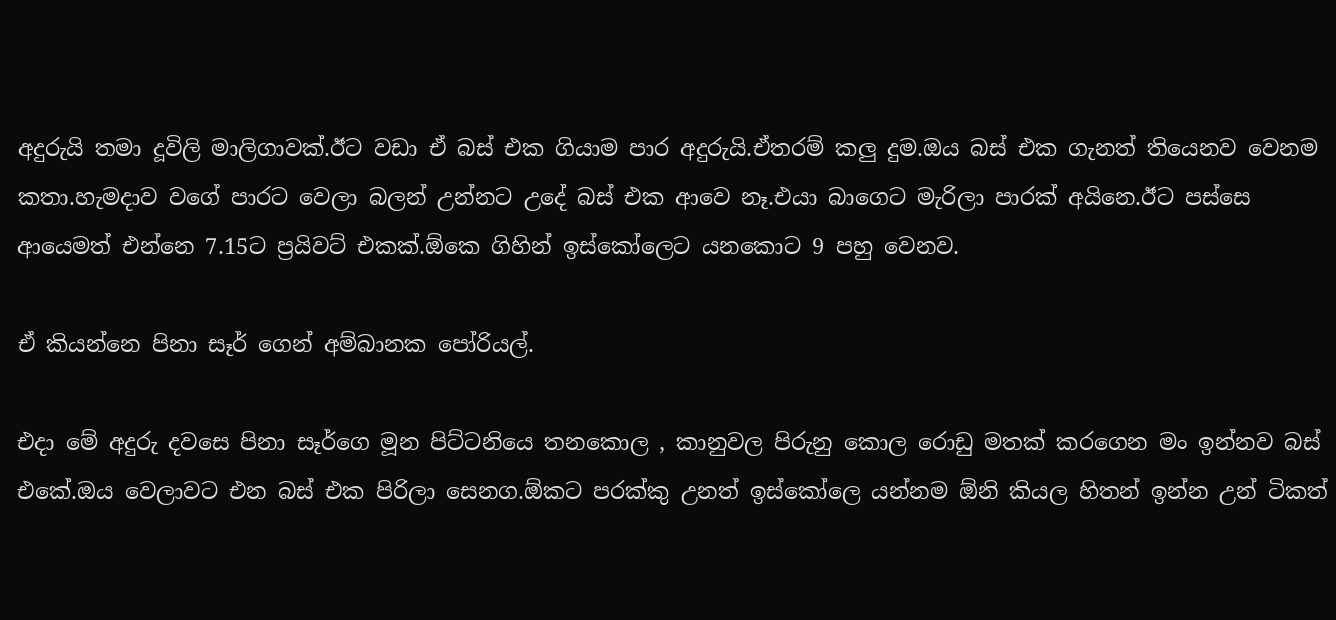අදුරුයි තමා දූවිලි මාලිගාවක්.ඊට වඩා ඒ බස් එක ගියාම පාර අදුරුයි.ඒතරම් කලු දුම.ඔය බස් එක ගැනත් තියෙනව වෙනම කතා.හැමදාව වගේ පාරට වෙලා බලන් උන්නට උදේ බස් එක ආවෙ නෑ.එයා බාගෙට මැරිලා පාරක් අයිනෙ.ඊට පස්සෙ ආයෙමත් එන්නෙ 7.15ට ප්‍රයිවට් එකක්.ඕකෙ ගිහින් ඉස්කෝලෙට යනකොට 9 පහු වෙනව.

ඒ කියන්නෙ පිනා සෑර් ගෙන් අම්බානක පෝරියල්.

එදා මේ අදුරු දවසෙ පිනා සෑර්ගෙ මූන පිට්ටනියෙ තනකොල , කානුවල පිරුනු කොල රොඩු මතක් කරගෙන මං ඉන්නව බස් එකේ.ඔය වෙලාවට එන බස් එක පිරිලා සෙනග.ඕකට පරක්කු උනත් ඉස්කෝලෙ යන්නම ඕනි කියල හිතන් ඉන්න උන් ටිකත්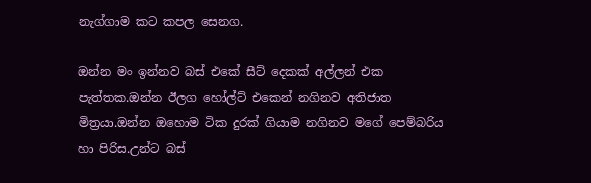නැග්ගාම කට කපල සෙනග.

ඔන්න මං ඉන්නව බස් එකේ සීට් දෙකක් අල්ලන් එක පැත්තක.ඔන්න ඊලග හෝල්ට් එකෙන් නගිනව අතිජාත මිත්‍රයා.ඔන්න ඔහොම ටික දුරක් ගියාම නගිනව මගේ පෙම්බරිය හා පිරිස.උන්ට බස්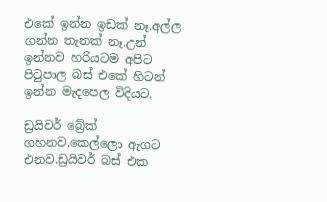එකේ ඉන්න ඉඩක් නෑ.අල්ල ගන්න තැනක් නෑ.උන් ඉන්නව හරියටම අපිට පිටුපාල බස් එකේ හිටන් ඉන්න මැදපෙල විදියට.

ඩ්‍රයිවර් බ්‍රේක් ගහනව.කෙල්ලො ඇගට එනව.ඩ්‍රයිවර් බස් එක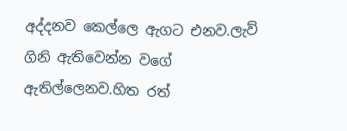අද්දනව කෙල්ලෙ ඇගට එනව.ලැව් ගිනි ඇතිවෙන්න වගේ ඇතිල්ලෙනව.හිත රත්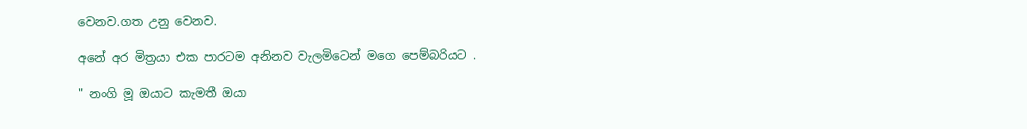වෙනව.ගත උනු වෙනව.

අනේ අර මිත්‍රයා එක පාරටම අනිනව වැලමිටෙන් මගෙ පෙම්බරියට .

" නංගි මූ ඔයාට කැමතී ඔයා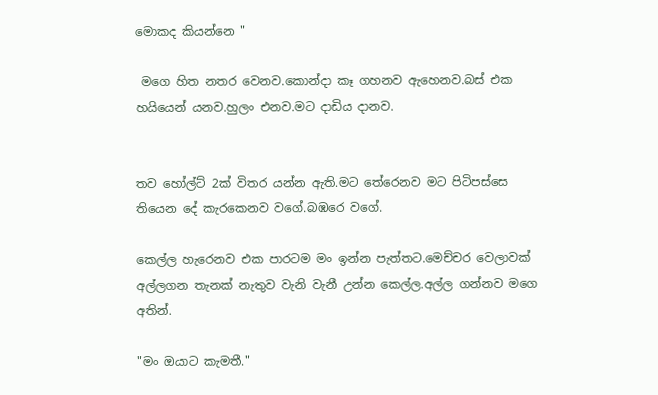මොකද කියන්නෙ "

 මගෙ හිත නතර වෙනව.කොන්දා කෑ ගහනව ඇහෙනව.බස් එක හයියෙන් යනව.හුලං එනව.මට දාඩිය දානව.


තව හෝල්ට් 2ක් විතර යන්න ඇති.මට තේරෙනව මට පිටිපස්සෙ තියෙන දේ කැරකෙනව වගේ.බඹරෙ වගේ.

කෙල්ල හැරෙනව එක පාරටම මං ඉන්න පැත්තට.මෙච්චර වෙලාවක් අල්ලගන තැනක් නැතුව වැනි වැනී උන්න කෙල්ල.අල්ල ගන්නව මගෙ අතින්.

"මං ඔයාට කැමතී."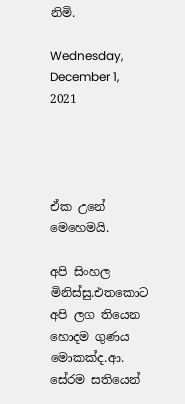නිමි.

Wednesday, December 1, 2021




ඒක උනේ මෙහෙමයි.

අපි සිංහල මිනිස්සු.එතකොට අපි ලග තියෙන හොදම ගුණය මොකක්ද.ආ. සේරම සතියෙන්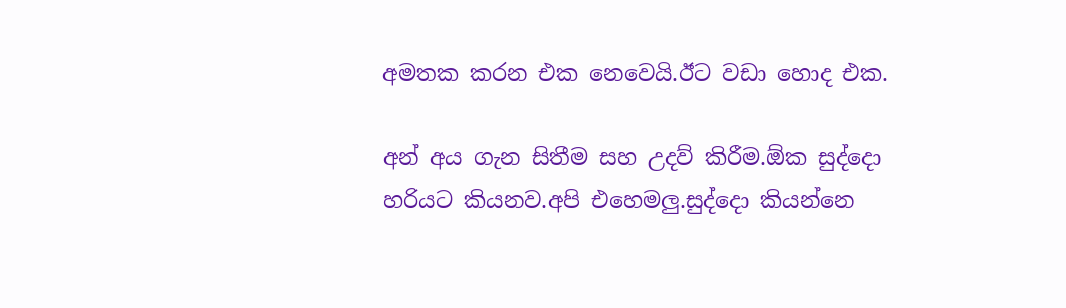අමතක කරන එක නෙවෙයි.ඊට වඩා හොද එක.

අන්‍ අය ගැන සිතීම සහ උදව් කිරීම.ඕක සුද්දො හරියට කියනව.අපි එහෙමලු.සුද්දො කියන්නෙ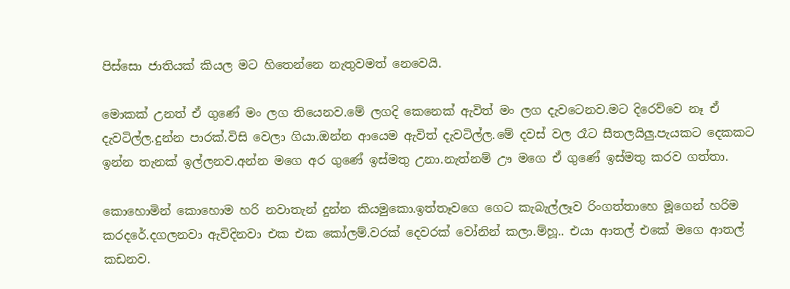පිස්සො ජාතියක් කියල මට හිතෙන්නෙ නැතුවමත් නෙවෙයි.

මොකක් උනත් ඒ ගුණේ මං ලග තියෙනව.මේ ලගදි කෙනෙක් ඇවිත් මං ලග දැවටෙනව.මට දිරෙව්වෙ නෑ ඒ දැවටිල්ල.දුන්න පාරක්.විසි වෙලා ගියා.ඔන්න ආයෙම ඇවිත් දැවටිල්ල.මේ දවස් වල රෑට සීතලයිලු.පැයකට දෙකකට ඉන්න තැනක් ඉල්ලනව.අන්න මගෙ අර ගුණේ ඉස්මතු උනා.නැත්නම් ඌ මගෙ ඒ ගුණේ ඉස්මතු කරව ගත්තා.

කොහොමින් කොහොම හරි නවාතැන් දුන්න කියමුකො.ඉත්තෑවගෙ ගෙට කැබැල්ලෑව රිංගත්තාහෙ මූගෙන් හරිම කරදරේ.දගලනවා ඇවිදිනවා එක එක කෝලම්.වරක් දෙවරක් වෝනින් කලා.ම්හූ.. එයා ආතල් එකේ මගෙ ආතල් කඩනව.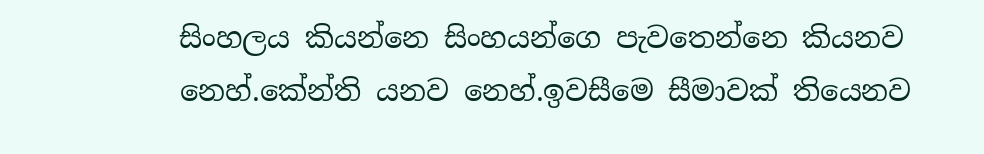සිංහලය කියන්නෙ සිංහයන්ගෙ පැවතෙන්නෙ කියනව නෙහ්.කේන්ති යනව නෙහ්.ඉවසීමෙ සීමාවක් තියෙනව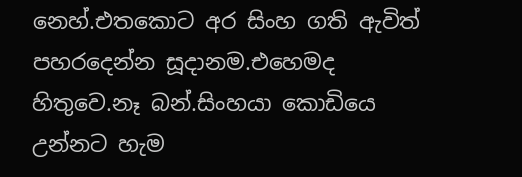නෙහ්.එතකොට අර සිංහ ගති ඇවිත් පහරදෙන්න සූදානම.එහෙමද හිතුවෙ.නෑ බන්.සිංහයා කොඩියෙ උන්නට හැම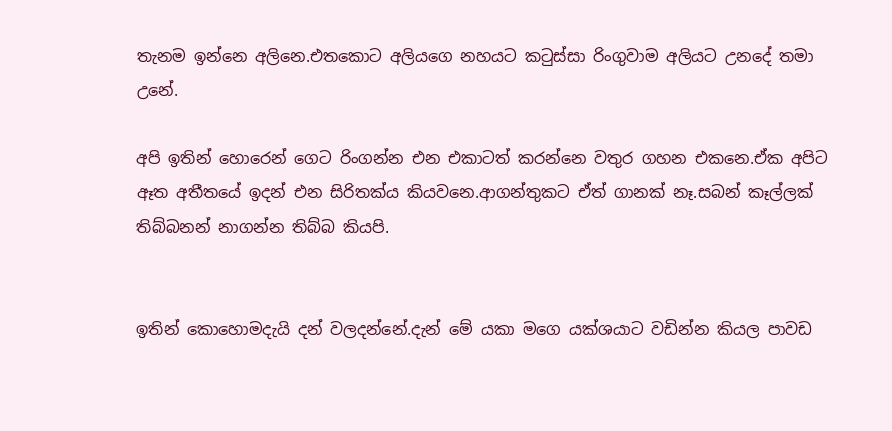තැනම ඉන්නෙ අලිනෙ.එතකොට අලියගෙ නහයට කටුස්සා රිංගුවාම අලියට උනදේ තමා උනේ.

අපි ඉතින් හොරෙන් ගෙට රිංගන්න එන එකාටත් කරන්නෙ වතුර ගහන එකනෙ.ඒක අපිට ඈත අතීතයේ ඉදන් එන සිරිතක්ය කියවනෙ.ආගන්තුකට ඒත් ගානක් නෑ.සබන් කෑල්ලක් තිබ්බනන් නාගන්න තිබ්බ කියපි.


ඉතින් කොහොමදැයි දන් වලදන්නේ.දැන් මේ යකා මගෙ යක්ශයාට වඩින්න කියල පාවඩ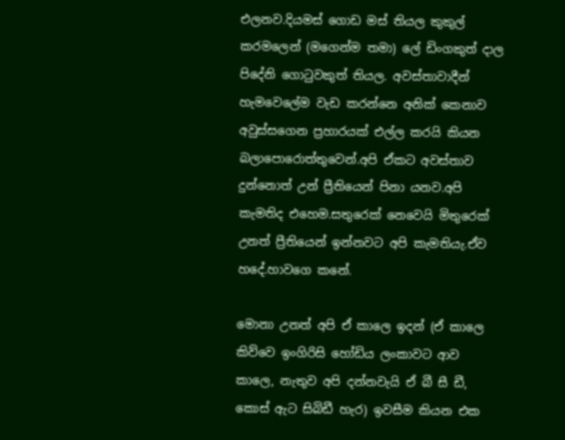එලනව.දියමස් ගොඩ මස් තියල කුකුල් කරමලෙන් (මගෙන්ම තමා) ලේ ඩිංගකුත් දාල පිදේනි ගොටුවකුත් තියල. අවස්තාවාදීන් හැමවෙලේම වැඩ කරන්නෙ අනික් කෙනාව අවුස්සගෙන ප්‍රහාරයක් එල්ල කරයි කියන බලාපොරොත්තුවෙන්.අපි ඒකට අවස්තාව දුන්නොත් උන් ප්‍රීතියෙන් පිනා යනව.අපි කැමතිද එහෙම.සතුරෙක් නෙවෙයි මිතුරෙක් උනත් ප්‍රීතියෙන් ඉන්නවට අපි කැමතියැ.ඒව හදේ.හාවගෙ කනේ.

මොනා උනත් අපි ඒ කාලෙ ඉදන් (ඒ කාලෙ කිව්වෙ ඉංගිරිසි හෝඩිය ලංකාවට ආව කාලෙ, නැතුව අපි දන්නවැයි ඒ බී සී ඩී, කොස් ඇට සිබිඩී හැර) ඉවසීම කියන එක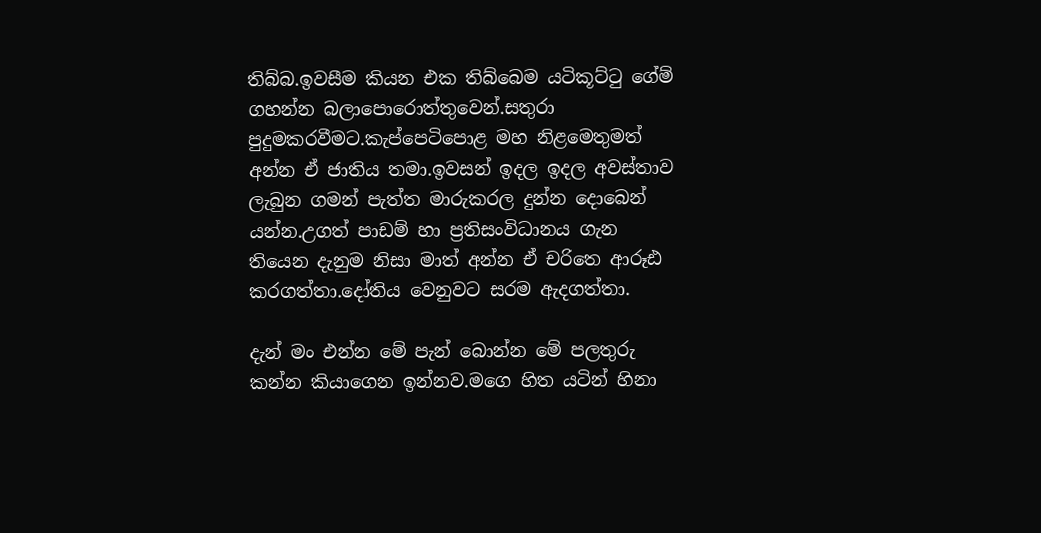තිබ්බ.ඉවසීම කියන එක තිබ්බෙම යටිකූට්ටු ගේම් ගහන්න බලාපොරොත්තුවෙන්.සතුරා පුදුමකරවීමට.කැප්පෙටිපොළ මහ නිළමෙතුමත් අන්න ඒ ජාතිය තමා.ඉවසන් ඉදල ඉදල අවස්තාව ලැබුන ගමන් පැත්ත මාරුකරල දුන්න දොබෙන් යන්න.උගත් පාඩම් හා ප්‍රතිසංවිධානය ගැන තියෙන දැනුම නිසා මාත් අන්න ඒ චරිතෙ ආරූඪ කරගත්තා.දෝතිය වෙනුවට සරම ඇදගත්තා.

දැන් මං එන්න මේ පැන් බොන්න මේ පලතුරු කන්න කියාගෙන ඉන්නව.මගෙ හිත යටින් හිනා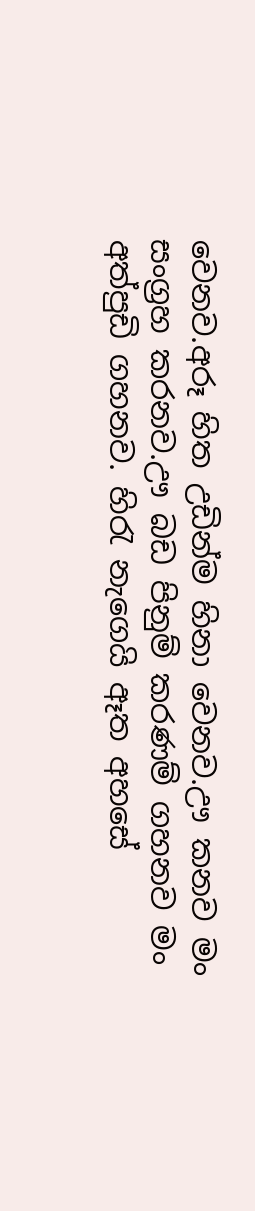වෙනව.අරූ හිත උඩින්ම හිනා වෙනව.ඌ කනව මං සංග්‍රහ කරනව.ඌ බඩ පිනුම් කරණම් ගහනව මං අත්පුඩි ගහනව. හිරැ නැගෙයි ඈත අහසේ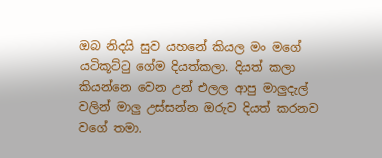ඔබ නිදයි සුව යහනේ කියල මං මගේ යටිකූට්ටු ගේම දියත්කලා. දියත් කලා කියන්නෙ වෙන උන් එලල ආපු මාලුදැල් වලින් මාලු උස්සන්න ඔරුව දියත් කරනව වගේ තමා.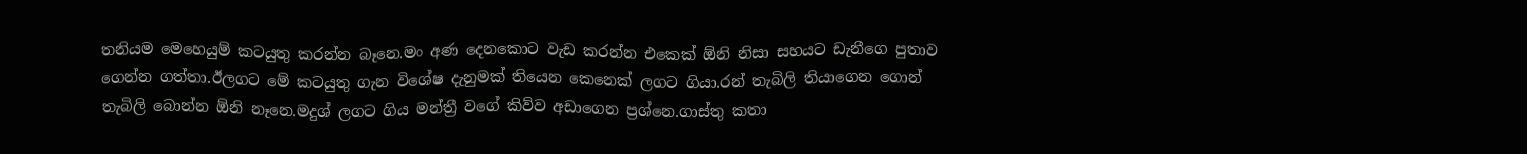තනියම මෙහෙයුම් කටයුතු කරන්න බෑනෙ.මං අණ දෙනකොට වැඩ කරන්න එකෙක් ඕනි නිසා සහයට ඩැනීගෙ පුතාව ගෙන්න ගත්තා.ඊලගට මේ කටයුතු ගැන විශේෂ දැනුමක් තියෙන කෙනෙක් ලගට ගියා.රන් තැබිලි තියාගෙන ගොන් තැබිලි බොන්න ඕනි නෑනෙ.මදුශ් ලගට ගිය මන්ත්‍රී වගේ කිව්ව අඩාගෙන ප්‍රශ්නෙ.ගාස්තු කතා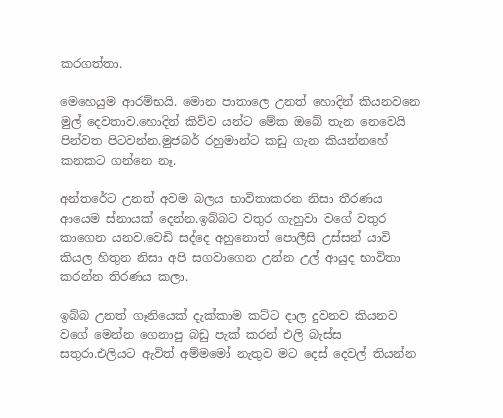කරගත්තා.

මෙහෙයුම ආරම්භයි. මොන පාතාලෙ උනත් හොදින් කියනවනෙ මුල් දෙවතාව.හොදින් කිව්ව යන්ට මේක ඔබේ තැන නෙවෙයි පින්වත පිටවන්න.මුජබර් රහුමාන්ට කඩු ගැන කියන්නහේ කනකට ගන්නෙ නෑ.

අන්තරේට උනත් අවම බලය භාවිතාකරන නිසා තීරණය ආයෙම ස්නායක් දෙන්න.ඉබ්බට වතුර ගැහුවා වගේ වතුර කාගෙන යනව.වෙඩි සද්දෙ අහුනොත් පොලීසි උස්සන් යාවි කියල හිතුන නිසා අපි සගවාගෙන උන්න උල් ආයුද භාවිතා කරන්න තිරණය කලා.

ඉබ්බ උනත් ගෑනියෙක් දැක්කාම කට්ට දාල දුවනව කියනව වගේ මෙන්න ගෙනාපු බඩු පැක් කරන් එලි බැස්ස සතුරා.එලියට ඇවිත් අම්මමෝ නැතුව මට දෙස් දෙවල් තියන්න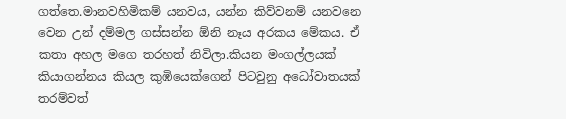ගත්තෙ.මානවහිමිකම් යනවය, යන්න කිව්වනම් යනවනෙ වෙන උන් දම්මල ගස්සන්න ඕනි නෑය අරකය මේකය. ඒ කතා අහල මගෙ තරහත් නිවිලා.කියන මංගල්ලයක් කියාගන්නය කියල කුඹියෙක්ගෙන් පිටවුනු අධෝවාතයක් තරම්වත්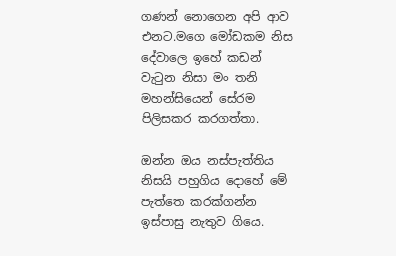ගණන් නොගෙන අපි ආව එනට.මගෙ මෝඩකම නිස දේවාලෙ ඉහේ කඩන් වැටුන නිසා මං තනි මහන්සියෙන් සේරම පිලිසකර කරගත්තා.

ඔන්න ඔය නස්පැත්තිය නිසයි පහුගිය දොහේ මේ පැත්තෙ කරක්ගන්න ඉස්පාසු නැතුව ගියෙ.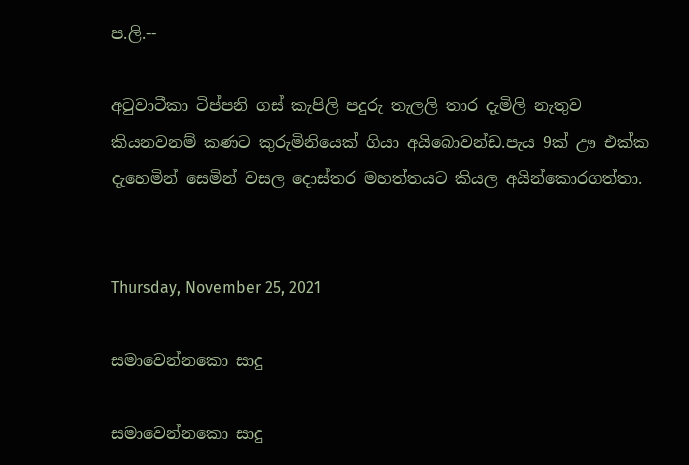ප.ලි.--

අටුවාටීකා ටිප්පනි ගස් කැපිලි පදුරු තැලලි තාර දැමිලි නැතුව කියනවනම් කණට කුරුමිනියෙක් ගියා අයිබොවන්ඩ.පැය 9ක් ඌ එක්ක දැහෙමින් සෙමින් වසල දොස්තර මහත්තයට කියල අයින්කොරගත්තා.


Thursday, November 25, 2021

සමාවෙන්නකො සාදු

සමාවෙන්නකො සාදු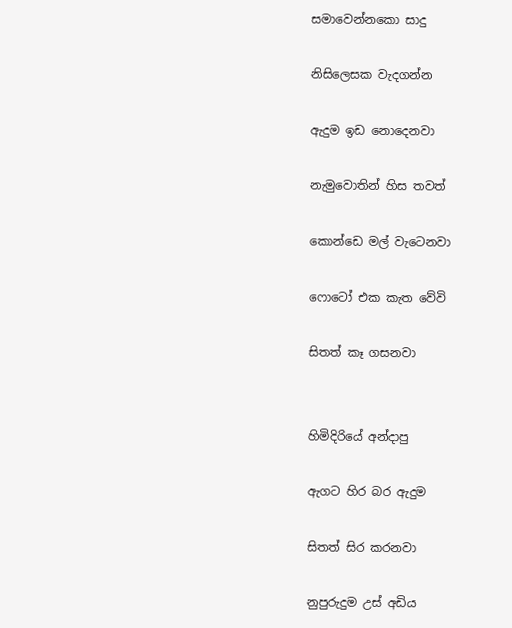සමාවෙන්නකො සාදු

නිසිලෙසක වැදගන්න

ඇදුම ඉඩ නොදෙනවා

නැමුවොතින් හිස තවත්

කොන්ඩෙ මල් වැටෙනවා

ෆොටෝ එක කැත වේවි

සිතත් කෑ ගසනවා


හිමිදිරියේ අන්දාපු

ඇගට හිර බර ඇදුම

සිතත් සිර කරනවා

නුපුරුදුම උස් අඩිය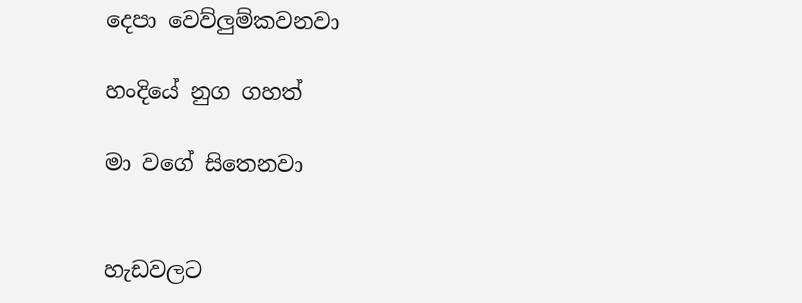දෙපා වෙව්ලුම්කවනවා

හංදියේ නුග ගහත්

මා වගේ සිතෙනවා


හැඩවලට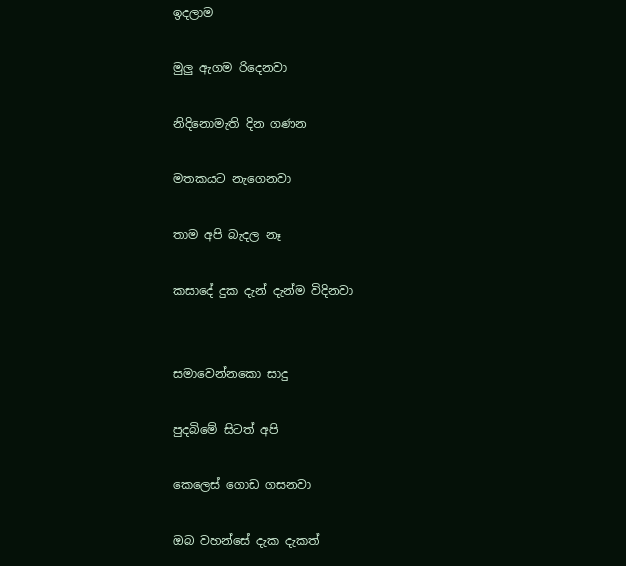ඉදලාම

මුලු ඇගම රිදෙනවා

නිදිනොමැති දින ගණන

මතකයට නැගෙනවා

තාම අපි බැදල නෑ

කසාදේ දුක දැන් දැන්ම විදිනවා


සමාවෙන්නකො සාදු

පුදබිමේ සිටත් අපි

කෙලෙස් ගොඩ ගසනවා

ඔබ වහන්සේ දැක දැකත්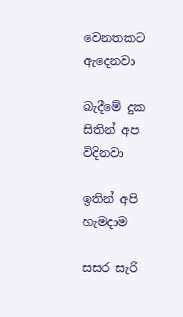වෙනතකට ඇදෙනවා

බැදීමේ දුක සිතින් අප විදිනවා

ඉතින් අපි හැමදාම

සසර සැරි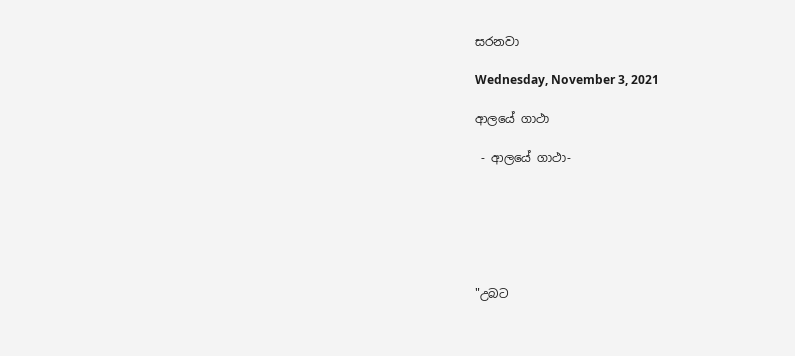සරනවා

Wednesday, November 3, 2021

ආලයේ ගාථා

 - ආලයේ ගාථා-






"උබට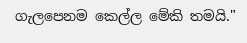ගැලපෙනම කෙල්ල මේකි තමයි."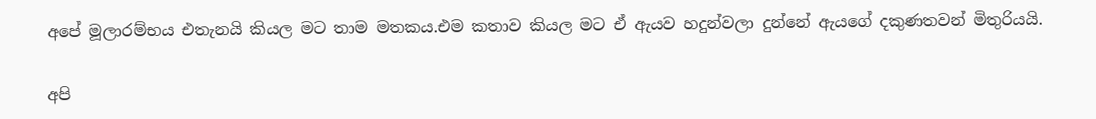අපේ මූලාරම්භය එතැනයි කියල මට තාම මතකය.එම කතාව කියල මට ඒ ඇයව හදුන්වලා දුන්නේ ඇයගේ දකුණතවන් මිතුරියයි.

අපි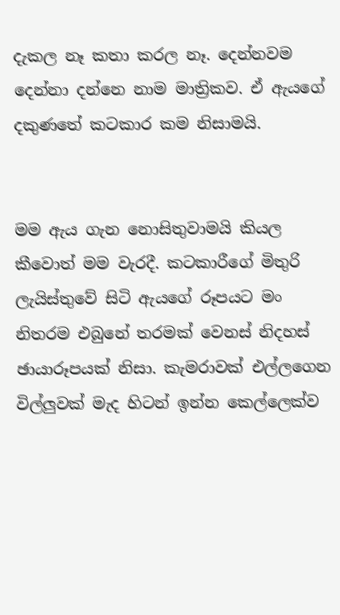දැකල නෑ කතා කරල නෑ. දෙන්නවම දෙන්නා දන්නෙ නාම මාත්‍රිකව. ඒ ඇයගේ දකුණතේ කටකාර කම නිසාමයි.


මම ඇය ගැන නොසිතුවාමයි කියල කීවොත් මම වැරදී. කටකාරීගේ මිතුරි ලැයිස්තුවේ සිටි ඇයගේ රූපයට මං නිතරම එබුනේ තරමක් වෙනස් නිදහස් ඡායාරූපයක් නිසා. කැමරාවක් එල්ලගෙන විල්ලුවක් මැද හිටන් ඉන්න කෙල්ලෙක්ව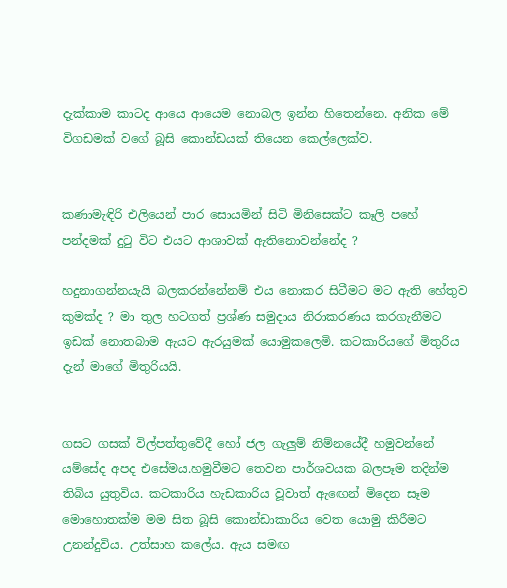දැක්කාම කාටද ආයෙ ආයෙම නොබල ඉන්න හිතෙන්නෙ. අනික මේ විගඩමක් වගේ බූසි කොන්ඩයක් තියෙන කෙල්ලෙක්ව.


කණාමැඳිරි එලියෙන් පාර සොයමින් සිටි මිනිසෙක්ට කෑලි පහේ පන්දමක් දුටු විට එයට ආශාවක් ඇතිනොවන්නේද ?

හදුනාගන්නයැයි බලකරන්නේනම් එය නොකර සිටීමට මට ඇති හේතුව කුමක්ද ? මා තුල හටගත් ප්‍රශ්ණ සමුදාය නිරාකරණය කරගැනීමට ඉඩක් නොතබාම ඇයට ඇරයුමක් යොමුකලෙමි. කටකාරියගේ මිතුරිය දැන් මාගේ මිතුරියයි.


ගසට ගසක් විල්පත්තුවේදී හෝ ජල ගැලුම් නිම්නයේදී හමුවන්නේ යම්සේද අපද එසේමය.හමුවීමට තෙවන පාර්ශවයක බලපෑම තදින්ම තිබිය යුතුවිය. කටකාරිය හැඩකාරිය වූවාත් ඇඟෙන් මිදෙන සෑම මොහොතක්ම මම සිත බූසි කොන්ඩාකාරිය වෙත යොමු කිරීමට උනන්දුවිය. උත්සාහ කලේය. ඇය සමඟ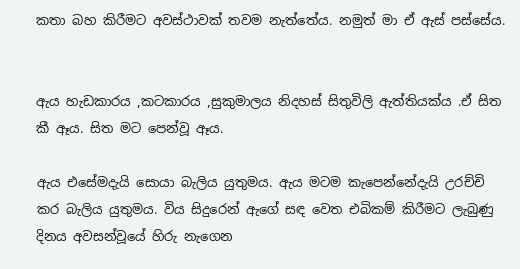කතා බහ කිරීමට අවස්ථාවක් තවම නැත්තේය. නමුත් මා ඒ ඇස් පස්සේය.


ඇය හැඩකාරය ,කටකාරය ,සුකුමාලය නිදහස් සිතුවිලි ඇත්තියක්ය .ඒ සිත කී ඈය. සිත මට පෙන්වූ ඈය.

ඇය එසේමදැයි සොයා බැලිය යුතුමය. ඇය මටම කැපෙන්නේදැයි උරච්චි කර බැලිය යුතුමය. විය සිදුරෙන් ඇගේ සඳ වෙත එබිකම් කිරීමට ලැබුණු දිනය අවසන්වූයේ හිරු නැගෙන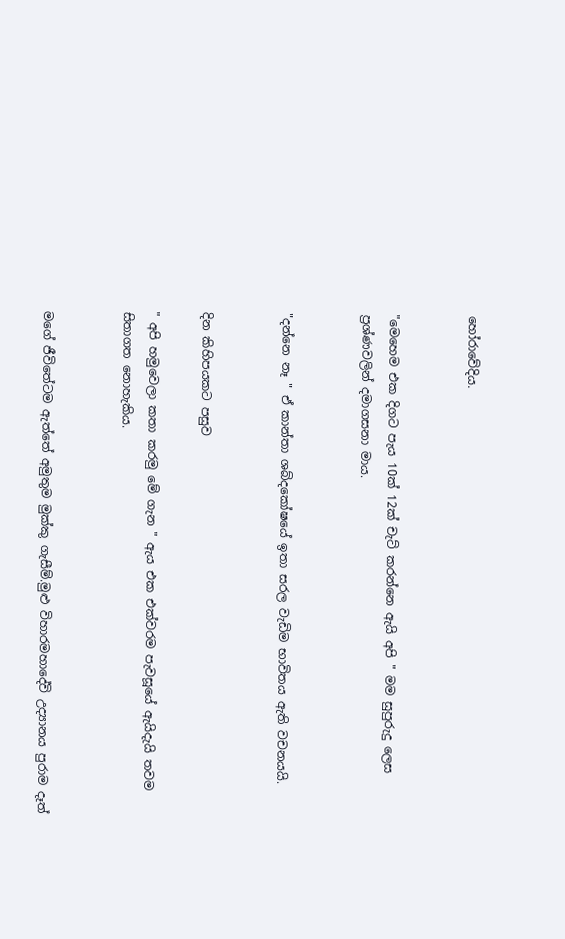හෝරාවේදිය.


"මෙහෙම එක දිගට පැය 10ක් 12ක් චැට් කරන්නෙ ඇයි අපි " මම සුපුරුදු ලෙස ප්‍රශ්ණවලින් දමාගසනා මාය.


"දන්නෙ නෑ " ඒ කාන්තා ශබ්දකෝෂයේ ඉතා සරල වැඩිම භාවිතය ඇති වචනයයි.


දින කිහිපයකට පසුව

" අපි හමුවෙලා කතා කරමු මේ ගැන " ඇය එක එක්වරම පැවසූයේ ඇයිදැයි තවම සිතාගත නොහැකිය.


මගේ ජීවිතේටම ඇත්තේ අමුතුම මුක්කු ගැසීම්‍.මුළු විහාරමහාදේවි උද්‍යානය පුරාම දෑත්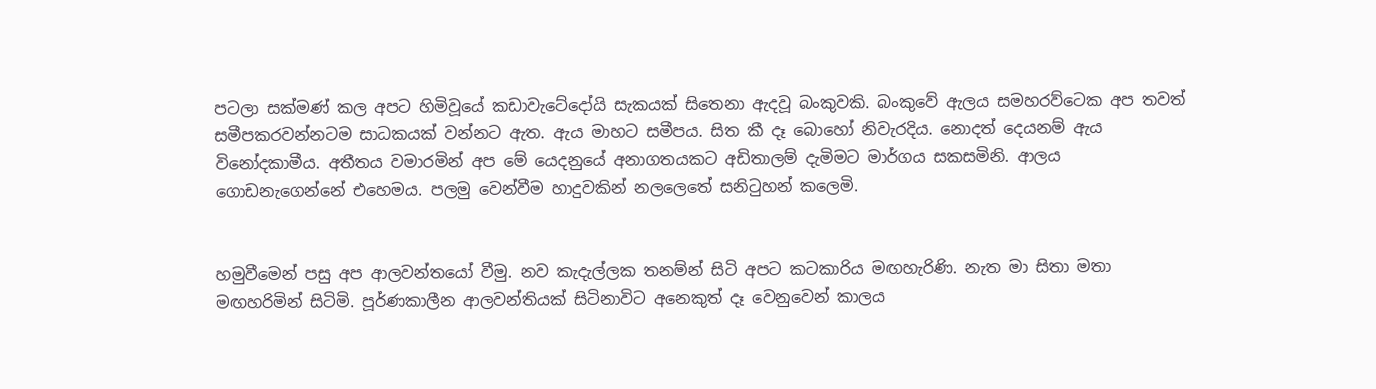පටලා සක්මණ් කල අපට හිමිවූයේ කඩාවැටේදෝයි සැකයක් සිතෙනා ඇදවූ බංකුවකි. බංකුවේ ඇලය සමහරව්ටෙක අප තවත් සමීපකරවන්නටම සාධකයක් වන්නට ඇත. ඇය මාහට සමීපය. සිත කී දෑ බොහෝ නිවැරදිය. නොදත් දෙයනම් ඇය විනෝදකාමීය. අතීතය වමාරමින් අප මේ යෙදනුයේ අනාගතයකට අඩිතාලම් දැමිමට මාර්ගය සකසමිනි. ආලය ගොඩනැගෙන්නේ එහෙමය. පලමු වෙන්වීම හාදුවකින් නලලෙතේ සනිටුහන් කලෙමි.


හමුවීමෙන් පසු අප ආලවන්තයෝ වීමු. නව කැදැල්ලක තනම්න් සිටි අපට කටකාරිය මඟහැරිණි. නැත මා සිතා මතා මඟහරිමින් සිටිමි. පූර්ණකාලීන ආලවන්තියක් සිටිනාවිට අනෙකුත් දෑ වෙනුවෙන් කාලය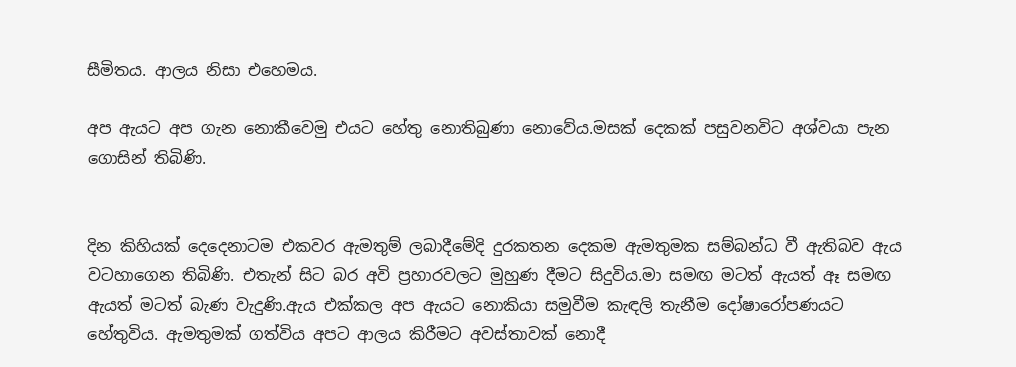සීමිතය. ආලය නිසා එහෙමය.

අප ඇයට අප ගැන නොකීවෙමු එයට හේතු නොතිබුණා නොවේය.මසක් දෙකක් පසුවනවිට අශ්වයා පැන ගොසින් තිබිණි.


දින කිහියක් දෙදෙනාටම එකවර ඇමතුම් ලබාදීමේදි දුරකතන දෙකම ඇමතුමක සම්බන්ධ වී ඇතිබව ඇය වටහාගෙන තිබිණි. එතැන් සිට බර අවි ප්‍රහාරවලට මුහුණ දීමට සිදුවිය.මා සමඟ මටත් ඇයත් ඈ සමඟ ඇයත් මටත් බැණ වැදුණි.ඇය එක්කල අප ඇයට නොකියා සමුවීම කැඳලි තැනීම දෝෂාරෝපණයට හේතුවිය. ඇමතුමක් ගත්විය අපට ආලය කිරීමට අවස්තාවක් නොදී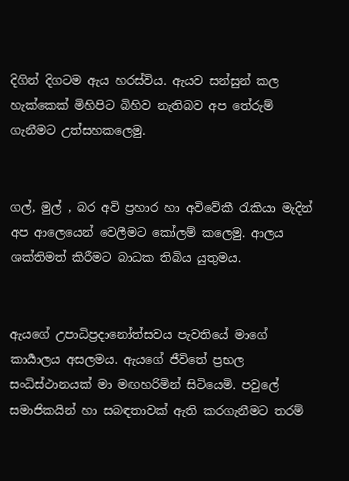දිගින් දිගටම ඇය හරස්විය. ඇයව සන්සුන් කල හැක්කෙක් මිහිපිට බිහිව නැතිබව අප තේරුම් ගැනීමට උත්සහකලෙමු.


ගල්, මුල් , බර අවි ප්‍රහාර හා අවිවේකී රැකියා මැදින් අප ආලෙයෙන් වෙලීමට කෝලම් කලෙමු. ආලය ශක්තිමත් කිරීමට බාධක තිබිය යුතුමය.


ඇයගේ උපාධිප්‍රදානෝත්සවය පැවතියේ මාගේ කාර්‍යාලය අසලමය. ඇයගේ ජීවිතේ ප්‍රභල සංධිස්ථානයක් මා මඟහරිමින් සිටියෙමි. පවුලේ සමාජිකයින් හා සබඳතාවක් ඇති කරගැනීමට තරම්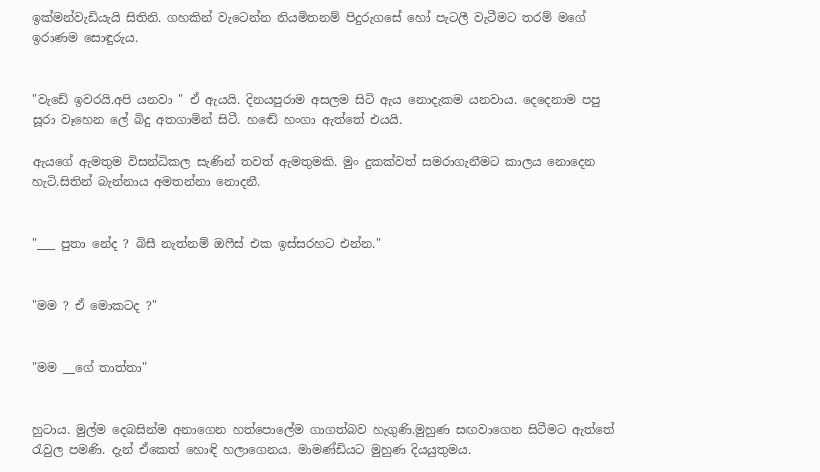ඉක්මන්වැඩියැයි සිතිනි. ගහකින් වැටෙන්න නියමිතනම් පිදුරුගසේ හෝ පැටලී වැටීමට තරම් මගේ ඉරාණම සොඳුරුය.


"වැඩේ ඉවරයි.අපි යනවා " ඒ ඇයයි. දිනයපුරාම අසලම සිටි ඇය නොදැකම යනවාය. දෙදෙනාම පපු සූරා වෑහෙන ලේ බිදු අතගාමින් සිටී. හඬේ හංගා ඇත්තේ එයයි.

ඇයගේ ඇමතුම විසන්ධිකල සැණින් තවත් ඇමතුමකි. මුං දුකක්වත් සමරාගැනීමට කාලය නොදෙන හැටි.සිතින් බැන්නාය අමතන්නා නොදනී.


"___ පුතා නේද ? බිසී නැත්නම් ඔෆීස් එක ඉස්සරහට එන්න."


"මම ? ඒ මොකටද ?"


"මම __ගේ තාත්තා"


හුටාය. මුල්ම දෙබසින්ම අනාගෙන හත්පොලේම ගාගත්බව හැගුණි.මුහුණ සඟවාගෙන සිටීමට ඇත්තේ රැවුල පමණි. දැන් ඒකෙත් හොඳි හලාගෙනය. මාමණ්ඩියට මුහුණ දියයුතුමය.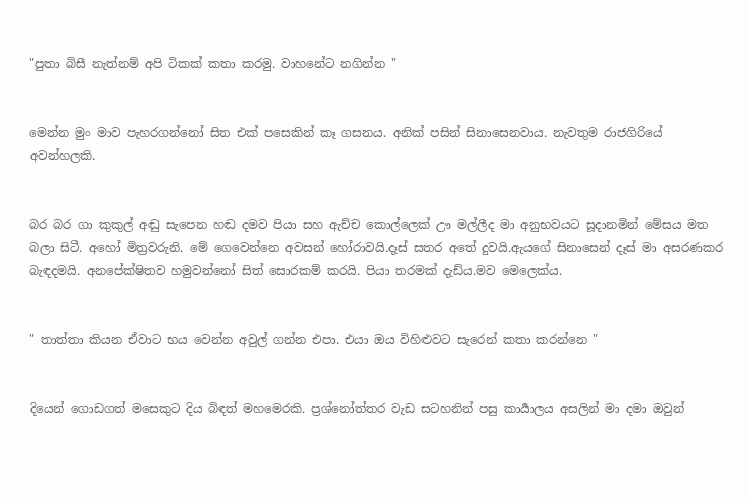"පුතා බිසී නැත්නම් අපි ටිකක් කතා කරමු. වාහනේට නගින්න "


මෙන්න මුං මාව පැහරගන්නෝ සිත එක් පසෙකින් කෑ ගසනය. අනික් පසින් සිනාසෙනවාය. නැවතුම රාජගිරියේ අවන්හලකි.


බර බර ගා කුකුල් අඬු සැපෙන හඬ දමව පියා සහ ඇච්ච කොල්ලෙක් ඌ මල්ලීද මා අනුභවයට සූදානමින් මේසය මත බලා සිටී. අහෝ මිත්‍රවරුනි. මේ ගෙවෙන්නෙ අවසන් හෝරාවයි.දෑස් සතර අතේ දුවයි.ඇයගේ සිනාසෙන් දෑස් මා අසරණකර බැඳදමයි. අනපේක්ෂිතව හමුවන්නෝ සිත් සොරකම් කරයි. පියා තරමක් දැඩ්ය.මව මෙලෙක්ය.


" තාත්තා කියන ඒවාට භය වෙන්න අවුල් ගන්න එපා. එයා ඔය විහිළුවට සැරෙන් කතා කරන්නෙ "


දියෙන් ගොඩගත් මසෙකුට දිය බිඳත් මහමෙරකි. ප්‍රශ්නෝත්තර වැඩ සටහනින් පසු කාර්‍යාලය අසලින් මා දමා ඔවුන්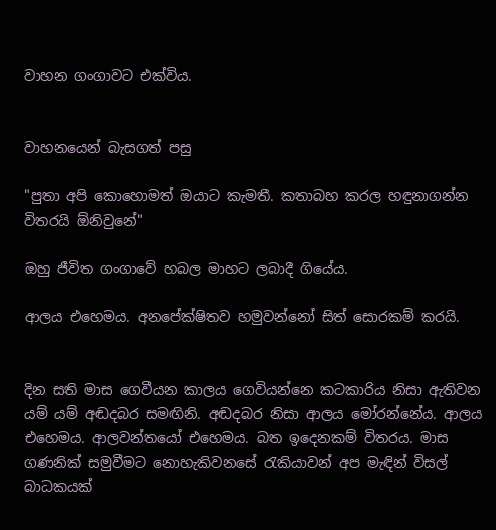වාහන ගංගාවට එක්විය.


වාහනයෙන් බැසගත් පසු

"පුතා අපි කොහොමත් ඔයාට කැමතී. කතාබහ කරල හඳුනාගන්න විතරයි ඕනිවුනේ"

ඔහු ජීවිත ගංගාවේ හබල මාහට ලබාදී ගියේය.

ආලය එහෙමය. අනපේක්ෂිතව හමුවන්නෝ සිත් සොරකම් කරයි.


දින සති මාස ගෙවීයන කාලය ගෙවියන්නෙ කටකාරිය නිසා ඇතිවන යම් යම් අඬදබර සමඟිනි. අඬදබර නිසා ආලය මෝරන්නේය. ආලය එහෙමය. ආලවන්තයෝ එහෙමය. බත ඉදෙනකම් විතරය. මාස ගණනික් සමුවීමට නොහැකිවනසේ රැකියාවන් අප මැඳින් විසල් බාධකයක්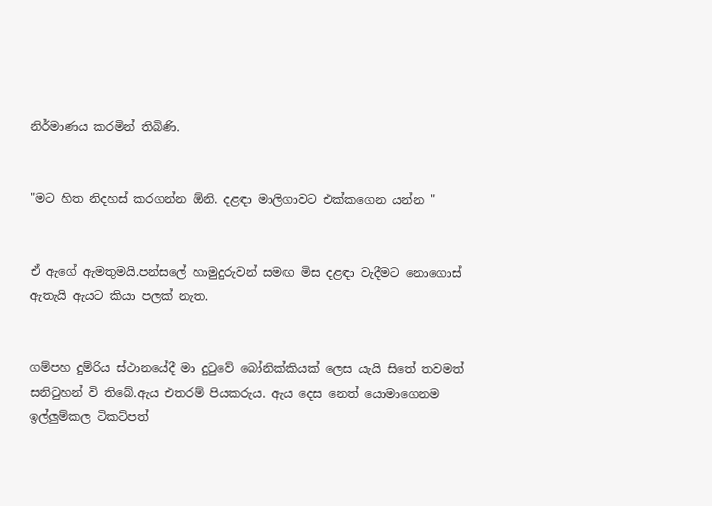නිර්මාණය කරමින් තිබිණි.


"මට හිත නිදහස් කරගන්න ඕනි. දළඳා මාලිගාවට එක්කගෙන යන්න "


ඒ ඇගේ ඇමතුමයි.පන්සලේ හාමුදුරුවන් සමඟ මිස දළඳා වැදීමට නොගොස් ඇතැයි ඇයට කියා පලක් නැත.


ගම්පහ දුම්රිය ස්ථානයේදී මා දුටුවේ බෝනික්කියක් ලෙස යැයි සිතේ තවමත් සනිටුහන් වි තිබේ.ඇය එතරම් පියකරුය. ඇය දෙස නෙත් යොමාගෙනම ඉල්ලුම්කල ටිකට්පත්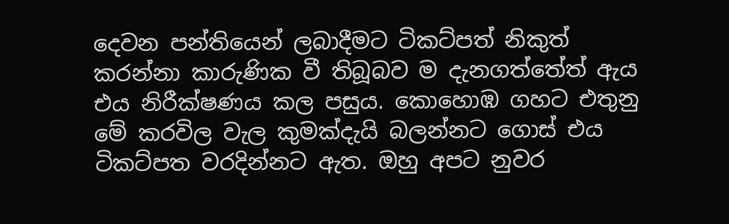දෙවන පන්තියෙන් ලබාදීමට ටිකට්පත් නිකුත් කරන්නා කාරුණික වී තිබූබව ම දැනගත්තේත් ඇය එය නිරීක්ෂණය කල පසුය. කොහොඹ ගහට එතුනු මේ කරවිල වැල කුමක්දැයි බලන්නට ගොස් එය ටිකට්පත වරදින්නට ඇත. ඔහු අපට නුවර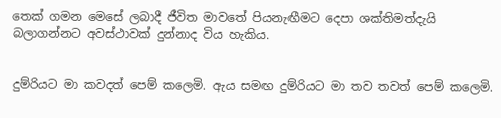තෙක් ගමන මෙසේ ලබාදී ජීවිත මාවතේ පියනැඟීමට දෙපා ශක්තිමත්දැයි බලාගන්නට අවස්ථාවක් දුන්නාද විය හැකිය.


දුම්රියට මා කවදත් පෙම් කලෙමි. ඇය සමඟ දුම්රියට මා තව තවත් පෙම් කලෙමි.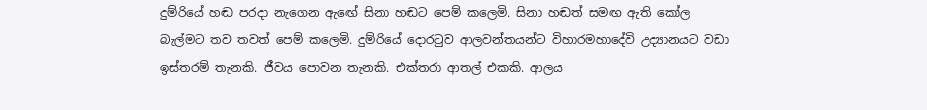දුම්රියේ හඬ පරදා නැගෙන ඇඟේ සිනා හඬට පෙම් කලෙමි. සිනා හඬත් සමඟ ඇති කෝල බැල්මට තව තවත් පෙම් කලෙමි. දුම්රියේ දොරටුව ආලවන්තයන්ට විහාරමහාදේවි උද්‍යානයට වඩා ඉස්තරම් තැනකි. ජීවය පොවන තැනකි. එක්තරා ආතල් එකකි. ආලය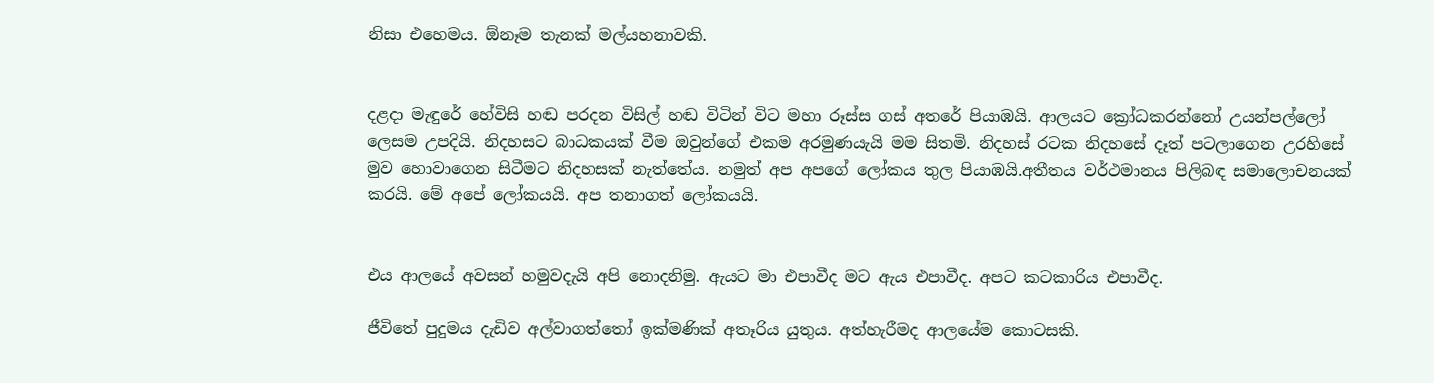නිසා එහෙමය. ඕනෑම තැනක් මල්යහනාවකි.


දළදා මැඳුරේ හේවිසි හඬ පරදන විසිල් හඬ විටින් විට මහා රූස්ස ගස් අතරේ පියාඹයි. ආලයට ක්‍රෝධකරන්නෝ උයන්පල්ලෝ ලෙසම උපදියි. නිදහසට බාධකයක් වීම ඔවුන්ගේ එකම අරමුණයැයි මම සිතමි. නිදහස් රටක නිදහසේ දෑත් පටලාගෙන උරහිසේ මුව හොවාගෙන සිටීමට නිදහසක් නැත්තේය. නමුත් අප අපගේ ලෝකය තුල පියාඹයි.අතීතය වර්ථමානය පිලිබඳ සමාලොචනයක් කරයි. මේ අපේ ලෝකයයි. අප තනාගත් ලෝකයයි.


එය ආලයේ අවසන් හමුවදැයි අපි නොදනිමු. ඇයට මා එපාවීද මට ඇය එපාවීද. අපට කටකාරිය එපාවීද.

ජීවිතේ පුදුමය දැඩිව අල්වාගත්තෝ ඉක්මණික් අතෑරිය යුතුය. අත්හැරීමද ආලයේම කොටසකි.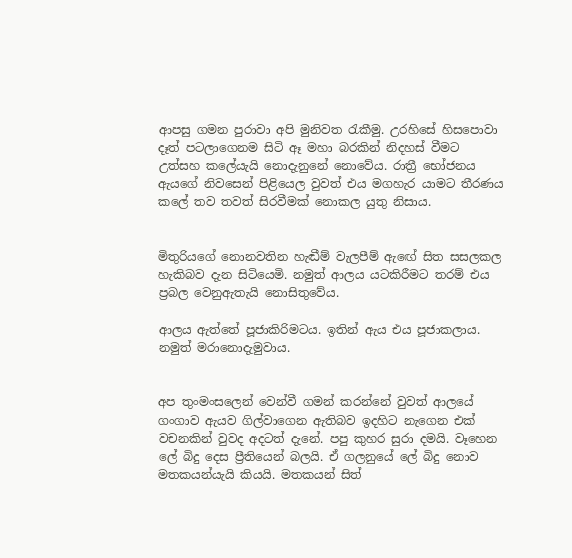ආපසු ගමන පුරාවා අපි මුනිවත රැකීමු. උරහිසේ හිසපොවා දෑත් පටලාගෙනම සිටි ඈ මහා බරකින් නිදහස් වීමට උත්සහ කලේයැයි නොදැනුනේ නොවේය. රාත්‍රී භෝජනය ඇයගේ නිවසෙන් පිළියෙල වුවත් එය මගහැර යාමට තීරණය කලේ තව තවත් සිරවීමක් නොකල යුතු නිසාය.


මිතුරියගේ නොනවතින හැඬීම් වැලපීම් ඇඟේ සිත සසලකල හැකිබව දැන සිටියෙමි. නමුත් ආලය යටකිරීමට තරම් එය ප්‍රබල වෙනුඇතැයි නොසිතුවේය.

ආලය ඇත්තේ පූජාකිරිමටය. ඉතින් ඇය එය පූජාකලාය. නමුත් මරානොදැමුවාය.


අප තුංමංසලෙන් වෙන්වී ගමන් කරන්නේ වුවත් ආලයේ ගංගාව ඇයව ගිල්වාගෙන ඇතිබව ඉදහිට නැගෙන එක් වචනකින් වුවද අදටත් දැනේ. පපු කුහර සුරා දමයි. වෑහෙන ලේ බිදු දෙස ප්‍රීතියෙන් බලයි. ඒ ගලනුයේ ලේ බිදු නොව මතකයන්යැයි කියයි. මතකයන් සිත්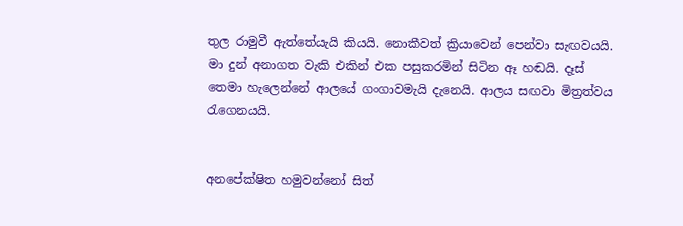තුල රාමුවී ඇත්තේයැයි කියයි. නොකීවත් ක්‍රියාවෙන් පෙන්වා සැඟවයයි. මා දුන් අනාගත වැකි එකින් එක පසුකරමින් සිටින ඈ හඬයි. දෑස් තෙමා හැලෙන්නේ ආලයේ ගංගාවමැයි දැනෙයි. ආලය සඟවා මිත්‍රත්වය රැගෙනයයි.


අනපේක්ෂිත හමුවන්නෝ සිත්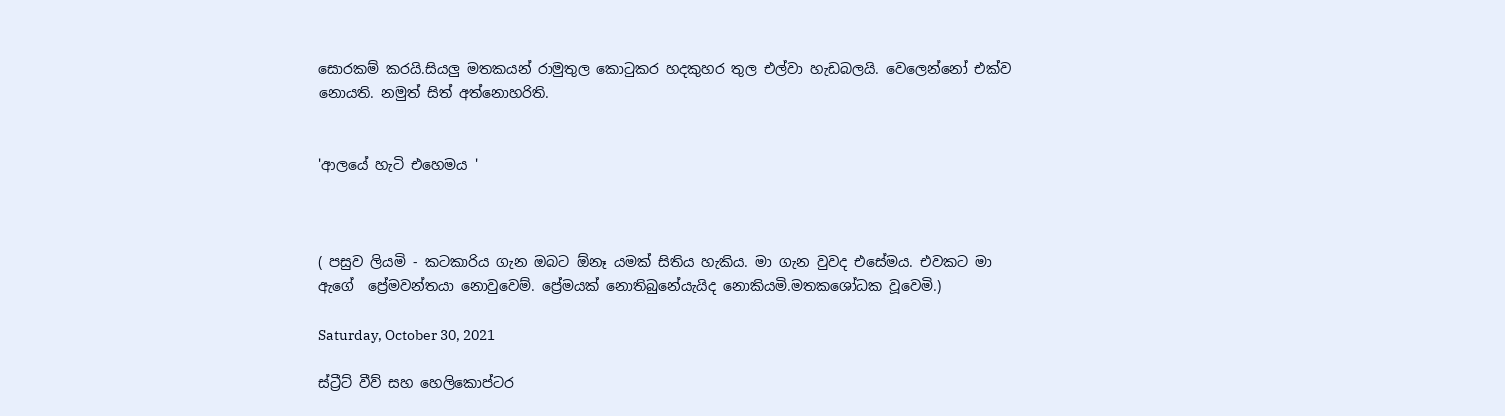සොරකම් කරයි.සියලු මතකයන් රාමුතුල කොටුකර හදකුහර තුල එල්වා හැඩබලයි. වෙලෙන්නෝ එක්ව නොයති. නමුත් සිත් අත්නොහරිති.


'ආලයේ හැටි එහෙමය '



( පසුව ලියමි - කටකාරිය ගැන ඔබට ඕනෑ යමක් සිතිය හැකිය. මා ගැන වුවද එසේමය. එවකට මා ඇගේ  ප්‍රේමවන්තයා නොවුවෙම්. ප්‍රේමයක් නොතිබුනේයැයිද නොකියමි.මතකශෝධක වූවෙමි.)

Saturday, October 30, 2021

ස්ට්‍රීට් වීව් සහ හෙලිකොප්ටර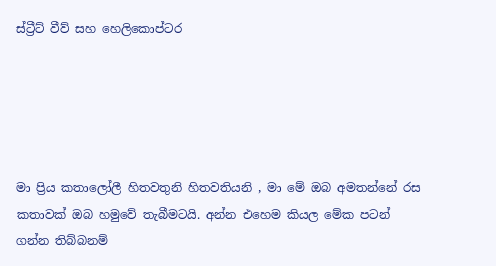ස්ට්‍රීට් වීව් සහ හෙලිකොප්ටර





මා ප්‍රිය කතාලෝලී හිතවතුනි හිතවතියනි , මා මේ ඔබ අමතන්නේ රස කතාවක් ඔබ හමුවේ තැබීමටයි. අන්න එහෙම කියල මේක පටන් ගන්න තිබ්බනම්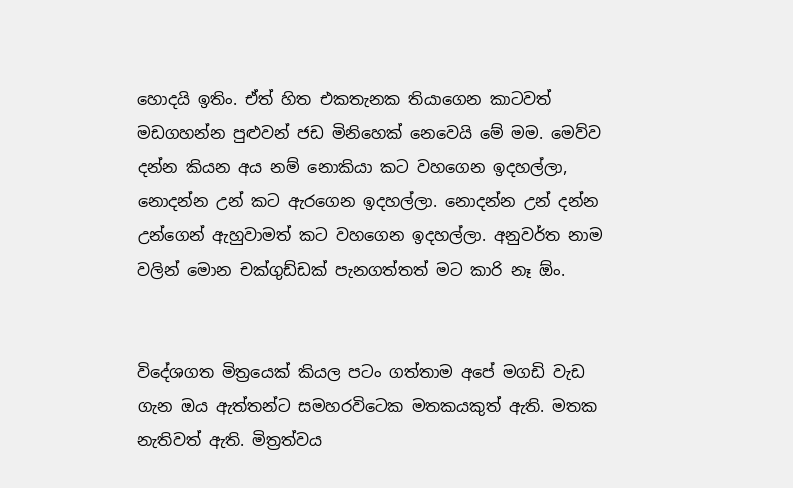හොදයි ඉතිං. ඒත් හිත එකතැනක තියාගෙන කාටවත් මඩගහන්න පුළුවන් ජඩ මිනිහෙක් නෙවෙයි මේ මම. මෙව්ව දන්න කියන අය නම් නොකියා කට වහගෙන ඉදහල්ලා, නොදන්න උන් කට ඇරගෙන ඉදහල්ලා. නොදන්න උන් දන්න උන්ගෙන් ඇහුවාමත් කට වහගෙන ඉදහල්ලා. අනුවර්ත නාම වලින් මොන චක්ගුඩ්ඩක් පැනගත්තත් මට කාරි නෑ ඕං.


විදේශගත මිත්‍රයෙක් කියල පටං ගත්තාම අපේ මගඩි වැඩ ගැන ඔය ඇත්තන්ට සමහරවිටෙක මතකයකුත් ඇති. මතක නැතිවත් ඇති. මිත්‍රත්වය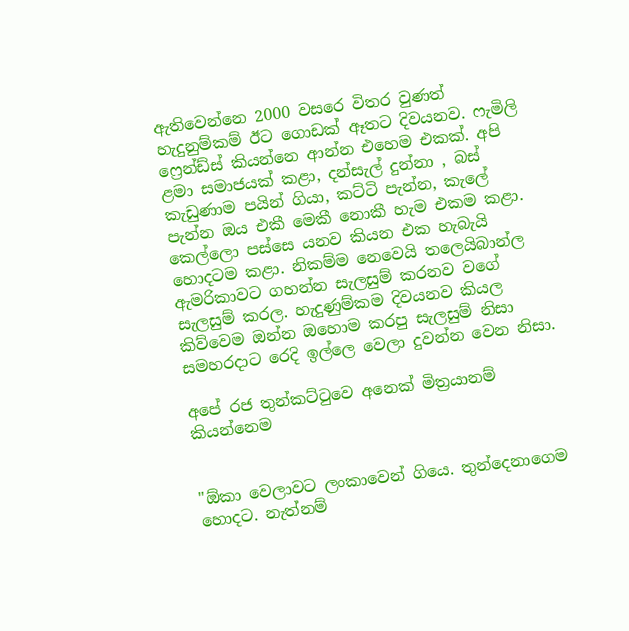ඇතිවෙන්නෙ 2000 වසරෙ විතර වුණත් හැදුනුම්කම් ඊට ගොඩක් ඈතට දිවයනව. ෆැමිලි ෆ්‍රෙන්ඩ්ස් කියන්නෙ ආන්න එහෙම එකක්. අපි ළමා සමාජයක් කළා, දන්සැල් දුන්නා , බස් කැඩුණාම පයින් ගියා, කට්ටි පැන්න, කැලේ පැන්න ඔය එකී මෙකී නොකී හැම එකම කළා. කෙල්ලො පස්සෙ යනව කියන එක හැබැයි හොදටම කළා. නිකම්ම නෙවෙයි තලෙයිබාන්ල ඇමරිකාවට ගහන්න සැලසුම් කරනව වගේ සැලසුම් කරල. හැදුණුම්කම දිවයනව කියල කිව්වෙම ඔන්න ඔහොම කරපු සැලසුම් නිසා සමහරදාට රෙදි ඉල්ලෙ වෙලා දුවන්න වෙන නිසා.

අපේ රජ තුන්කට්ටුවෙ අනෙක් මිත්‍රයානම් කියන්නෙම


"ඕකා වෙලාවට ලංකාවෙන් ගියෙ. තුන්දෙනාගෙම හොදට. නැත්නම්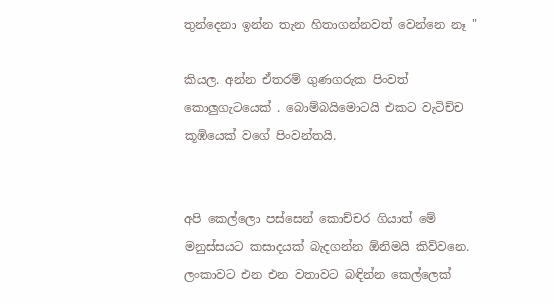තුන්දෙනා ඉන්න තැන හිතාගන්නවත් වෙන්නෙ නෑ "

කියල. අන්න ඒතරම් ගුණගරුක පිංවත් කොලුගැටයෙක් . බොම්බයිමොටයි එකට වැටිච්ච කූඹියෙක් වගේ පිංවන්තයි.


අපි කෙල්ලො පස්සෙන් කොච්චර ගියාත් මේ මනුස්සයට කසාදයක් බැදගන්න ඕනිමයි කිව්වනෙ. ලංකාවට එන එන වතාවට බඳින්න කෙල්ලෙක්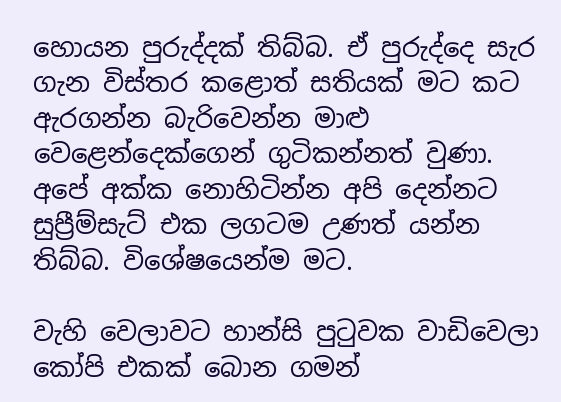හොයන පුරුද්දක් තිබ්බ. ඒ පුරුද්දෙ සැර ගැන විස්තර කළොත් සතියක් මට කට ඇරගන්න බැරිවෙන්න මාළු වෙළෙන්දෙක්ගෙන් ගුටිකන්නත් වුණා. අපේ අක්ක නොහිටින්න අපි දෙන්නට සුප්‍රීම්සැට් එක ලගටම උණත් යන්න තිබ්බ. විශේෂයෙන්ම මට.

වැහි වෙලාවට හාන්සි පුටුවක වාඩිවෙලා කෝපි එකක් බොන ගමන්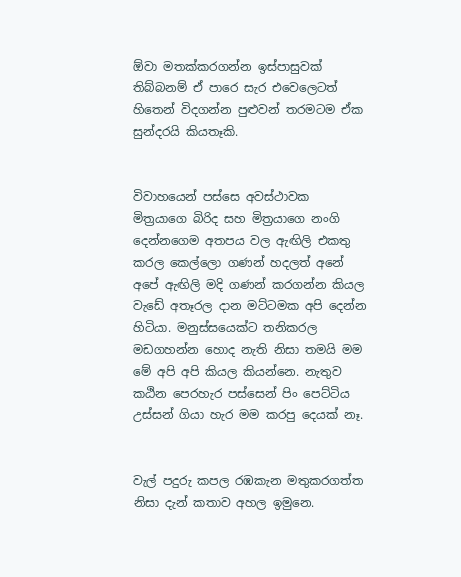ඕවා මතක්කරගන්න ඉස්පාසුවක් තිබ්බනම් ඒ පාරෙ සැර එවෙලෙටත් හිතෙන් විදගන්න පුළුවන් තරමටම ඒක සුන්දරයි කියතෑකි.


විවාහයෙන් පස්සෙ අවස්ථාවක මිත්‍රයාගෙ බිරිද සහ මිත්‍රයාගෙ නංගි දෙන්නගෙම අතපය වල ඇඟිලි එකතු කරල කෙල්ලො ගණන් හදලත් අනේ අපේ ඇඟිලි මදි ගණන් කරගන්න කියල වැඩේ අතෑරල දාන මට්ටමක අපි දෙන්න හිටියා. මනුස්සයෙක්ට තනිකරල මඩගහන්න හොද නැති නිසා තමයි මම මේ අපි අපි කියල කියන්නෙ. නැතුව කඨින පෙරහැර පස්සෙන් පිං පෙට්ටිය උස්සන් ගියා හැර මම කරපු දෙයක් නෑ.


වැල් පදුරු කපල රඹකැන මතුකරගත්‍ත නිසා දැන් කතාව අහල ඉමුනෙ.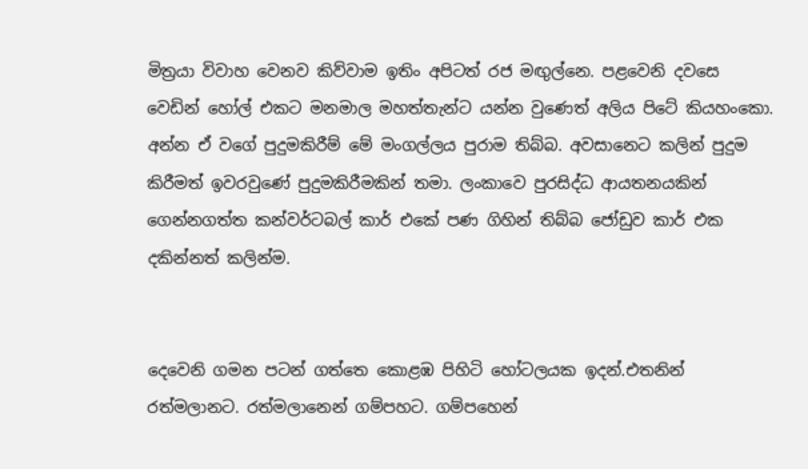මිත්‍රයා විවාහ වෙනව කිව්වාම ඉතිං අපිටත් රජ මඟුල්නෙ. පළවෙනි දවසෙ වෙඩින් හෝල් එකට මනමාල මහත්තැන්ට යන්න වුණෙත් අලිය පිටේ කියහංකො. අන්න ඒ වගේ පුදුමකිරීම් මේ මංගල්ලය පුරාම තිබ්බ. අවසානෙට කලින් පුදුම කිරීමත් ඉවරවුණේ පුදුමකිරීමකින් තමා. ලංකාවෙ පුරසිද්ධ ආයතනයකින් ගෙන්නගත්ත කන්වර්ටබල් කාර් එකේ පණ ගිහින් තිබ්බ ජෝඩුව කාර් එක දකින්නත් කලින්ම.


දෙවෙනි ගමන පටන් ගත්තෙ කොළඹ පිහිටි හෝටලයක ඉදන්.එතනින් රත්මලානට. රත්මලානෙන් ගම්පහට. ගම්පහෙන්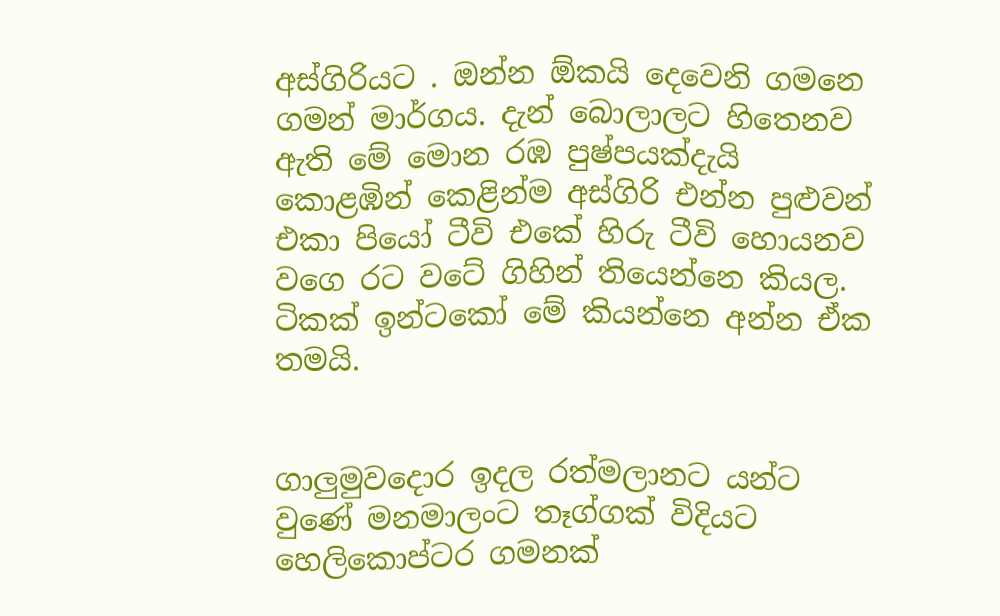අස්ගිරියට . ඔන්න ඕකයි දෙවෙනි ගමනෙ ගමන් මාර්ගය. දැන් බොලාලට හිතෙනව ඇති මේ මොන රඹ පුෂ්පයක්දැයි කොළඹින් කෙළින්ම අස්ගිරි එන්න පුළුවන් එකා පියෝ ටීවි එකේ හිරු ටීවි හොයනව වගෙ රට වටේ ගිහින් තියෙන්නෙ කියල. ටිකක් ඉන්ටකෝ මේ කියන්නෙ අන්න ඒක තමයි.


ගාලුමුවදොර ඉදල රත්මලානට යන්ට වුණේ මනමාලංට තෑග්ගක් විදියට හෙලිකොප්ටර ගමනක්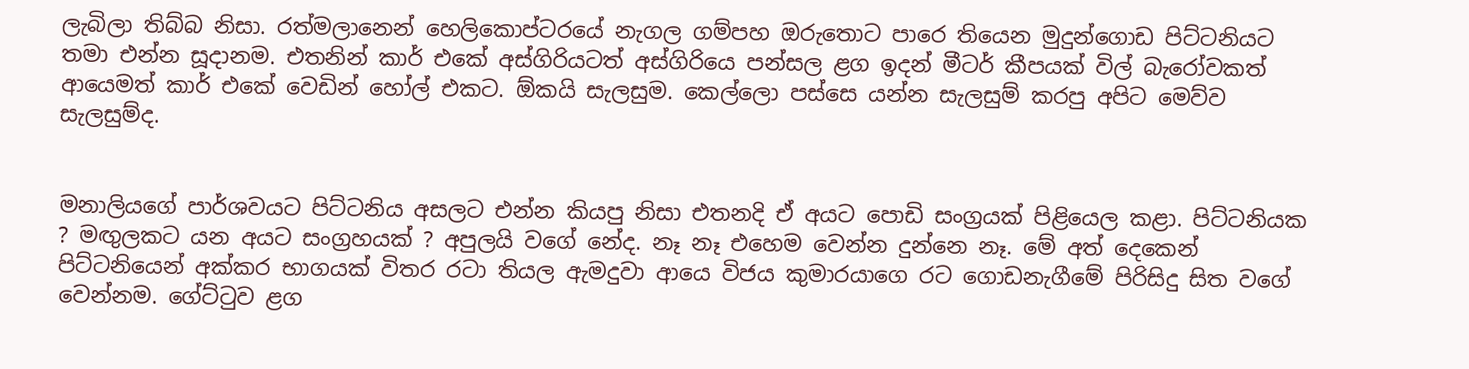ලැබිලා තිබ්බ නිසා. රත්මලානෙන් හෙලිකොප්ටරයේ නැගල ගම්පහ ඔරුතොට පාරෙ තියෙන මුදුන්ගොඩ පිට්ටනියට තමා එන්න සූදානම. එතනින් කාර් එකේ අස්ගිරියටත් අස්ගිරියෙ පන්සල ළග ඉදන් මීටර් කීපයක් විල් බැරෝවකත් ආයෙමත් කාර් එකේ වෙඩින් හෝල් එකට. ඕකයි සැලසුම. කෙල්ලො පස්සෙ යන්න සැලසුම් කරපු අපිට මෙව්ව සැලසුම්ද.


මනාලියගේ පාර්ශවයට පිට්ටනිය අසලට එන්න කියපු නිසා එතනදි ඒ අයට පොඩි සංග්‍රයක් පිළියෙල කළා. පිට්ටනියක ? මඟුලකට යන අයට සංග්‍රහයක් ? අපුලයි වගේ නේද. නෑ නෑ එහෙම වෙන්න දුන්නෙ නෑ. මේ අත් දෙකෙන් පිට්ටනියෙන් අක්කර භාගයක් විතර රටා තියල ඇමදුවා ආයෙ විජය කුමාරයාගෙ රට ගොඩනැගීමේ පිරිසිදු සිත වගේ වෙන්නම. ගේට්ටුව ළග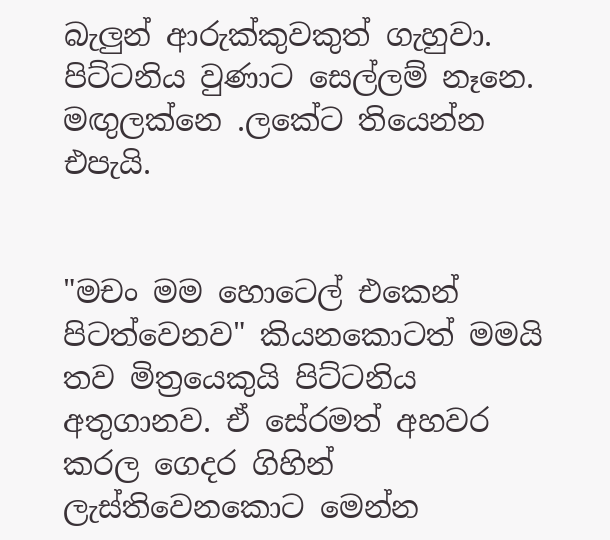බැලුන් ආරුක්කුවකුත් ගැහුවා. පිට්ටනිය වුණාට සෙල්ලම් නෑනෙ. මඟුලක්නෙ .ලකේට තියෙන්න එපැයි.


"මචං මම හොටෙල් එකෙන් පිටත්වෙනව" කියනකොටත් මමයි තව මිත්‍රයෙකුයි පිට්ටනිය අතුගානව. ඒ සේරමත් අහවර කරල ගෙදර ගිහින් ලැස්තිවෙනකොට මෙන්න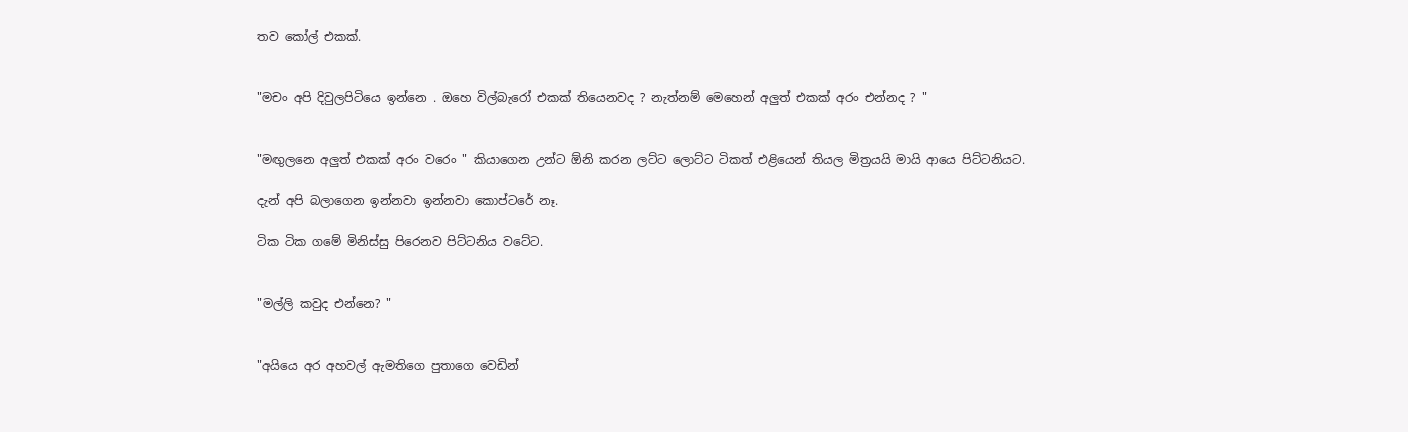තව කෝල් එකක්.


"මචං අපි දිවුලපිටියෙ ඉන්නෙ . ඔහෙ විල්බැරෝ එකක් තියෙනවද ? නැත්නම් මෙහෙන් අලුත් එකක් අරං එන්නද ? "


"මඟුලනෙ අලුත් එකක් අරං වරෙං " කියාගෙන උන්ට ඕනි කරන ලට්ට ලොට්ට ටිකත් එළියෙන් තියල මිත්‍රයයි මායි ආයෙ පිට්ටනියට.

දැන් අපි බලාගෙන ඉන්නවා ඉන්නවා කොප්ටරේ නෑ.

ටික ටික ගමේ මිනිස්සු පිරෙනව පිට්ටනිය වටේට.


"මල්ලි කවුද එන්නෙ? "


"අයියෙ අර අහවල් ඇමතිගෙ පුතාගෙ වෙඩින්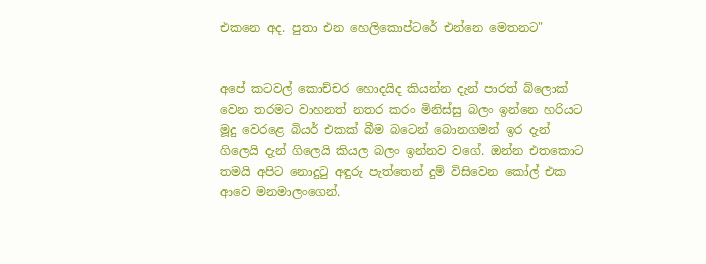එකනෙ අද. පුතා එන හෙලිකොප්ටරේ එන්නෙ මෙතනට"


අපේ කටවල් කොච්චර හොදයිද කියන්න දැන් පාරත් බ්ලොක් වෙන තරමට වාහනත් නතර කරං මිනිස්සු බලං ඉන්නෙ හරියට මූදු වෙරළෙ බියර් එකක් බීම බටෙන් බොනගමන් ඉර දැන් ගිලෙයි දැන් ගිලෙයි කියල බලං ඉන්නව වගේ. ඔන්න එතකොට තමයි අපිට නොදුටු අඳුරු පැත්තෙන් දුම් විසිවෙන කෝල් එක ආවෙ මනමාලංගෙන්.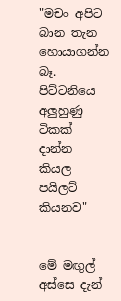"මචං අපිට බාන තැන හොයාගන්න බෑ. පිට්ටනියෙ අලුහුණු ටිකක් දාන්න කියල පයිලට් කියනව"


මේ මඟුල් අස්සෙ දැන්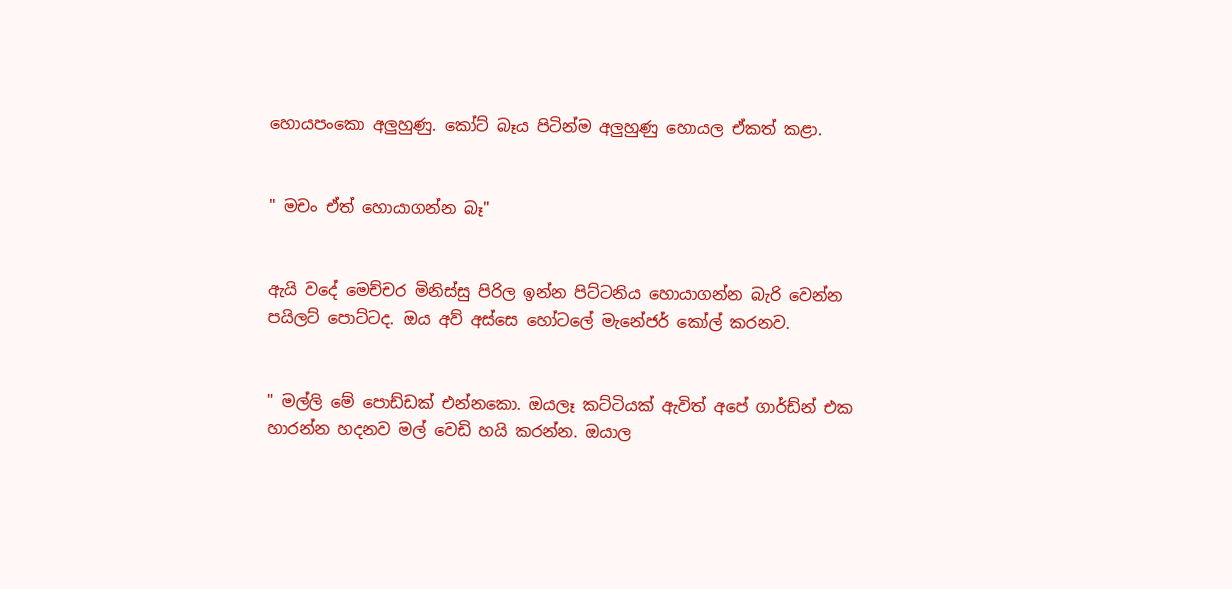හොයපංකො අලුහුණු. කෝට් බෑය පිටින්ම අලුහුණු හොයල ඒකත් කළා.


" මචං ඒත් හොයාගන්න බෑ"


ඇයි වදේ මෙච්චර මිනිස්සු පිරිල ඉන්න පිට්ටනිය හොයාගන්න බැරි වෙන්න පයිලට් පොට්ටද. ඔය අව් අස්සෙ හෝටලේ මැනේජර් කෝල් කරනව.


" මල්ලි මේ පොඩ්ඩක් එන්නකො. ඔයලෑ කට්ටියක් ඇවිත් අපේ ගාර්ඩ්න් එක හාරන්න හදනව මල් වෙඩි හයි කරන්න. ඔයාල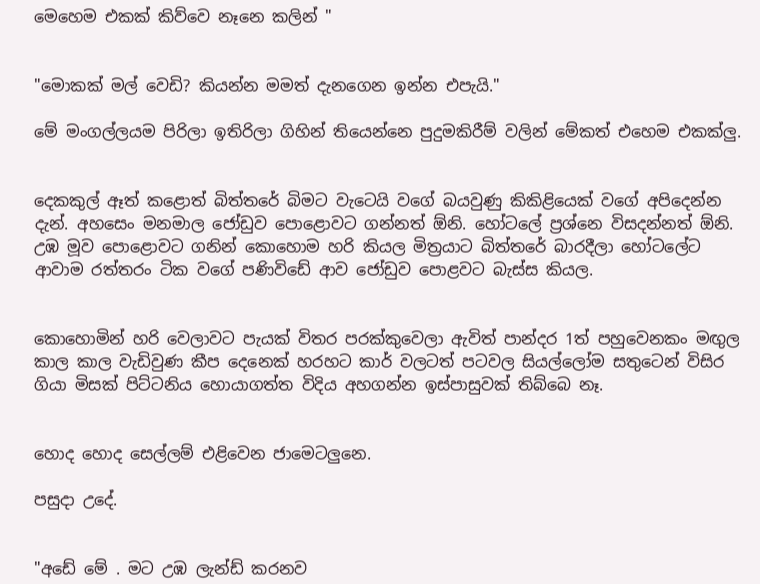මෙහෙම එකක් කිව්වෙ නෑනෙ කලින් "


"මොකක් මල් වෙඩි? කියන්න මමත් දැනගෙන ඉන්න එපැයි."

මේ මංගල්ලයම පිරිලා ඉතිරිලා ගිහින් තියෙන්නෙ පුදුමකිරීම් වලින් මේකත් එහෙම එකක්ලු.


දෙකකුල් ඈත් කළොත් බිත්තරේ බිමට වැටෙයි වගේ බයවුණු කිකිළියෙක් වගේ අපිදෙන්න දැන්. අහසෙං මනමාල ජෝඩුව පොළොවට ගන්නත් ඕනි. හෝටලේ ප්‍රශ්නෙ විසදන්නත් ඕනි. උඹ මූව පොළොවට ගනින් කොහොම හරි කියල මිත්‍රයාට බිත්තරේ බාරදීලා හෝටලේට ආවාම රත්තරං ටික වගේ පණිවිඩේ ආව ජෝඩුව පොළවට බැස්ස කියල.


කොහොමින් හරි වෙලාවට පැයක් විතර පරක්කුවෙලා ඇවිත් පාන්දර 1ත් පහුවෙනකං මඟුල කාල කාල වැඩිවුණ කීප දෙනෙක් හරහට කාර් වලටත් පටවල සියල්ලෝම සතුටෙන් විසිර ගියා මිසක් පිට්ටනිය හොයාගත්ත විදිය අහගන්න ඉස්පාසුවක් තිබ්බෙ නෑ.


හොද හොද සෙල්ලම් එළිවෙන ජාමෙටලුනෙ.

පසුදා උදේ.


"අඩේ මේ . මට උඹ ලැන්ඩ් කරනව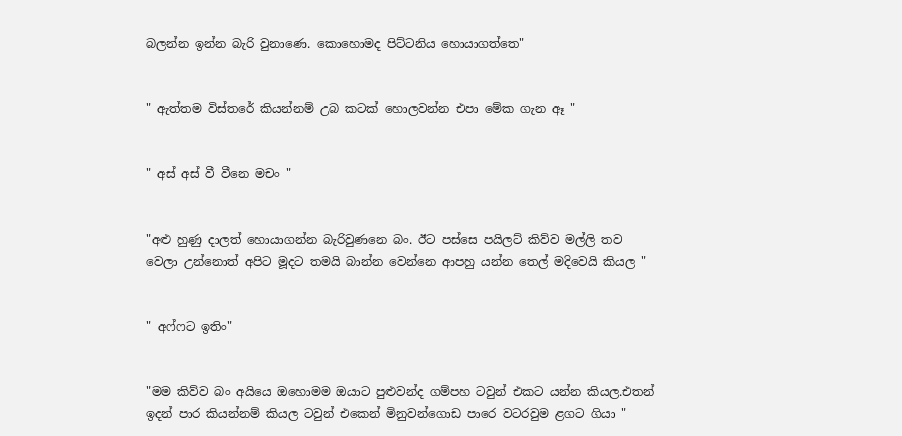බලන්න ඉන්න බැරි වුනාණෙ. කොහොමද පිට්ටනිය හොයාගත්තෙ"


" ඇත්තම විස්තරේ කියන්නම් උබ කටක් හොලවන්න එපා මේක ගැන ඈ "


" අස් අස් වී වීනෙ මචං "


"අළු හුණු දාලත් හොයාගන්න බැරිවුණනෙ බං. ඊට පස්සෙ පයිලට් කිව්ව මල්ලි තව වෙලා උන්නොත් අපිට මූදට තමයි බාන්න වෙන්නෙ ආපහු යන්න තෙල් මදිවෙයි කියල "


" අෆ්ෆට ඉතිං"


"මම කිව්ව බං අයියෙ ඔහොමම ඔයාට පුළුවන්ද ගම්පහ ටවුන් එකට යන්න කියල.එතන් ඉදන් පාර කියන්නම් කියල ටවුන් එකෙන් මිනුවන්ගොඩ පාරෙ වටරවුම ළගට ගියා "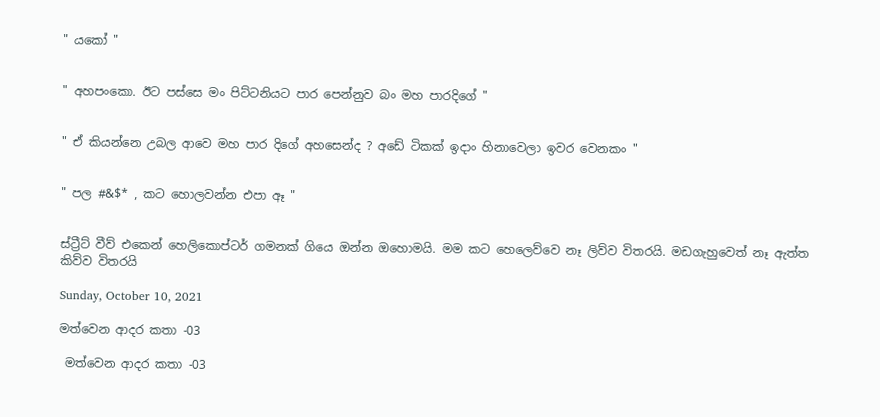" යකෝ "


" අහපංකො. ඊට පස්සෙ මං පිට්ටනියට පාර පෙන්නුව බං මහ පාරදිගේ "


" ඒ කියන්නෙ උබල ආවෙ මහ පාර දිගේ අහසෙන්ද ? අඩේ ටිකක් ඉදාං හිනාවෙලා ඉවර වෙනකං "


" පල #&$* , කට හොලවන්න එපා ඈ "


ස්ට්‍රීට් වීව් එකෙන් හෙලිකොප්ටර් ගමනක් ගියෙ ඔන්න ඔහොමයි. මම කට හෙලෙව්වෙ නෑ ලිව්ව විතරයි. මඩගැහුවෙත් නෑ ඇත්ත කිව්ව විතරයි

Sunday, October 10, 2021

මත්වෙන ආදර කතා -03

 මත්වෙන ආදර කතා -03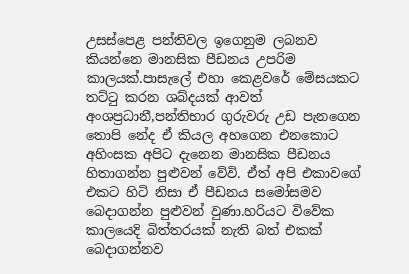උසස්පෙළ පන්තිවල ඉගෙනුම ලබනව කියන්නෙ මානසික පීඩනය උපරිම කාලයක්.පාසැලේ එහා කෙළවරේ මේසයකට තට්ටු කරන ශබ්දයක් ආවත් අංශප්‍රධානී,පන්තිභාර ගුරුවරු උඩ පැනගෙන තොපි නේද ඒ කියල අහගෙන එනකොට අහිංසක අපිට දැනෙන මානසික පීඩනය හිතාගන්න පුළුවන් වේවි. ඒත් අපි එකාවගේ එකට හිටි නිසා ඒ පීඩනය සමෝසමව බෙදාගන්න පුළුවන් වුණා.හරියට විවේක කාලයෙදි බිත්තරයක් නැති බත් එකක් බෙදාගන්නව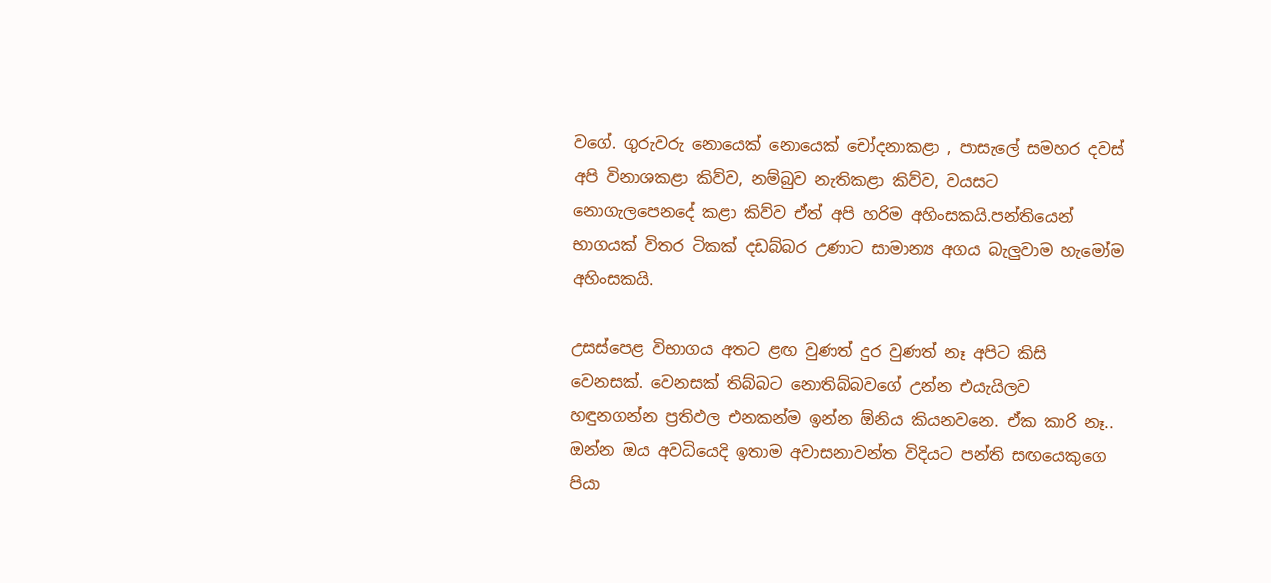වගේ. ගුරුවරු නොයෙක් නොයෙක් චෝදනාකළා , පාසැලේ සමහර දවස් අපි විනාශකළා කිව්ව, නම්බුව නැතිකළා කිව්ව, වයසට නොගැලපෙනදේ කළා කිව්ව ඒත් අපි හරිම අහිංසකයි.පන්තියෙන් භාගයක් විතර ටිකක් දඩබ්බර උණාට සාමාන්‍ය අගය බැලුවාම හැමෝම අහිංසකයි.

උසස්පෙළ විභාගය අතට ළඟ වුණත් දුර වුණත් නෑ අපිට කිසි වෙනසක්. වෙනසක් තිබ්බට නොතිබ්බවගේ උන්න එයැයිලව හඳුනගන්න ප්‍රතිඵල එනකන්ම ඉන්න ඕනිය කියනවනෙ. ඒක කාරි නෑ.. ඔන්න ඔය අවධියෙදි ඉතාම අවාසනාවන්ත විදියට පන්ති සඟයෙකුගෙ පියා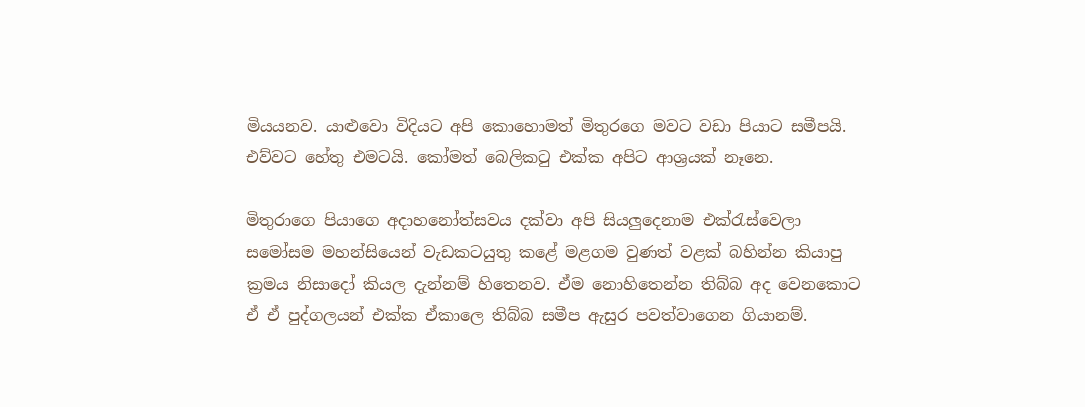මියයනව. යාළුවො විදියට අපි කොහොමත් මිතුරගෙ මවට වඩා පියාට සමීපයි. එව්වට හේතු එමටයි. කෝමත් බෙලිකටු එක්ක අපිට ආශ්‍රයක් නෑනෙ.

මිතුරාගෙ පියාගෙ අදාහනෝත්සවය දක්වා අපි සියලුදෙනාම එක්රැස්වෙලා සමෝසම මහන්සියෙන් වැඩකටයුතු කළේ මළගම වුණත් වළක් බහින්න කියාපු ක්‍රමය නිසාදෝ කියල දැන්නම් හිතෙනව. ඒම නොහිතෙන්න තිබ්බ අද වෙනකොට ඒ ඒ පුද්ගලයන් එක්ක ඒකාලෙ තිබ්බ සමීප ඇසුර පවත්වාගෙන ගියානම්.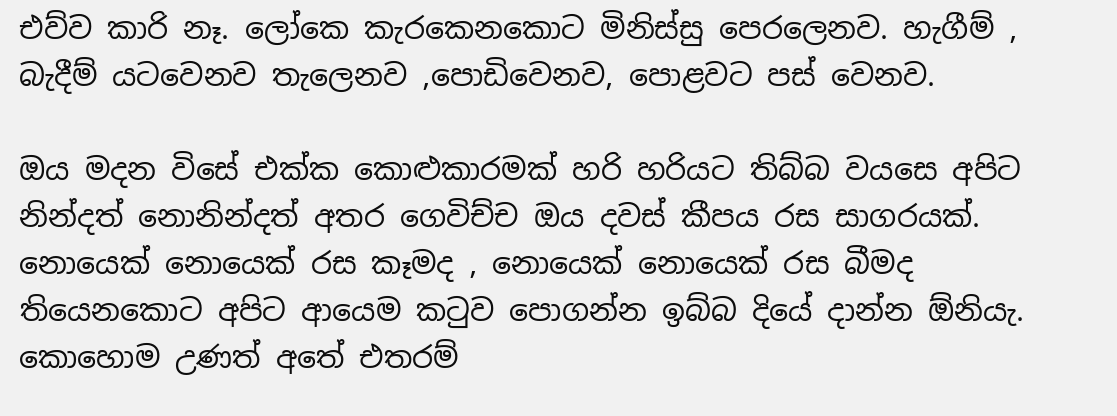එව්ව කාරි නෑ. ලෝකෙ කැරකෙනකොට මිනිස්සු පෙරලෙනව. හැගීම් , බැදීම් යටවෙනව තැලෙනව ,පොඩිවෙනව, පොළවට පස් වෙනව.

ඔය මදන විසේ එක්ක කොළුකාරමක් හරි හරියට තිබ්බ වයසෙ අපිට නින්දත් නොනින්දත් අතර ගෙවිච්ච ඔය දවස් කීපය රස සාගරයක්. නොයෙක් නොයෙක් රස කෑමද , නොයෙක් නොයෙක් රස බීමද තියෙනකොට අපිට ආයෙම කටුව පොගන්න ඉබ්බ දියේ දාන්න ඕනියැ. කොහොම උණත් අතේ එතරම්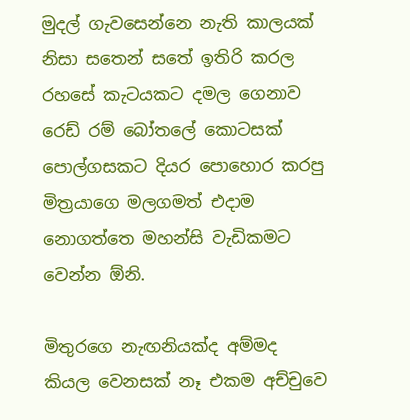මුදල් ගැවසෙන්නෙ නැති කාලයක් නිසා සතෙන් සතේ ඉතිරි කරල රහසේ කැටයකට දමල ගෙනාව රෙඩ්‍ රම් බෝතලේ කොටසක් පොල්ගසකට දියර පොහොර කරපු මිත්‍රයාගෙ මලගමත් එදාම නොගත්තෙ මහන්සි වැඩිකමට වෙන්න ඕනි.

මිතුරගෙ නැඟනියක්ද අම්මද කියල වෙනසක් නෑ එකම අච්චුවෙ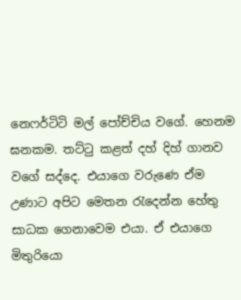නෙෆර්ටිටි මල් පෝච්චිය වගේ. හෙනම ඝනකම. තට්ටු කළත් දහ් දිහ් ගානව වගේ සද්දෙ. එයාගෙ වරුණෙ ඒම උණාට අපිට මෙතන රැදෙන්න හේතු සාධක ගෙනාවෙම එයා. ඒ එයාගෙ මිතුරියො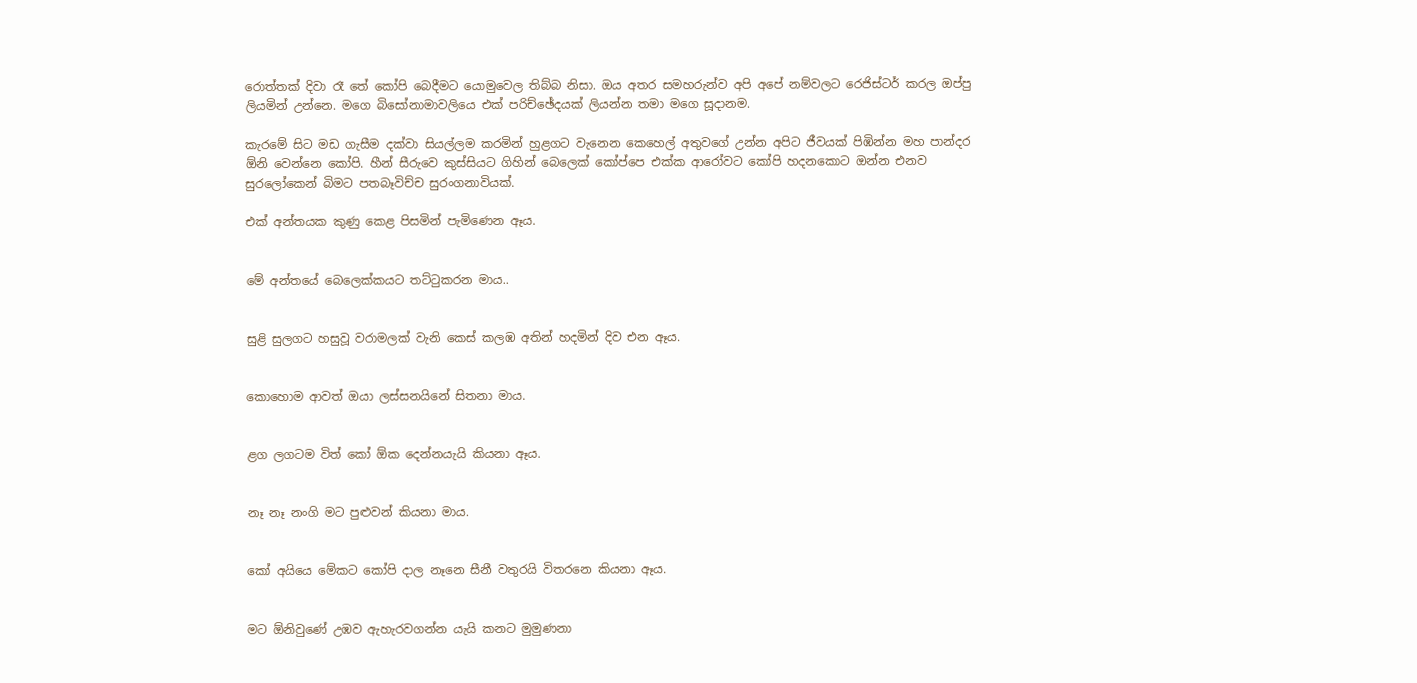රොත්තක් දිවා රෑ තේ කෝපි බෙදීමට යොමුවෙල තිබ්බ නිසා. ඔය අතර සමහරුන්ව අපි අපේ නම්වලට රෙජිස්ටර් කරල ඔප්පු ලියමින් උන්නෙ. මගෙ බිසෝනාමාවලියෙ එක් පරිච්ඡේදයක් ලියන්න තමා මගෙ සූදානම.

කැරමේ සිට මඩ ගැසීම දක්වා සියල්ලම කරමින් හුළගට වැනෙන කෙහෙල් අතුවගේ උන්න අපිට ජීවයක් පිඹින්න මහ පාන්දර ඕනි වෙන්නෙ කෝපි. හීන් සීරුවෙ කුස්සියට ගිහින් බෙලෙක් කෝප්පෙ එක්ක ආරෝවට කෝපි හදනකොට ඔන්න එනව සුරලෝකෙන් බිමට පතබෑවිච්ච සුරංගනාවියක්.

එක් අන්තයක කුණු කෙළ පිසමින් පැමිණෙන ඈය.


මේ අන්තයේ බෙලෙක්කයට තට්ටුකරන මාය..


සුළි සුලගට හසුවූ වරාමලක් වැනි කෙස් කලඹ අතින් හදමින් දිව එන ඈය.


කොහොම ආවත් ඔයා ලස්සනයිනේ සිතනා මාය.


ළග ලගටම විත් කෝ ඕක දෙන්නයැයි කියනා ඈය.


නෑ නෑ නංගි මට පුළුවන් කියනා මාය.


කෝ අයියෙ මේකට කෝපි දාල නෑනෙ සීනී වතුරයි විතරනෙ කියනා ඈය.


මට ඕනිවුණේ උඹව ඇහැරවගන්න යැයි කනට මුමුණනා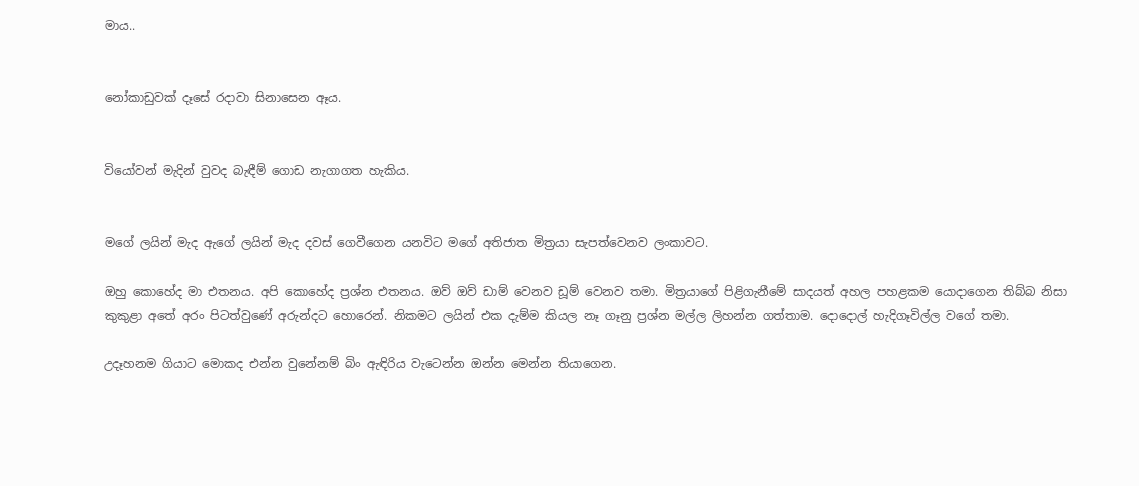මාය..


නෝකාඩුවක් දෑසේ රදාවා සිනාසෙන ඈය.


වියෝවන් මැදින් වුවද බැඳීම් ගොඩ නැගාගත හැකිය.


මගේ ලයින් මැද ඇගේ ලයින් මැද දවස් ගෙවීගෙන යනවිට මගේ අතිජාත මිත්‍රයා සැපත්වෙනව ලංකාවට.

ඔහු කොහේද මා එතනය. අපි කොහේද ප්‍රශ්න එතනය. ඔව් ඔව් ඩාම් වෙනව ඩූම් වෙනව තමා. මිත්‍රයාගේ පිළිගැනීමේ සාදයත් අහල පහළකම යොදාගෙන තිබ්බ නිසා කුකුළා අතේ අරං පිටත්වුණේ අරුන්දට හොරෙන්. නිකමට ලයින් එක දැම්ම කියල නෑ ගෑනු ප්‍රශ්න මල්ල ලිහන්න ගත්තාම. දොදොල් හැදිගෑවිල්ල වගේ තමා.

උදෑහනම ගියාට මොකද එන්න වුනේනම් බිං ඇඳිරිය වැටෙන්න ඔන්න මෙන්න තියාගෙන.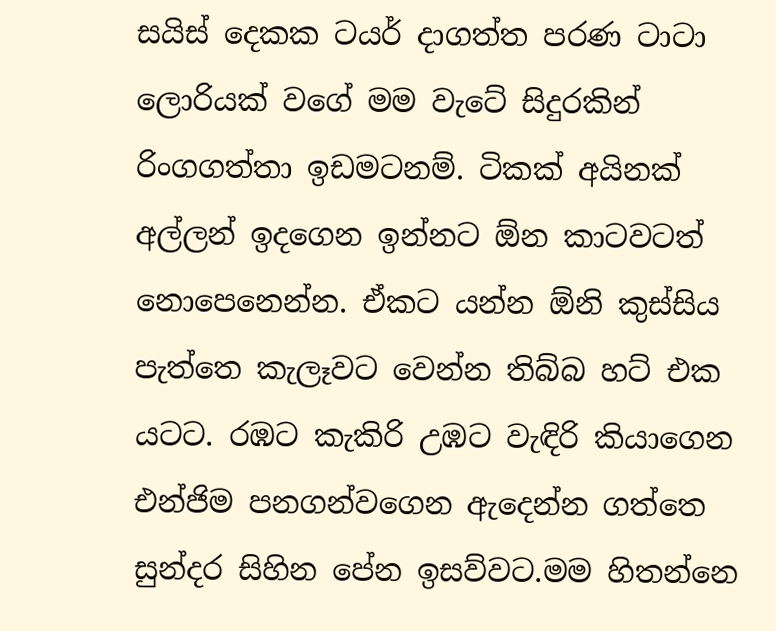සයිස් දෙකක ටයර් දාගත්ත පරණ ටාටා ලොරියක් වගේ මම වැටේ සිදුරකින් රිංගගත්තා ඉඩමටනම්. ටිකක් අයිනක් අල්ලන් ඉදගෙන ඉන්නට ඕන කාටවටත් නොපෙනෙන්න. ඒකට යන්න ඕනි කුස්සිය පැත්තෙ කැලෑවට වෙන්න තිබ්බ හට් එක යටට. රඹට කැකිරි උඹට වැඳිරි කියාගෙන එන්ජිම පනගන්වගෙන ඇදෙන්න ගත්තෙ සුන්දර සිහින පේන ඉසව්වට.මම හිතන්නෙ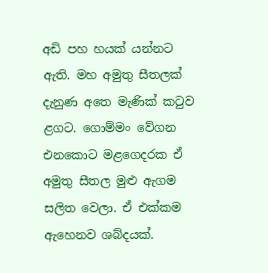අඩි පහ හයක් යන්නට ඇති. මහ අමුතු සීතලක් දැනුණ අතෙ මැණික් කටුව ළගට. ගොම්මං වේගන එනකොට මළගෙදරක ඒ අමුතු සීතල මුළු ඇගම සලිත වෙලා. ඒ එක්කම ඇහෙනව ශබ්දයක්.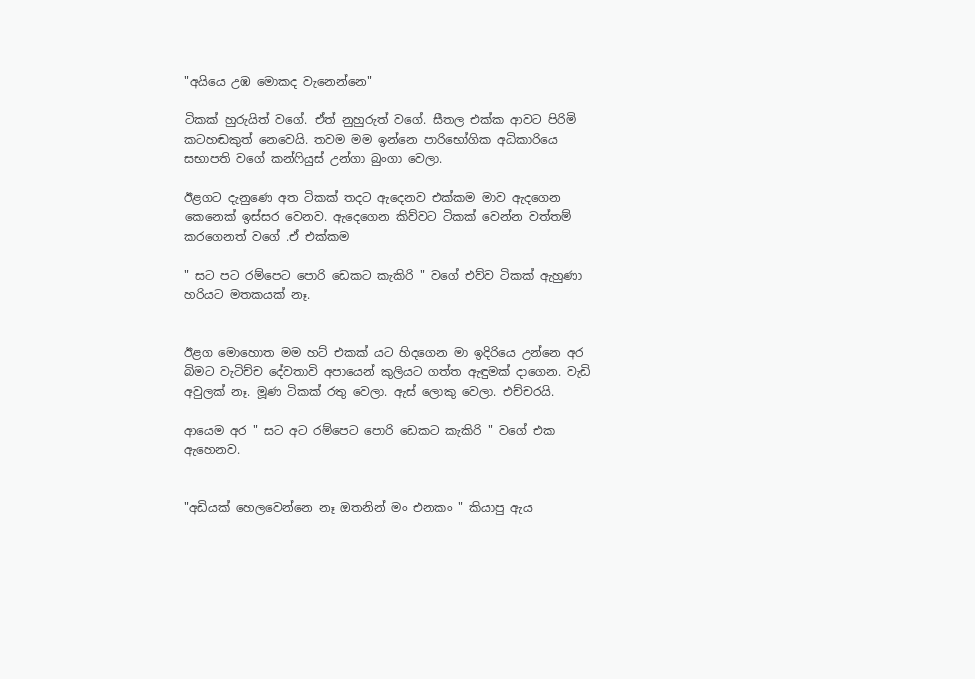"අයියෙ උඹ මොකද වැනෙන්නෙ"

ටිකක් හුරුයිත් වගේ. ඒත් නුහුරුත් වගේ. සීතල එක්ක ආවට පිරිමි කටහඬකුත් නෙවෙයි. තවම මම ඉන්නෙ පාරිභෝගික අධිකාරියෙ සභාපති වගේ කන්ෆියුස් උන්ගා බුංගා වෙලා.

ඊළගට දැනුණෙ අත ටිකක් තදට ඇදෙනව එක්කම මාව ඇදගෙන කෙනෙක් ඉස්සර වෙනව. ඇදෙගෙන කිව්වට ටිකක් වෙන්න වත්තම් කරගෙනත් වගේ .ඒ එක්කම

" සට පට රම්පෙට පොරි ඩෙකට කැකිරි " වගේ එව්ව ටිකක් ඇහුණා හරියට මතකයක් නෑ.


ඊළග මොහොත මම හට් එකක් යට හිදගෙන මා ඉදිරියෙ උන්නෙ අර බිමට වැටිච්ච දේවතාවි අපායෙන් කුලියට ගත්ත ඇඳුමක් දාගෙන. වැඩි අවුලක් නෑ. මූණ ටිකක් රතු වෙලා. ඇස් ලොකු වෙලා. එච්චරයි.

ආයෙම අර " සට අට රම්පෙට පොරි ඩෙකට කැකිරි " වගේ එක ඇහෙනව.


"අඩියක් හෙලවෙන්නෙ නෑ ඔතනින් මං එනකං " කියාපු ඇය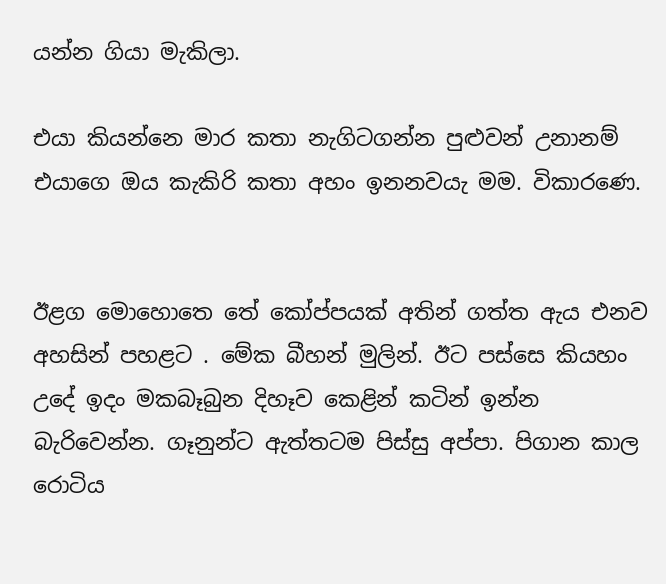යන්න ගියා මැකිලා.

එයා කියන්නෙ මාර කතා නැගිටගන්න පුළුවන් උනානම් එයාගෙ ඔය කැකිරි කතා අහං ඉනනවයැ මම. විකාරණෙ.


ඊළග මොහොතෙ තේ කෝප්පයක් අතින් ගත්ත ඇය එනව අහසින් පහළට . මේක බීහන් මුලින්. ඊට පස්සෙ කියහං උදේ ඉදං මකබෑබුන දිහෑව කෙළින් කටින් ඉන්න බැරිවෙන්න. ගෑනුන්ට ඇත්තටම පිස්සු අප්පා. පිගාන කාල රොටිය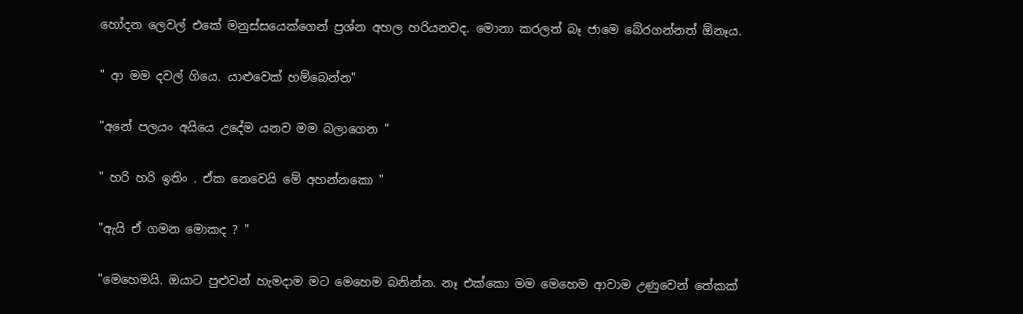හෝදන ලෙවල් එකේ මනුස්සයෙක්ගෙන් ප්‍රශ්න අහල හරියනවද. මොනා කරලත් බෑ ජාමෙ බේරගන්නත් ඕනෑය.


" ආ මම දවල් ගියෙ. යාළුවෙක් හම්බෙන්න"


"අනේ පලයං අයියෙ උදේම යනව මම බලාගෙන "


" හරි හරි ඉතිං . ඒක නෙවෙයි මේ අහන්නකො "


"ඇයි ඒ ගමන මොකද ? "


"මෙහෙමයි. ඔයාට පුළුවන් හැමදාම මට මෙහෙම බනින්න. නෑ එක්කො මම මෙහෙම ආවාම උණුවෙන් තේකක්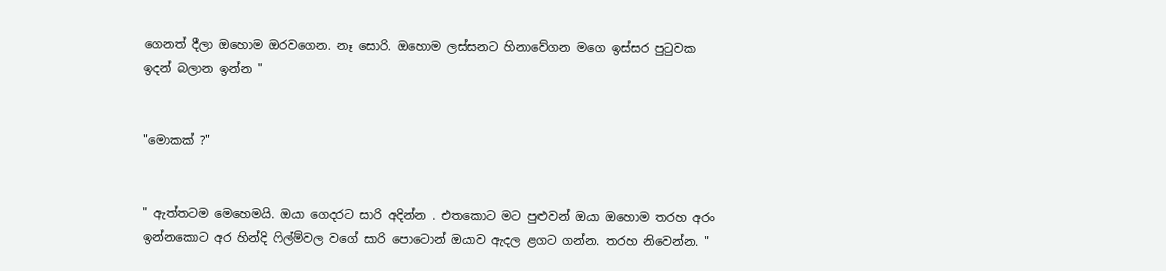ගෙනත් දීලා ඔහොම ඔරවගෙන. නෑ සොරි. ඔහොම ලස්සනට හිනාවේගන මගෙ ඉස්සර පුටුවක ඉදන් බලාන ඉන්න "


"මොකක් ?"


" ඇත්තටම මෙහෙමයි. ඔයා ගෙදරට සාරි අදින්න . එතකොට මට පුළුවන් ඔයා ඔහොම තරහ අරං ඉන්නකොට අර හින්දි ෆිල්ම්වල වගේ සාරි පොටොන් ඔයාව ඇදල ළගට ගන්න. තරහ නිවෙන්න. "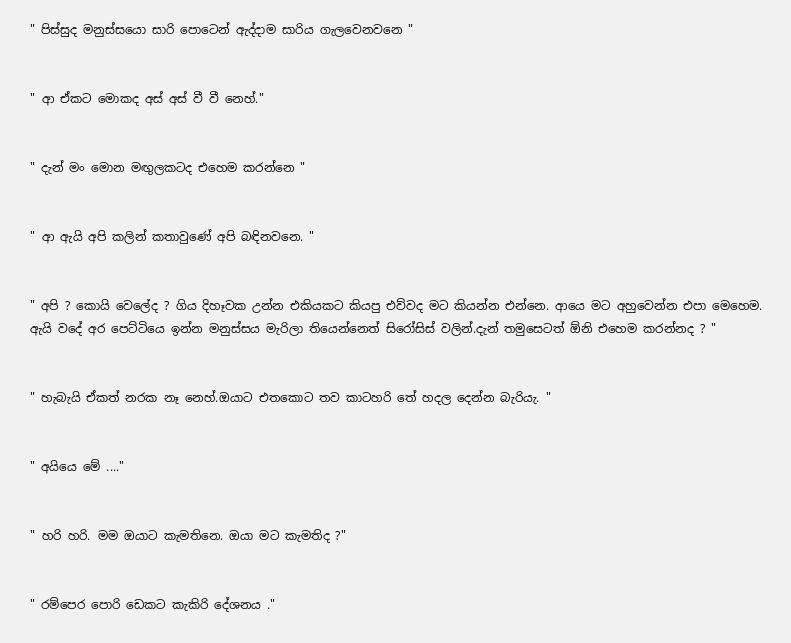" පිස්සුද මනුස්සයො සාරි පොටෙන් ඇද්දාම සාරිය ගැලවෙනවනෙ "


" ආ ඒකට මොකද අස් අස් වී වී නෙහ්."


" දැන් මං මොන මඟුලකටද එහෙම කරන්නෙ "


" ආ ඇයි අපි කලින් කතාවුණේ අපි බඳිනවනෙ. "


" අපි ? කොයි වෙලේද ? ගිය දිහෑවක උන්න එකියකට කියපු එව්වද මට කියන්න එන්නෙ. ආයෙ මට අහුවෙන්න එපා මෙහෙම. ඇයි වදේ අර පෙට්ටියෙ ඉන්න මනුස්සය මැරිලා තියෙන්නෙත් සිරෝසිස් වලින්.දැන් තමුසෙටත් ඕනි එහෙම කරන්නද ? "


" හැබැයි ඒකත් නරක නෑ නෙහ්.ඔයාට එතකොට තව කාටහරි තේ හදල දෙන්න බැරියැ. "


" අයියෙ මේ ...."


" හරි හරි. මම ඔයාට කැමතිනෙ. ඔයා මට කැමතිද ?"


" රම්පෙර පොරි ඩෙකට කැකිරි දේශනය ."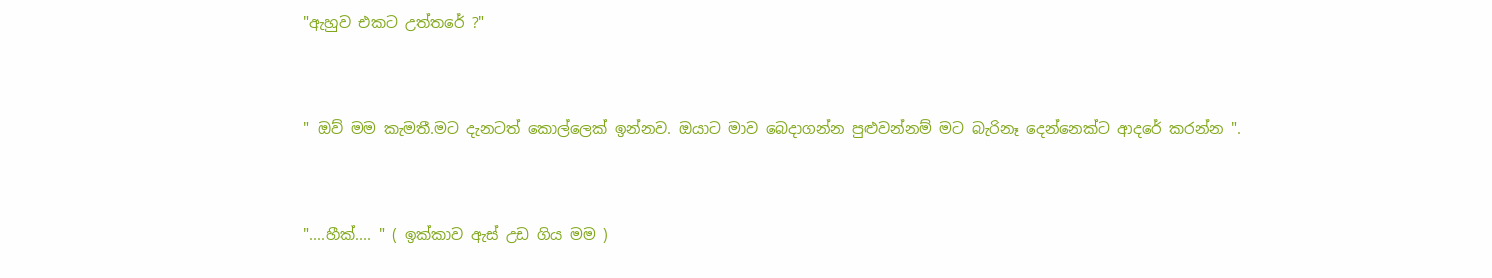"ඇහුව එකට උත්තරේ ?"


" ඔව් මම කැමතී.මට දැනටත් කොල්ලෙක් ඉන්නව. ඔයාට මාව බෙදාගන්න පුළුවන්නම් මට බැරිනෑ දෙන්නෙක්ට ආදරේ කරන්න ".


"....හීක්.... " ( ඉක්කාව ඇස් උඩ ගිය මම )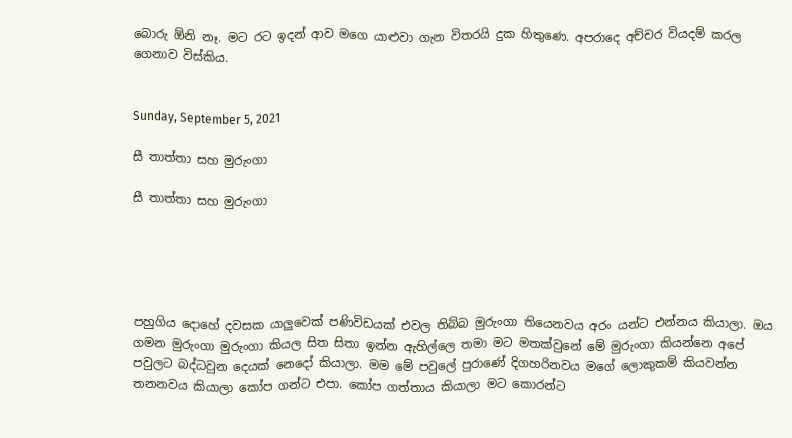බොරු ඕනි නෑ. මට රට ඉදන් ආව මගෙ යාළුවා ගැන විතරයි දුක හිතුණෙ. අපරාදෙ අච්චර වියදම් කරල ගෙනාව විස්කිය.


Sunday, September 5, 2021

සී තාත්තා සහ මුරුංගා

සී තාත්තා සහ මුරුංගා





පහුගිය දොහේ දවසක යාලුවෙක් පණිවිඩයක් එවල තිබ්බ මුරුංගා තියෙනවය අරං යන්ට එන්නය කියාලා. ඔය ගමන මුරුංගා මුරුංගා කියල සිත සිතා ඉන්න ඇහිල්ලෙ තමා මට මතක්වුනේ මේ මුරුංගා කියන්නෙ අපේ පවුලට බද්ධවුන දෙයක් නෙදෝ කියාලා. මම මේ පවුලේ පුරාණේ දිගහරිනවය මගේ ලොකුකම් කියවන්න තනනවය කියාලා කෝප ගන්ට එපා. කෝප ගත්තාය කියාලා මට කොරන්ට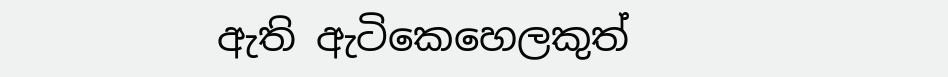ඇති ඇටිකෙහෙලකුත්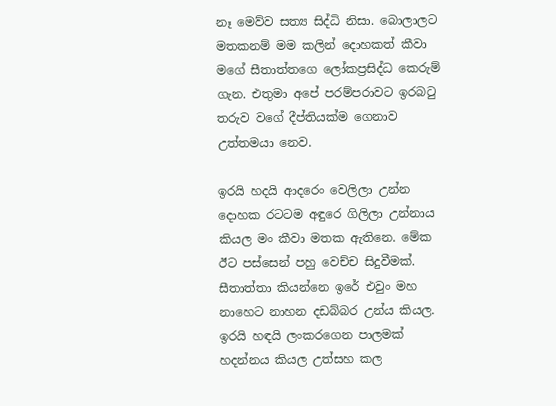නෑ මෙව්ව සත්‍ය සිද්ධි නිසා. බොලාලට මතකනම් මම කලින් දොහකත් කීවා මගේ සීතාත්තගෙ ලෝකප්‍රසිද්ධ කෙරුම් ගැන. එතුමා අපේ පරම්පරාවට ඉරබටු තරුව වගේ දීප්තියක්ම ගෙනාව උත්තමයා නෙව.

ඉරයි හදයි ආදරෙං වෙලිලා උන්න දොහක රටටම අඳුරෙ ගිලිලා උන්නාය කියල මං කීවා මතක ඇතිනෙ. මේක ඊට පස්සෙන් පහු වෙච්ච සිදුවීමක්. සීතාත්තා කියන්නෙ ඉරේ එවුං මහ නාහෙට නාහන දඩබ්බර උන්ය කියල. ඉරයි හඳයි ලංකරගෙන පාලමක් හදන්නය කියල උත්සහ කල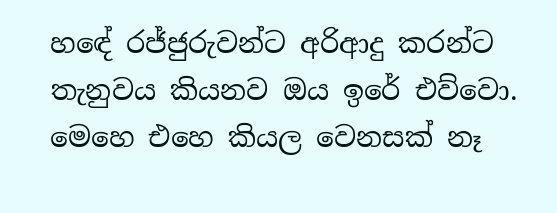හඳේ රජ්ජුරුවන්ට අරිආදු කරන්ට තැනුවය කියනව ඔය ඉරේ එව්වො. මෙහෙ එහෙ කියල වෙනසක් නෑ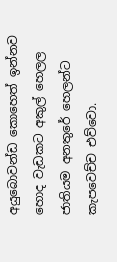අයුබොවන්ඩ කොහෙත් ඉන්නව හොද වැඩකට අකුල් හෙලල ජාතියම අනතුරේ හෙලන්ට කැපවෙච්ච එව්වො.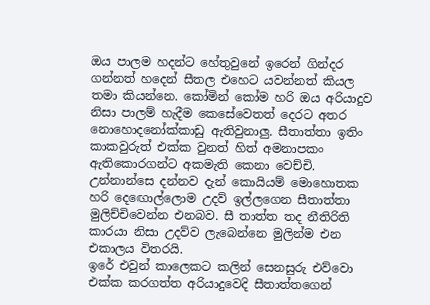ඔය පාලම හදන්ට හේතුවුනේ ඉරෙන් ගින්දර ගන්නත් හදෙන් සීතල එහෙට යවන්නත් කියල තමා කියන්නෙ. කෝමින් කෝම හරි ඔය අරියාදුව නිසා පාලම් හැදීම කෙසේවෙතත් දෙරට අතර නොහොදනෝක්කාඩු ඇතිවුනාලු. සීතාත්තා ඉතිං කාකවුරුත් එක්ක වුනත් හිත් අමනාපකං ඇතිකොරගන්ට අකමැති කෙනා වෙච්චි. උන්නාන්සෙ දන්නව දැන් කොයියම් මොහොතක හරි දෙඟොල්ලොම උදව් ඉල්ලගෙන සීතාත්තා මුලිච්චිවෙන්න එනබව. සී තාත්ත තද නීතිරිති කාරයා නිසා උදව්ව ලැබෙන්නෙ මුලින්ම එන එකාලය විතරයි.
ඉරේ එවුන් කාලෙකට කලින් සෙනසුරු එව්වො එක්ක කරගත්ත අරියාදුවෙදි සීතාත්තගෙන්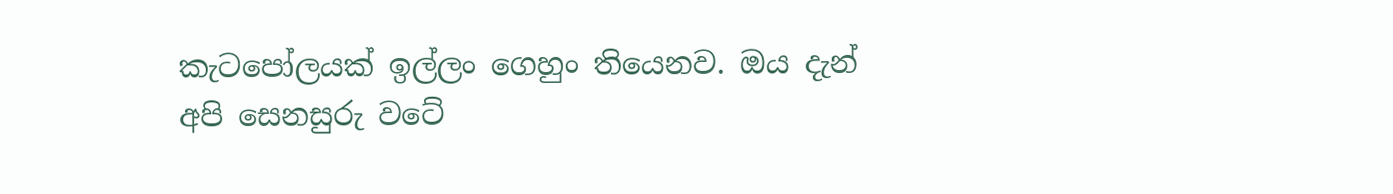කැටපෝලයක් ඉල්ලං ගෙහුං තියෙනව. ඔය දැන් අපි සෙනසුරු වටේ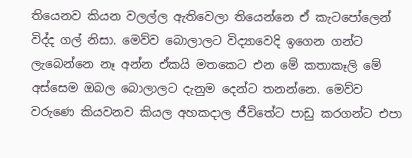තියෙනව කියන වලල්ල ඇතිවෙලා තියෙන්නෙ ඒ කැටපෝලෙන් විද්ද ගල් නිසා. මෙව්ව බොලාලට විද්‍යාවෙදි ඉගෙන ගන්ට ලැබෙන්නෙ නෑ අන්න ඒකයි මතකෙට එන මේ කතාකෑලි මේ අස්සෙම ඔබල බොලාලට දැනුම දෙන්ට තනන්නෙ. මෙව්ව වරුණෙ කියවනව කියල අහකදාල ජීවිතේට පාඩු කරගන්ට එපා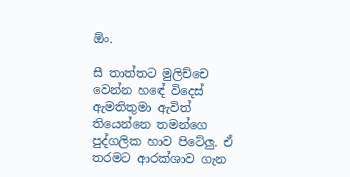ඕං.

සී තාත්තට මුලිච්චෙ වෙන්න හඳේ විදෙස් ඇමතිතුමා ඇවිත් තියෙන්නෙ තමන්ගෙ පුද්ගලික හාව පිටේලු. ඒ තරමට ආරක්ශාව ගැන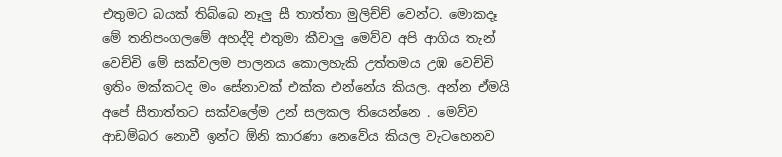එතුමට බයක් තිබ්බෙ නෑලු සී තාත්තා මුලිච්ච් වෙන්ට. මොකදෑ මේ තනිපංගලමේ අහද්දි එතුමා කීවාලු මෙව්ව අපි ආගිය තැන් වෙච්චි මේ සක්වලම පාලනය කොලහැකි උත්තමය උඹ වෙච්චි ඉතිං මක්කටද මං සේනාවක් එක්ක එන්නේය කියල. අන්න ඒමයි අපේ සීතාත්තට සක්වලේම උන් සලකල තියෙන්නෙ . මෙව්ව ආඩම්බර නොවී ඉන්ට ඕනි කාරණා නෙවේය කියල වැටහෙනව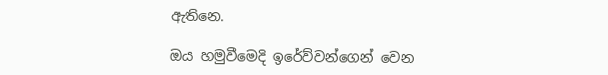ඇතිනෙ.

ඔය හමුවීමෙදි ඉරේව්වන්ගෙන් වෙන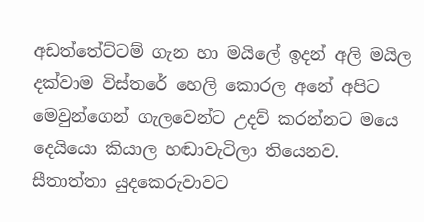අඩත්තේට්ටම් ගැන හා මයිලේ ඉදන් අලි මයිල දක්වාම විස්තරේ හෙලි කොරල අනේ අපිට මෙවුන්ගෙන් ගැලවෙන්ට උදව් කරන්නට මයෙ දෙයියො කියාල හඬාවැටිලා තියෙනව. සීතාත්තා යුදකෙරුවාවට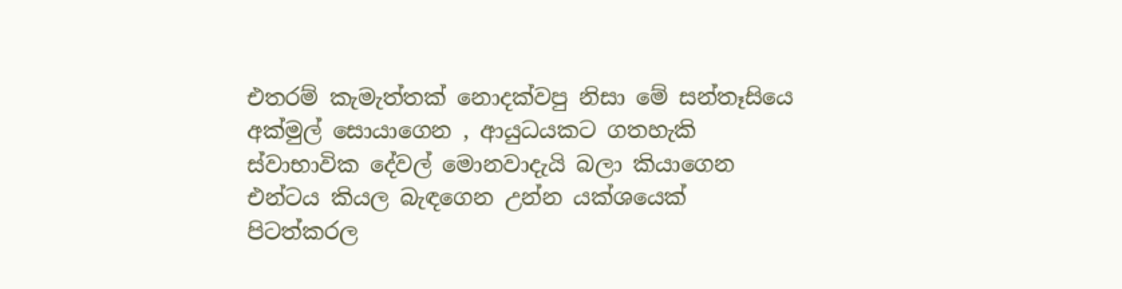එතරම් කැමැත්තක් නොදක්වපු නිසා මේ සන්තෑසියෙ අක්මුල් සොයාගෙන , ආයුධයකට ගතහැකි ස්වාභාවික දේවල් මොනවාදැයි බලා කියාගෙන එන්ටය කියල බැඳගෙන උන්න යක්ශයෙක් පිටත්කරල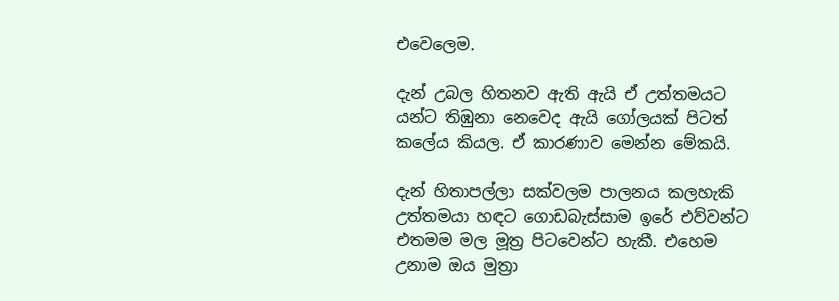එවෙලෙම.

දැන් උබල හිතනව ඇති ඇයි ඒ උත්තමයට යන්ට තිඹුනා නෙවෙද ඇයි ගෝලයක් පිටත් කලේය කියල. ඒ කාරණාව මෙන්න මේකයි.

දැන් හිතාපල්ලා සක්වලම පාලනය කලහැකි උත්තමයා හඳට ගොඩබැස්සාම ඉරේ එව්වන්ට එතමම මල මූත්‍ර පිටවෙන්ට හැකී. එහෙම උනාම ඔය මුත්‍රා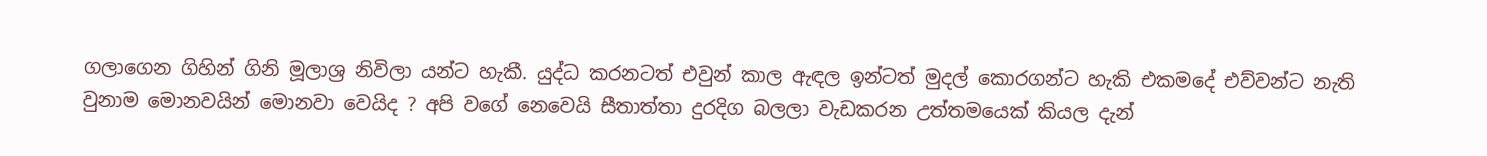ගලාගෙන ගිහින් ගිනි මූලාශ්‍ර නිවිලා යන්ට හැකී. යුද්ධ කරනටත් එවුන් කාල ඇඳල ඉන්ටත් මුදල් කොරගන්ට හැකි එකමදේ එව්වන්ට නැති වුනාම මොනවයින් මොනවා වෙයිද ? අපි වගේ නෙවෙයි සීතාත්තා දුරදිග බලලා වැඩකරන උත්තමයෙක් කියල දැන්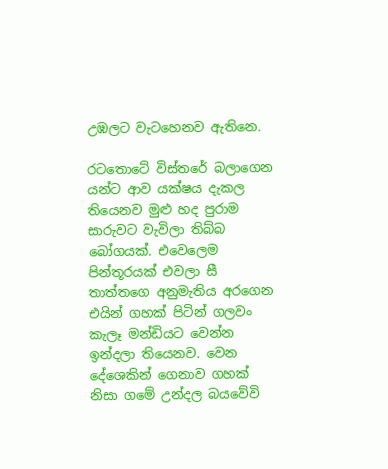උඹලට වැටහෙනව ඇතිනෙ.

රටතොටේ විස්තරේ බලාගෙන යන්ට ආව යක්ෂය දැකල තියෙනව මුළු හද පුරාම සාරුවට වැවිලා තිබ්බ බෝගයක්. එවෙලෙම පින්තූරයක් එවලා සී තාත්තගෙ අනුමැතිය අරගෙන එයින් ගහක් පිටින් ගලවං කැලෑ මන්ඩියට වෙන්න ඉන්දලා තියෙනව. වෙන දේශෙකින් ගෙනාව ගහක් නිසා ගමේ උන්දල බයවේවි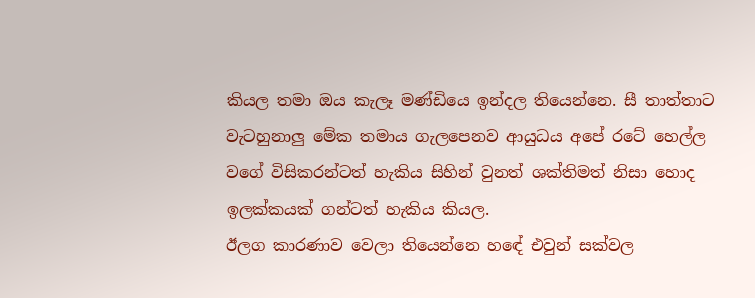කියල තමා ඔය කැලෑ මණ්ඩියෙ ඉන්දල තියෙන්නෙ. සී තාත්තාට වැටහුනාලු මේක තමාය ගැලපෙනව ආයුධය අපේ රටේ හෙල්ල වගේ විසිකරන්ටත් හැකිය සිහින් වුනත් ශක්තිමත් නිසා හොද ඉලක්කයක් ගන්ටත් හැකිය කියල.
ඊලග කාරණාව වෙලා තියෙන්නෙ හඳේ එවුන් සක්වල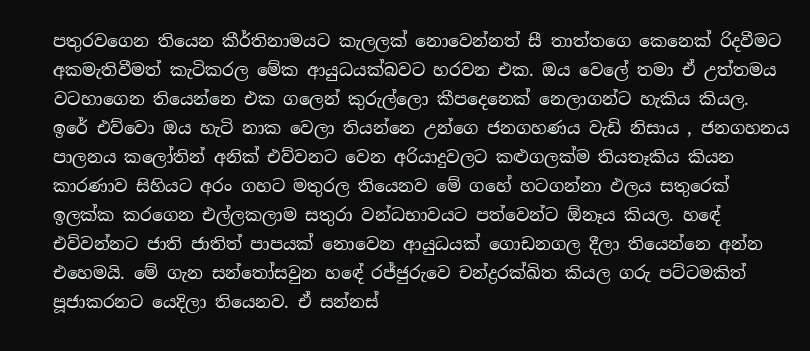පතුරවගෙන තියෙන කීර්තිනාමයට කැලලක් නොවෙන්නත් සී තාත්තගෙ කෙනෙක් රිදවීමට අකමැතිවීමත් කැටිකරල මේක ආයුධයක්බවට හරවන එක. ඔය වෙලේ තමා ඒ උත්තමය වටහාගෙන තියෙන්නෙ එක ගලෙන් කුරුල්ලො කීපදෙනෙක් නෙලාගන්ට හැකිය කියල. ඉරේ එව්වො ඔය හැටි නාක වෙලා තියන්නෙ උන්ගෙ ජනගහණය වැඩි නිසාය , ජනගහනය පාලනය කලෝතින් අනික් එව්වනට වෙන අරියාදුවලට කළුගලක්ම තියතෑකිය කියන කාරණාව සිහියට අරං ගහට මතුරල තියෙනව මේ ගහේ හටගන්නා ඵලය සතුරෙක් ඉලක්ක කරගෙන එල්ලකලාම සතුරා වන්ධභාවයට පත්වෙන්ට ඕනෑය කියල. හඳේ එව්වන්නට ජාති ජාතිත් පාපයක් නොවෙන ආයුධයක් ගොඩනගල දීලා තියෙන්නෙ අන්න එහෙමයි. මේ ගැන සන්තෝසවුන හඳේ රජ්ජුරුවෙ චන්ද්‍රරක්ඛිත කියල ගරු පට්ටමකිත් පූජාකරනට යෙදිලා තියෙනව. ඒ සන්නස්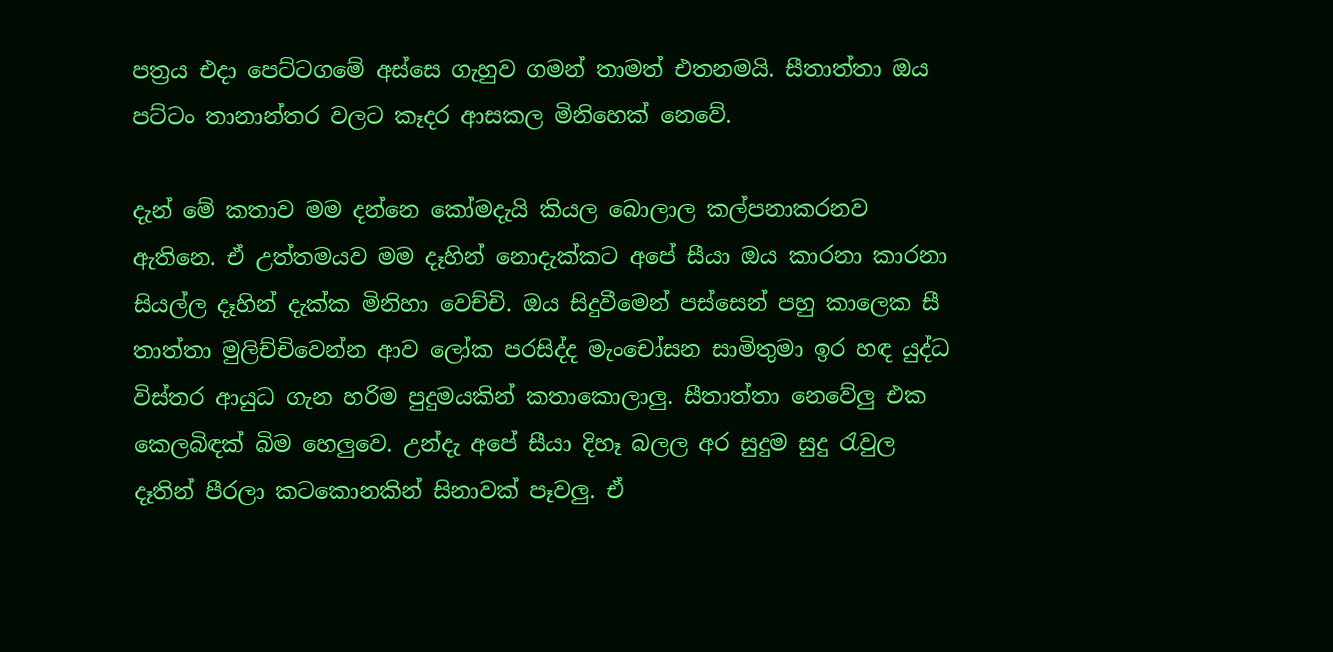පත්‍රය එදා පෙට්ටගමේ අස්සෙ ගැහුව ගමන් තාමත් එතනමයි. සීතාත්තා ඔය පට්ටං තානාන්තර වලට කෑදර ආසකල මිනිහෙක් නෙවේ.

දැන් මේ කතාව මම දන්නෙ කෝමදැයි කියල බොලාල කල්පනාකරනව ඇතිනෙ. ඒ උත්තමයව මම දෑහින් නොදැක්කට අපේ සීයා ඔය කාරනා කාරනා සියල්ල දෑහින් දැක්ක මිනිහා වෙච්චි. ඔය සිදුවීමෙන් පස්සෙන් පහු කාලෙක සී තාත්තා මුලිච්චිවෙන්න ආව ලෝක පරසිද්ද මැංචෝසන සාමිතුමා ඉර හඳ යුද්ධ විස්තර ආයුධ ගැන හරිම පුදුමයකින් කතාකොලාලු. සීතාත්තා නෙවේලු එක කෙලබිඳක් බිම හෙලුවෙ. උන්දැ අපේ සීයා දිහෑ බලල අර සුදුම සුදු රැවුල දෑතින් පීරලා කටකොනකින් සිනාවක් පෑවලු. ඒ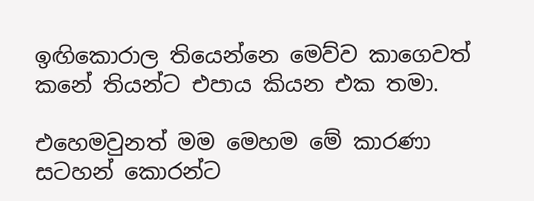ඉඟිකොරාල තියෙන්නෙ මෙව්ව කාගෙවත් කනේ තියන්ට එපාය කියන එක තමා.

එහෙමවුනත් මම මෙහම මේ කාරණා සටහන් කොරන්ට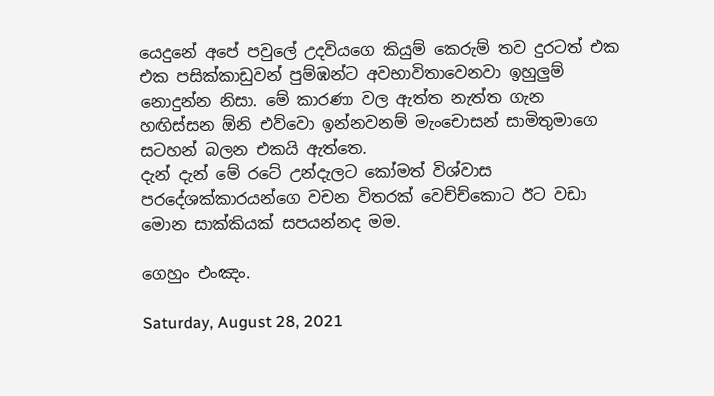යෙදුනේ අපේ පවුලේ උදවියගෙ කියුම් කෙරුම් තව දුරටත් එක එක පසික්කාඩුවන් පුම්ඹන්ට අවභාවිතාවෙනවා ඉහුලුම් නොදුන්න නිසා. මේ කාරණා වල ඇත්ත නැත්ත ගැන හඟිස්සන ඕනි එව්වො ඉන්නවනම් මැංචොසන් සාමිතුමාගෙ සටහන් බලන එකයි ඇත්තෙ.
දැන් දැන් මේ රටේ උන්දැලට කෝමත් විශ්වාස පරදේශක්කාරයන්ගෙ වචන විතරක් වෙච්ච්කොට ඊට වඩා මොන සාක්කියක් සපයන්නද මම.

ගෙහුං එංඤං.

Saturday, August 28, 2021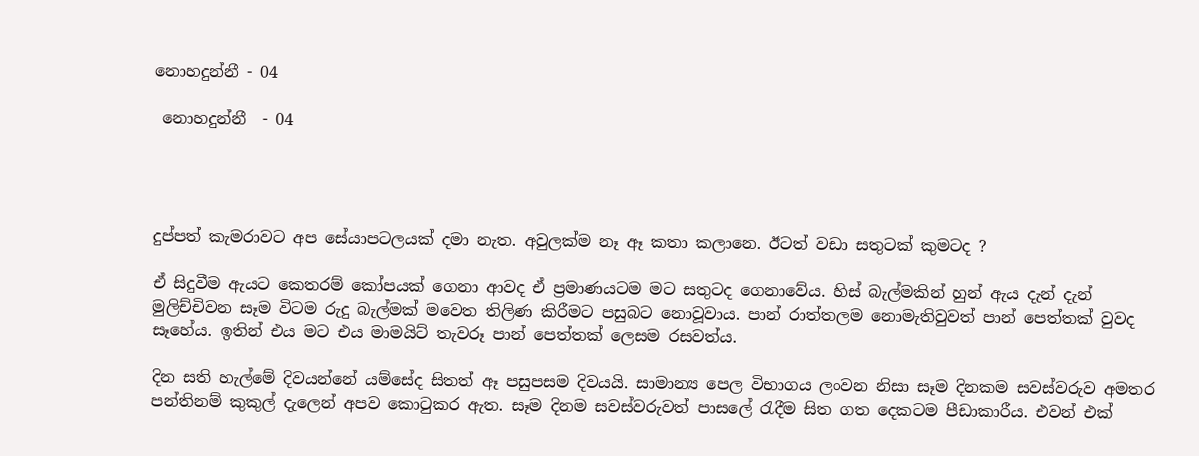නොහදුන්නී - 04

 නොහදුන්නී  - 04




දුප්පත් කැමරාවට අප සේයාපටලයක් දමා නැත. අවුලක්ම නෑ ඈ කතා කලානෙ. ඊටත් වඩා සතුටක් කුමටද ?

ඒ සිදුවීම ඇයට කෙතරම් කෝපයක් ගෙනා ආවද ඒ ප්‍රමාණයටම මට සතුටද ගෙනාවේය. හිස් බැල්මකින් හුන් ඇය දැන් දැන් මුලිච්චිවන සෑම විටම රුදු බැල්මක් මවෙත තිලිණ කිරීමට පසුබට නොවූවාය. පාන් රාත්තලම නොමැතිවුවත් පාන් පෙත්තක් වුවද සෑහේය. ඉතින් එය මට එය මාමයිට් තැවරූ පාන් පෙත්තක් ලෙසම රසවත්ය.

දින සති හැල්මේ දිවයන්නේ යම්සේද සිතත් ඈ පසුපසම දිවයයි. සාමාන්‍ය පෙල විභාගය ලංවන නිසා සෑම දිනකම සවස්වරුව අමතර පන්තිනම් කුකුල් දැලෙන් අපව කොටුකර ඇත. සෑම දිනම සවස්වරුවත් පාසලේ රැදීම සිත ගත දෙකටම පීඩාකාරීය. එවන් එක්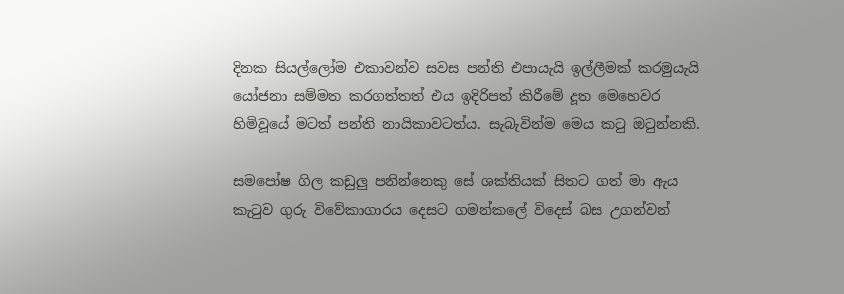දිනක සියල්ලෝම එකාවන්ව සවස පන්ති එපායැයි ඉල්ලීමක් කරමුයැයි යෝජනා සම්මත කරගත්තත් එය ඉදිරිපත් කිරීමේ දූත මෙහෙවර හිමිවූයේ මටත් පන්ති නායිකාවටත්ය. සැබැවින්ම මෙය කටු ඔටුන්නකි.

සමපෝෂ ගිල කඩුලු පනින්නෙකු සේ ශක්තියක් සිතට ගත් මා ඇය කැටුව ගුරු විවේකාගාරය දෙසට ගමන්කලේ විදෙස් බස උගන්වන්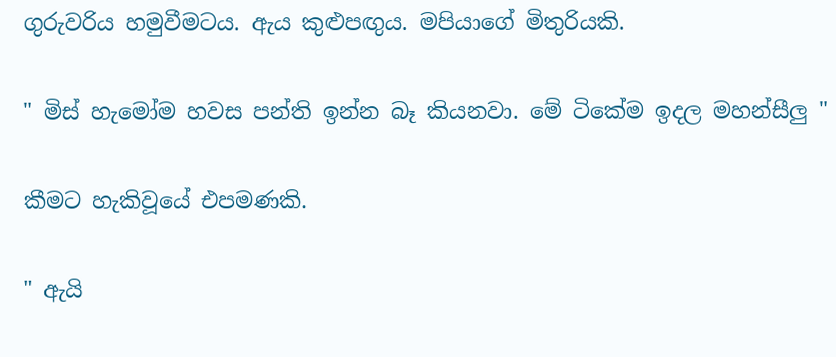ගුරුවරිය හමුවීමටය. ඇය කුළුපඟුය. මපියාගේ මිතුරියකි.

" මිස් හැමෝම හවස පන්ති ඉන්න බෑ කියනවා. මේ ටිකේම ඉදල මහන්සීලු "

කීමට හැකිවූයේ එපමණකි.

" ඇයි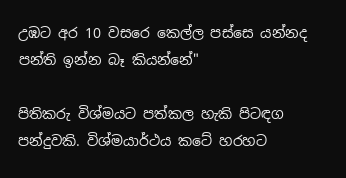උඹට අර 10 වසරෙ කෙල්ල පස්සෙ යන්නද පන්ති ඉන්න බෑ කියන්නේ"

පිතිකරු විශ්මයට පත්කල හැකි පිටඳග පන්දුවකි. විශ්මයාර්ථය කටේ හරහට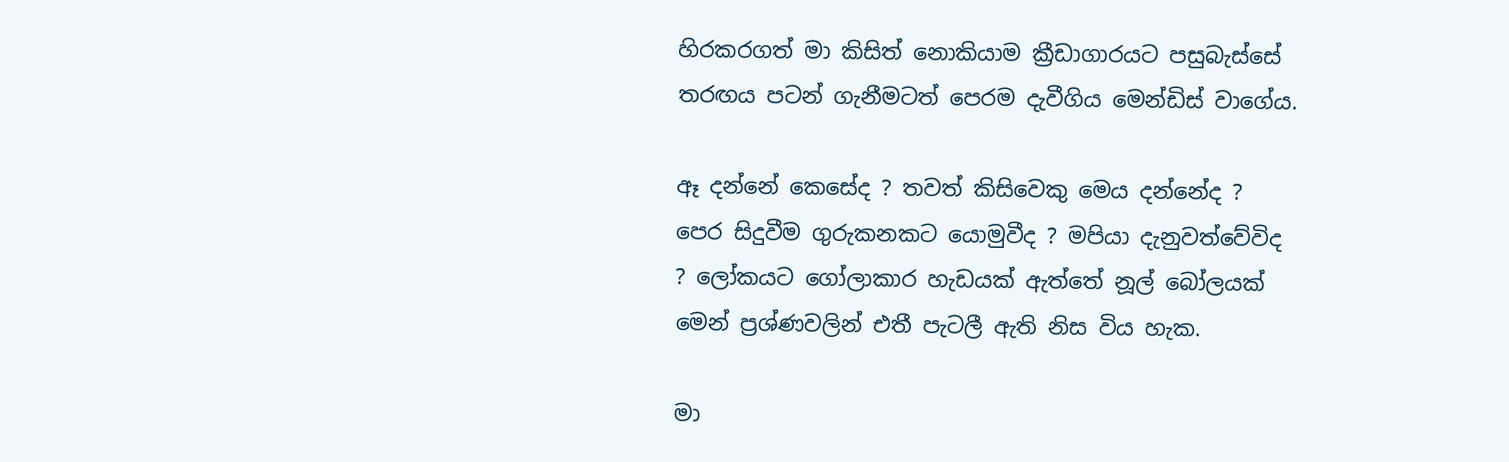හිරකරගත් මා කිසිත් නොකියාම ක්‍රීඩාගාරයට පසුබැස්සේ තරඟය පටන් ගැනීමටත් පෙරම දැවීගිය මෙන්ඩිස් වාගේය.

ඈ දන්නේ කෙසේද ? තවත් කිසිවෙකු මෙය දන්නේද ? පෙර සිදුවීම ගුරුකනකට යොමුවීද ? මපියා දැනුවත්වේවිද ? ලෝකයට ගෝලාකාර හැඩයක් ඇත්තේ නූල් බෝලයක් මෙන් ප්‍රශ්ණවලින් එතී පැටලී ඇති නිස විය හැක.

මා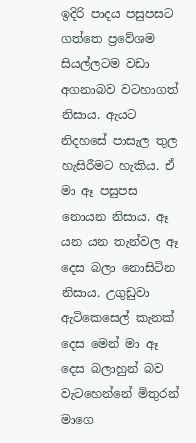ඉදිරි පාදය පසුපසට ගත්තෙ ප්‍රවේශම සියල්ලටම වඩා අගනාබව වටහාගත් නිසාය. ඇයට නිදහසේ පාසැල තුල හැසිරීමට හැකිය. ඒ මා ඈ පසුපස නොයන නිසාය. ඈ යන යන තැන්වල ඈ දෙස බලා නොසිටින නිසාය. උගුඩුවා ඇටිකෙසෙල් කැනක් දෙස මෙන් මා ඈ දෙස බලාහුන් බව වැටහෙන්නේ මිතුරන් මාගෙ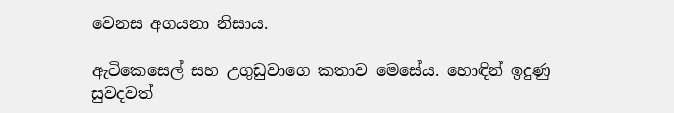වෙනස අගයනා නිසාය.

ඇටිකෙසෙල් සහ උගුඩුවාගෙ කතාව මෙසේය. හොඳින් ඉදුණු සුවදවත්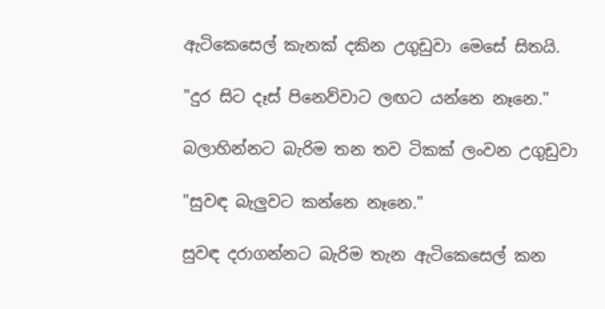ඇටිකෙසෙල් කැනක් දකින උගුඩුවා මෙසේ සිතයි.

"දුර සිට දෑස් පිනෙව්වාට ලඟට යන්නෙ නෑනෙ."

බලාහින්නට බැරිම තන තව ටිකක් ලංවන උගුඩුවා

"සුවඳ බැලුවට කන්නෙ නෑනෙ."

සුවඳ දරාගන්නට බැරිම තැන ඇටිකෙසෙල් කන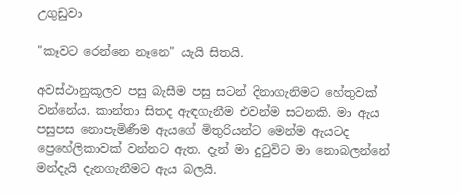උගුඩුවා

"කෑවට රෙන්නෙ නෑනෙ" යැයි සිතයි.

අවස්ථානුකූලව පසු බැසීම පසු සටන් දිනාගැනිමට හේතුවක් වන්නේය. කාන්තා සිතද ඇඳගැනීම එවන්ම සටනකි. මා ඇය පසුපස නොපැමිණීම ඇයගේ මිතුරියන්ට මෙන්ම ඇයටද ප්‍රෙහේලිකාවක් වන්නට ඇත. දැන් මා දුටුවිට මා නොබලන්නේ මන්දැයි දැනගැනීමට ඇය බලයි.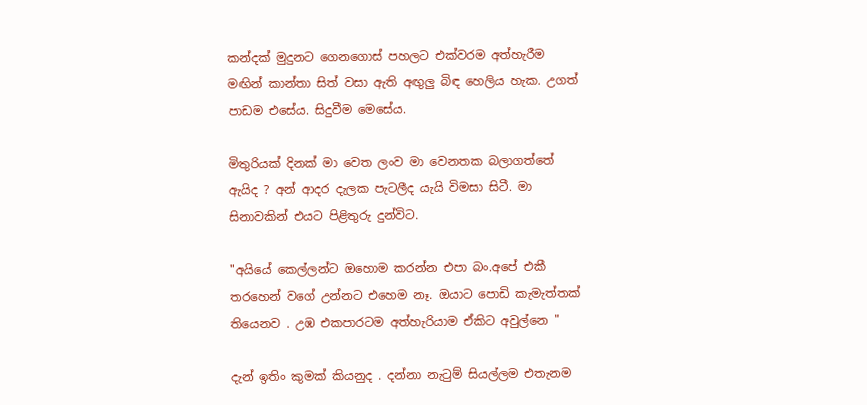කන්දක් මුදුනට ගෙනගොස් පහලට එක්වරම අත්හැරීම මඟින් කාන්තා සිත් වසා ඇති අඟුලු බිඳ හෙලිය හැක. උගත් පාඩම එසේය. සිදුවීම මෙසේය.

මිතුරියක් දිනක් මා වෙත ලංව මා වෙනතක බලාගත්තේ ඇයිද ? අන් ආදර දැලක පැටලීද යැයි විමසා සිටී. මා සිනාවකින් එයට පිළිතුරු දුන්විට.

"අයියේ කෙල්ලන්ට ඔහොම කරන්න එපා බං.අපේ එකී තරහෙන් වගේ උන්නට එහෙම නෑ. ඔයාට පොඩි කැමැත්තක් තියෙනව . උඹ එකපාරටම අත්හැරියාම ඒකිට අවුල්නෙ "

දැන් ඉතිං කුමක් කියනුද . දන්නා නැටුම් සියල්ලම එතැනම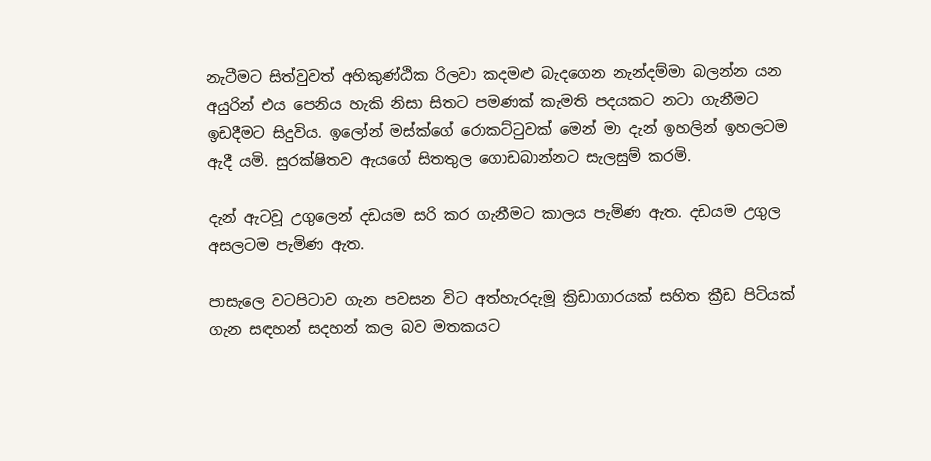නැටීමට සිත්වුවත් අහිකුණ්ඨික රිලවා කදමළු බැදගෙන නැන්දම්මා බලන්න යන අයුරින් එය පෙනිය හැකි නිසා සිතට පමණක් කැමති පදයකට නටා ගැනීමට ඉඩදීමට සිදුවිය. ඉලෝන් මස්ක්ගේ රොකට්ටුවක් මෙන් මා දැන් ඉහලින් ඉහලටම ඇදී යමි. සුරක්ෂිතව ඇයගේ සිතතුල ගොඩබාන්නට සැලසුම් කරමි.

දැන් ඇටවූ උගුලෙන් දඩයම සරි කර ගැනීමට කාලය පැමිණ ඇත. දඩයම උගුල අසලටම පැමිණ ඇත.

පාසැලෙ වටපිටාව ගැන පවසන විට අත්හැරදැමූ ක්‍රිඩාගාරයක් සහිත ක්‍රීඩ පිටියක් ගැන සඳහන් සදහන් කල බව මතකයට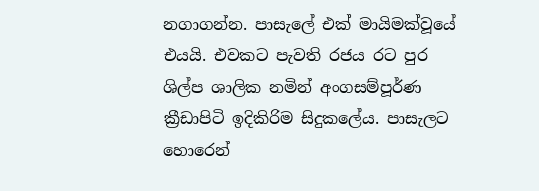නගාගන්න. පාසැලේ එක් මායිමක්වූයේ එයයි. එවකට පැවති රජය රට පුර ශිල්ප ශාලික නමින් අංගසම්පූර්ණ ක්‍රීඩාපිටි ඉදිකිරිම සිදුකලේය. පාසැලට හොරෙන්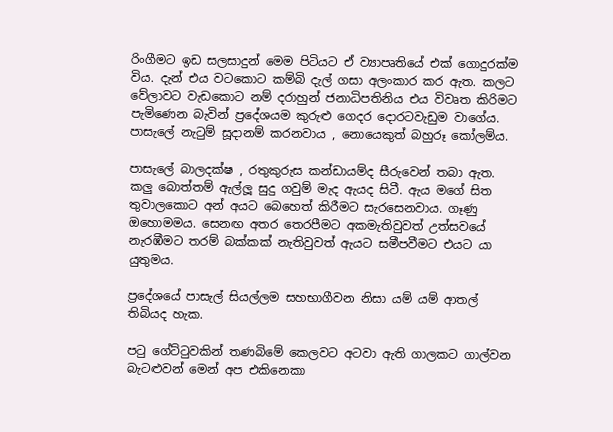රිංගීමට ඉඩ සලසාදුන් මෙම පිටියට ඒ ව්‍යාපෘතියේ එක් ගොදුරක්ම විය. දැන් එය වටකොට කම්බි දැල් ගසා අලංකාර කර ඇත. කලට වේලාවට වැඩකොට නම් දරාහුන් ජනාධිපතිනිය එය විවෘත කිරිමට පැමිණෙන බැවින් ප්‍රදේශයම කුරුළු ගෙදර දොරටවැඩුම වාගේය. පාසැලේ නැටුම් සූදානම් කරනවාය , නොයෙකුත් බහුරූ කෝලම්ය.

පාසැලේ බාලදක්ෂ , රතුකුරුස කන්ඩායම්ද සීරුවෙන් තබා ඇත. කලු බොත්තම් ඇල්ලූ සුදු ගවුම් මැද ඇයද සිටී. ඇය මගේ සිත තුවාලකොට අන් අයට බෙහෙත් කිරීමට සැරසෙනවාය. ගෑණු ඔහොමමය. සෙනඟ අතර තෙරපීමට අකමැතිවුවත් උත්සවයේ නැරඹීමට තරම් බක්කක් නැතිවුවත් ඇයට සමීපවීමට එයට යා යුතුමය.

ප්‍රදේශයේ පාසැල් සියල්ලම සහභාගීවන නිසා යම් යම් ආතල් තිබියද හැක.

පටු ගේට්ටුවකින් තණබිමේ කෙලවට අටවා ඇති ගාලකට ගාල්වන බැටළුවන් මෙන් අප එකිනෙකා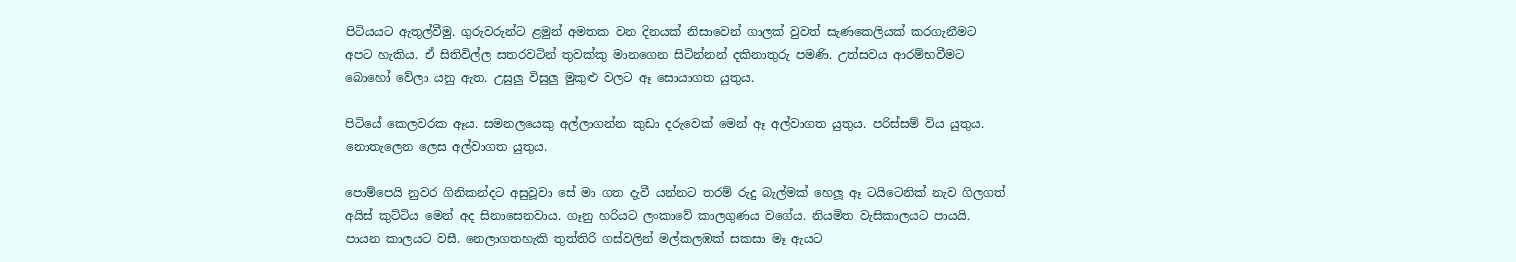පිටියයට ඇතුල්වීමු. ගුරුවරුන්ට ළමුන් අමතක වන දිනයක් නිසාවෙන් ගාලක් වුවත් සැණකෙලියක් කරගැනීමට අපට හැකිය. ඒ සිතිවිල්ල සතරවටින් තුවක්කු මානගෙන සිටින්නන් දකිනාතුරු පමණි. උත්සවය ආරම්භවීමට බොහෝ වේලා යනු ඇත. උසුලු විසුලු මුකුළු වලට ඈ සොයාගත යුතුය.

පිටියේ කෙලවරක ඈය. සමනලයෙකු අල්ලාගන්න කුඩා දරුවෙක් මෙන් ඈ අල්වාගත යුතුය. පරිස්සම් විය යුතුය. නොතැලෙන ලෙස අල්වාගත යුතුය.

පොම්පෙයි නුවර ගිනිකන්දට අසුවූවා සේ මා ගත දැවී යන්නට තරම් රුදු බැල්මක් හෙලූ ඈ ටයිටෙනික් නැව ගිලගත් අයිස් කුට්ටිය මෙන් අද සිනාසෙනවාය. ගෑනු හරියට ලංකාවේ කාලගුණය වගේය. නියමිත වැසිකාලයට පායයි. පායන කාලයට වසී. නෙලාගතහැකි තුත්තිරි ගස්වලින් මල්කලඹක් සකසා මෑ ඇයට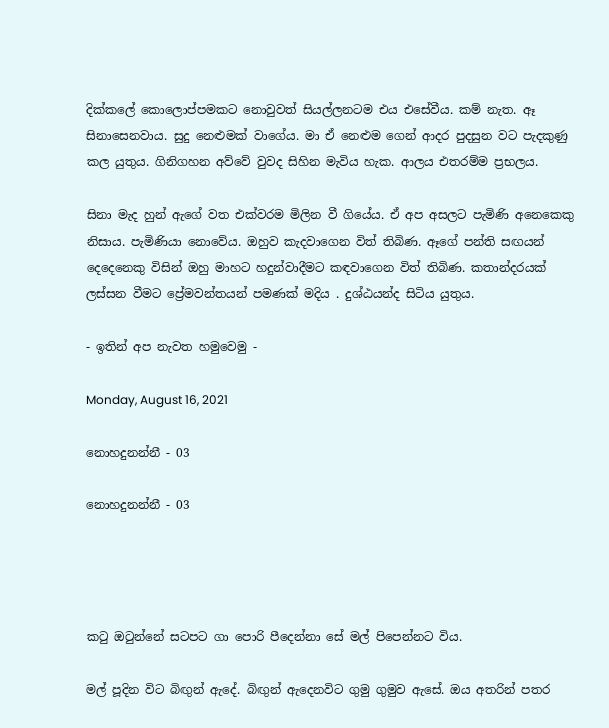දික්කලේ කොලොප්පමකට නොවුවත් සියල්ලනටම එය එසේවීය. කම් නැත. ඈ සිනාසෙනවාය. සුදු නෙළුමක් වාගේය. මා ඒ නෙළුම ගෙන් ආදර පුදසුන වට පැදකුණු කල යුතුය. ගිනිගහන අව්වේ වුවද සිහින මැවිය හැක. ආලය එතරම්ම ප්‍රභලය.

සිනා මැද හුන් ඇගේ වත එක්වරම මිලින වී ගියේය. ඒ අප අසලට පැමිණි අනෙකෙකු නිසාය. පැමිණියා නොවේය. ඔහුව කැදවාගෙන විත් තිබිණ. ඈගේ පන්ති සඟයන් දෙදෙනෙකු විසින් ඔහු මාහට හදුන්වාදීමට කඳවාගෙන විත් තිබිණ. කතාන්දරයක් ලස්සන වීමට ප්‍රේමවන්තයන් පමණක් මදිය . දුශ්ඨයන්ද සිටිය යුතුය.

- ඉතින් අප නැවත හමුවෙමු -

Monday, August 16, 2021

නොහදුනන්නී - 03

නොහදුනන්නී - 03




කටු ඔටුන්නේ සටපට ගා පොරි පීදෙන්නා සේ මල් පිපෙන්නට විය.

මල් පූදින විට බිඟුන් ඇදේ. බිඟුන් ඇදෙනවිට ගුමු ගුමුව ඇසේ. ඔය අතරින් පතර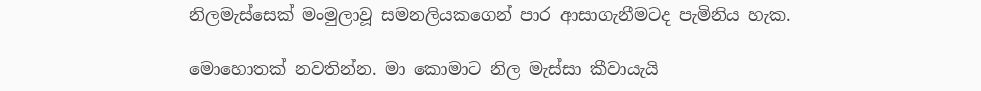නිලමැස්සෙක් මංමුලාවූ සමනලියකගෙන් පාර ආසාගැනීමටද පැමිනිය හැක.

මොහොතක් නවතින්න. මා කොමාට නිල මැස්සා කීවායැයි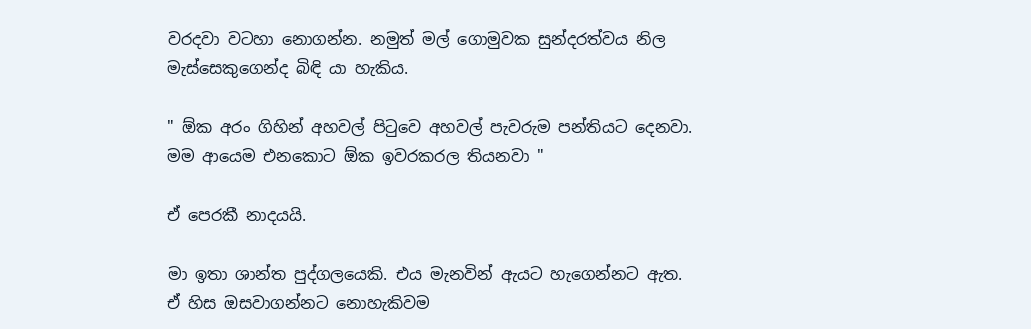වරදවා වටහා නොගන්න. නමුත් මල් ගොමුවක සුන්දරත්වය නිල මැස්සෙකුගෙන්ද බිඳි යා හැකිය.

" ඕක අරං ගිහින් අහවල් පිටුවෙ අහවල් පැවරුම පන්තියට දෙනවා. මම ආයෙම එනකොට ඕක ඉවරකරල තියනවා "

ඒ පෙරකී නාදයයි.

මා ඉතා ශාන්ත පුද්ගලයෙකි. එය මැනවින් ඇයට හැගෙන්නට ඇත. ඒ හිස ඔසවාගන්නට නොහැකිවම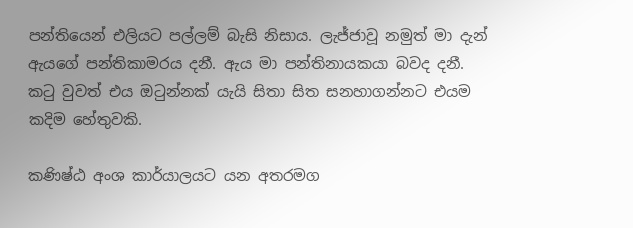පන්තියෙන් එලියට පල්ලම් බැසි නිසාය. ලැජ්ජාවූ නමුත් මා දැන් ඇයගේ පන්තිකාමරය දනී. ඇය මා පන්තිනායකයා බවද දනී. කටු වුවත් එය ඔටුන්නක් යැයි සිතා සිත සනහාගන්නට එයම කදිම හේතුවකි.

කණිෂ්ඨ අංශ කාර්යාලයට යන අතරමග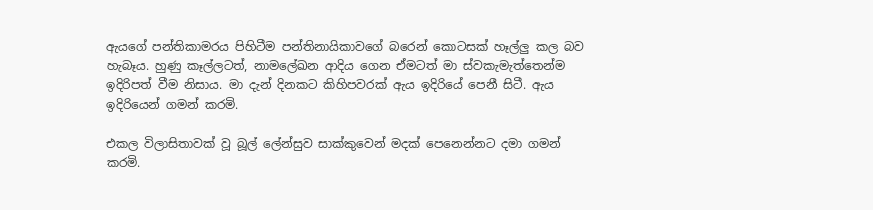ඇයගේ පන්තිකාමරය පිහිටීම පන්තිනායිකාවගේ බරෙන් කොටසක් හෑල්ලු කල බව හැබෑය. හුණු කෑල්ලටත්, නාමලේඛන ආදිය ගෙන ඒමටත් මා ස්වකැමැත්තෙන්ම ඉදිරිපත් වීම නිසාය. මා දැන් දිනකට කිහිපවරක් ඇය ඉදිරියේ පෙනී සිටී. ඇය ඉදිරියෙන් ගමන් කරමි.

එකල විලාසිතාවක් වූ බූල් ලේන්සුව සාක්කුවෙන් මදක් පෙනෙන්නට දමා ගමන් කරමි.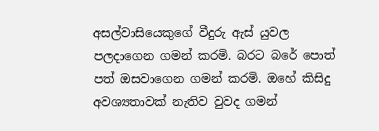අසල්වාසියෙකුගේ වීදුරු ඇස් යුවල පලදාගෙන ගමන් කරමි. බරට බරේ පොත් පත් ඔසවාගෙන ගමන් කරමි. ඔහේ කිසිදු අවශ්‍යතාවක් නැතිව වුවද ගමන්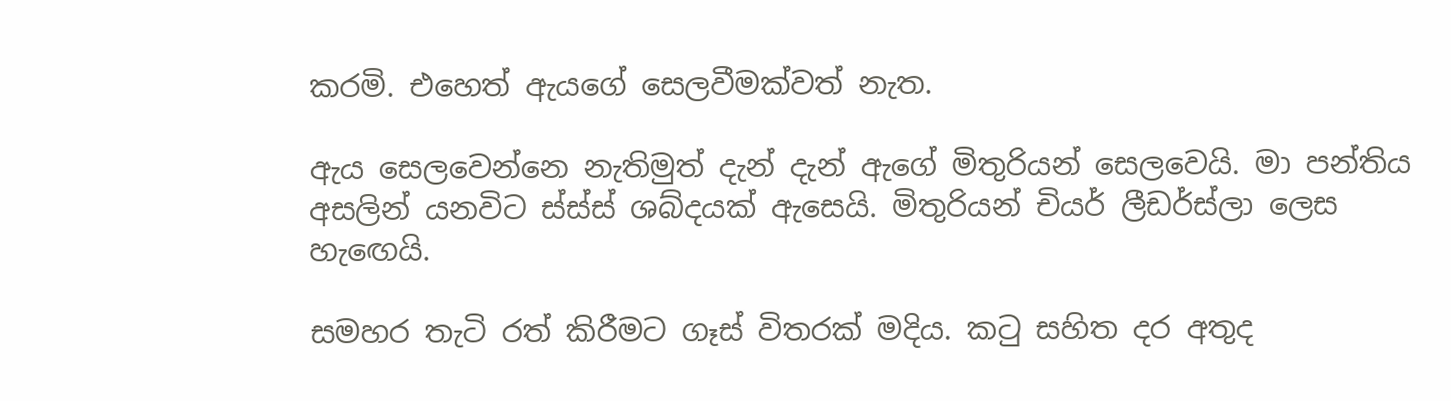කරමි. එහෙත් ඇයගේ සෙලවීමක්වත් නැත.

ඇය සෙලවෙන්නෙ නැතිමුත් දැන් දැන් ඇගේ මිතුරියන් සෙලවෙයි. මා පන්තිය අසලින් යනවිට ස්ස්ස් ශබ්දයක් ඇසෙයි. මිතුරියන් චියර් ලීඩර්ස්ලා ලෙස හැඟෙයි.

සමහර තැටි රත් කිරීමට ගෑස් විතරක් මදිය. කටු සහිත දර අතුද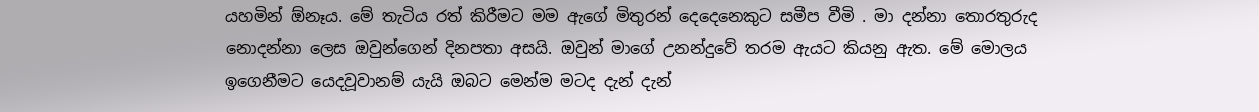යහමින් ඕනෑය. මේ තැටිය රත් කිරීමට මම ඇගේ මිතුරන් දෙදෙනෙකුට සමීප වීමි . මා දන්නා තොරතුරුද නොදන්නා ලෙස ඔවුන්ගෙන් දිනපතා අසයි. ඔවුන් මාගේ උනන්දුවේ තරම ඇයට කියනු ඇත. මේ මොලය ඉගෙනීමට යෙදවූවානම් යැයි ඔබට මෙන්ම මටද දැන් දැන්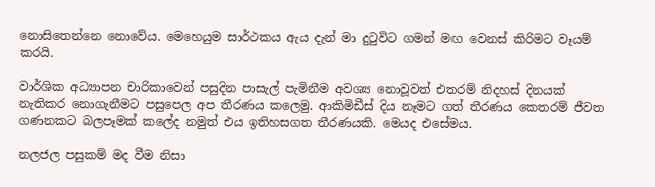නොසිතෙන්නෙ නොවේය. මෙහෙයුම සාර්ථකය ඇය දැන් මා දුටුවිට ගමන් මඟ වෙනස් කිරිමට වෑයම් කරයි.

වාර්ශික අධ්‍යාපන චාරිකාවෙන් පසුදින පාසැල් පැමිනීම අවශ්‍ය නොවූවත් එතරම් නිදහස් දිනයක් නැතිකර නොගැනීමට පසුපෙල අප තීරණය කලෙමු. ආකිමිඩීස් දිය නෑමට ගත් තීරණය කෙතරම් ජීවත ගණනකට බලපෑමක් කලේද නමුත් එය ඉතිහසගත තීරණයකි. මෙයද එසේමය.

නලජල පසුකම් මද වීම නිසා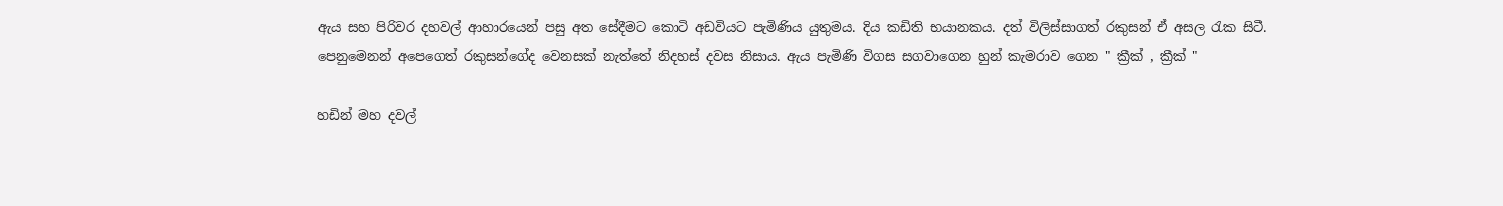ඇය සහ පිරිවර දහවල් ආහාරයෙන් පසු අත සේදීමට කොටි අඩවියට පැමිණිය යුතුමය. දිය කඩිති භයානකය. දත් විලිස්සාගත් රකුසන් ඒ අසල රැක සිටී. පෙනුමෙනන් අපෙගෙත් රකුසන්ගේද වෙනසක් නැත්තේ නිදහස් දවස නිසාය. ඇය පැමිණි විගස සගවාගෙන හුන් කැමරාව ගෙන " ක්‍රීක් , ක්‍රීක් "

හඩින් මහ දවල්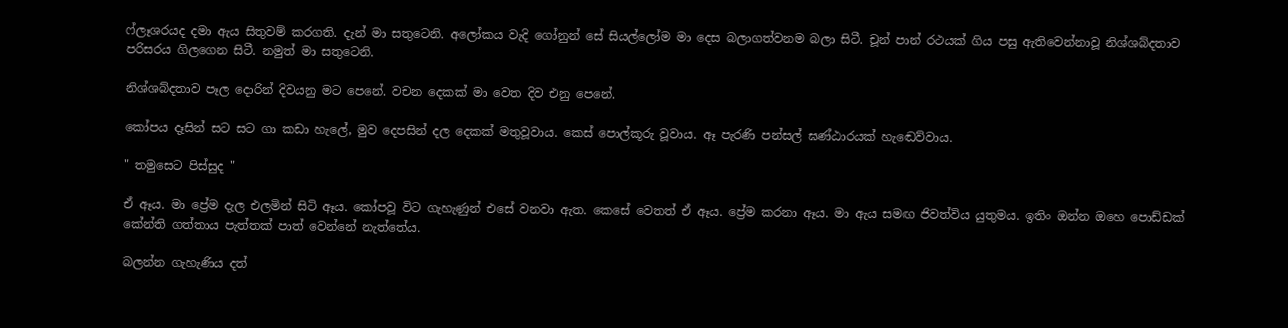ෆ්ලෑශරයද දමා ඇය සිතුවම් කරගති. දැන් මා සතුටෙනි. අලෝකය වැදි ගෝනුන් සේ සියල්ලෝම මා දෙස බලාගත්වනම බලා සිටී. චූන් පාන් රථයක් ගිය පසු ඇතිවෙන්නාවූ නිශ්ශබ්දතාව පරිසරය ගිලගෙන සිටී. නමුත් මා සතුටෙනි.

නිශ්ශබ්දතාව පෑල දොරින් දිවයනු මට පෙනේ. වචන දෙකක් මා වෙත දිව එනු පෙනේ.

කෝපය දෑසින් සට සට ගා කඩා හැලේ, මුව දෙපසින් දල දෙකක් මතුවූවාය. කෙස් පොල්කූරු වූවාය. ඈ පැරණි පන්සල් ඝණ්ඨාරයක් හැඬෙව්වාය.

" තමුසෙට පිස්සුද "

ඒ ඈය. මා ප්‍රේම දැල එලමින් සිටි ඈය. කෝපවූ විට ගැහැණුන් එසේ වනවා ඇත. කෙසේ වෙතත් ඒ ඈය. ප්‍රේම කරනා ඈය. මා ඇය සමඟ ජිවත්විය යුතුමය. ඉතිං ඔන්න ඔහෙ පොඩ්ඩක් කේන්ති ගත්තාය පැත්තක් පාත් වෙන්නේ නැත්තේය.

බලන්න ගැහැණිය දත්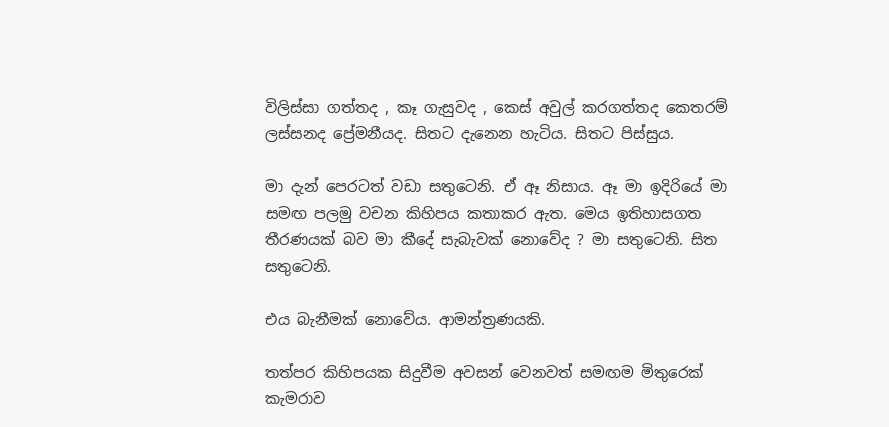විලිස්සා ගත්තද , කෑ ගැසුවද , කෙස් අවුල් කරගත්තද කෙතරම් ලස්සනද ප්‍රේමනීයද. සිතට දැනෙන හැටිය. සිතට පිස්සුය.

මා දැන් පෙරටත් වඩා සතුටෙනි. ඒ ඈ නිසාය. ඈ මා ඉදිරියේ මා සමඟ පලමු වචන කිහිපය කතාකර ඇත. මෙය ඉතිහාසගත තීරණයක් බව මා කීදේ සැබැවක් නොවේද ? මා සතුටෙනි. සිත සතුටෙනි.

එය බැනීමක් නොවේය. ආමන්ත්‍රණයකි.

තත්පර කිහිපයක සිදුවීම අවසන් වෙනවත් සමඟම මිතුරෙක් කැමරාව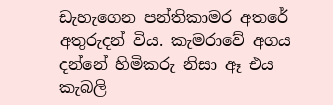ඩැහැගෙන පන්තිකාමර අතරේ අතුරුදන් විය. කැමරාවේ අගය දන්නේ හිමිකරු නිසා ඈ එය කැබලි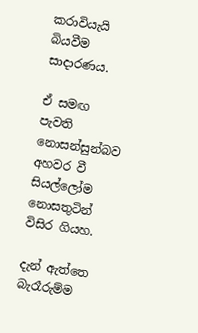කරාවියැයි බියවීම සාදාරණය.

ඒ සමඟ පැවති නොසන්සුන්බව අහවර වී සියල්ලෝම නොසතුටින් විසිර ගියහ.

දැන් ඇත්තෙ බැරෑරුම්ම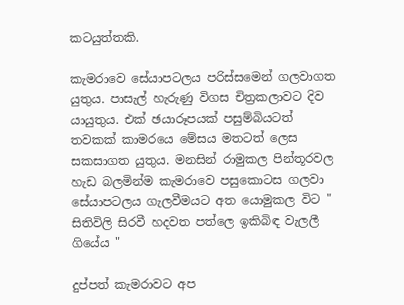කටයුත්තකි.

කැමරාවෙ සේයාපටලය පරිස්සමෙන් ගලවාගත යුතුය. පාසැල් හැරුණු විගස චිත්‍රකලාවට දිව යායුතුය. එක් ඡයාරූපයක් පසුම්බියටත් තවකක් කාමරයෙ මේසය මතටත් ලෙස සකසාගත යුතුය. මනසින් රාමුකල පින්තූරවල හැඩ බලමින්ම කැමරාවෙ පසුකොටස ගලවා සේයාපටලය ගැලවීමයට අත යොමුකල විට " සිතිවිලි සිරවී හදවත පත්ලෙ ඉකිබිඳ වැලලී ගියේය "

දුප්පත් කැමරාවට අප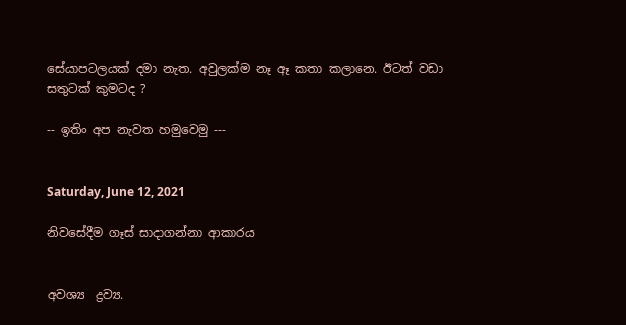සේයාපටලයක් දමා නැත. අවුලක්ම නෑ ඈ කතා කලානෙ. ඊටත් වඩා සතුටක් කුමටද ?

-- ඉතිං අප නැවත හමුවෙමු ---


Saturday, June 12, 2021

නිවසේදීම ගෑස් සාදාගන්නා ආකාරය


අවශ්‍ය  ද්‍රව්‍ය.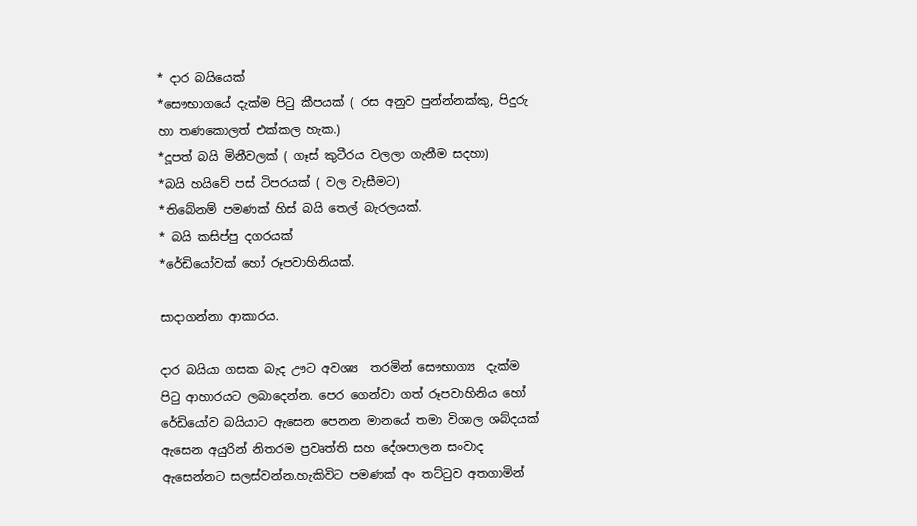* දාර බයියෙක්
*සෞභාගයේ දැක්ම පිටු කීපයක් ( රස අනුව පුන්න්නක්කු, පිදුරු හා තණකොලත් එක්කල හැක.)
*දූපත් බයි මිනීවලක් ( ගෑස් කුටීරය වලලා ගැනීම සදහා)
*බයි හයිවේ පස් ටිපරයක් ( වල වැසීමට)
*තිබේනම් පමණක් හිස් බයි තෙල් බැරලයක්.
* බයි කසිප්පු දගරයක්
*රේඩියෝවක් හෝ රූපවාහිනියක්.

සාදාගන්නා ආකාරය.

දාර බයියා ගසක බැද ඌට අවශ්‍ය  තරමින් සෞභාග්‍ය  දැක්ම පිටු ආහාරයට ලබාදෙන්න. පෙර ගෙන්වා ගත් රූපවාහිනිය හෝ රේඩියෝව බයියාට ඇසෙන පෙනන මානයේ තමා විශාල ශබ්දයක් ඇසෙන අයුරින් නිතරම ප්‍රවෘත්ති සහ දේශපාලන සංවාද ඇසෙන්නට සලස්වන්න.හැකිවිට පමණක් අං තට්ටුව අතගාමින්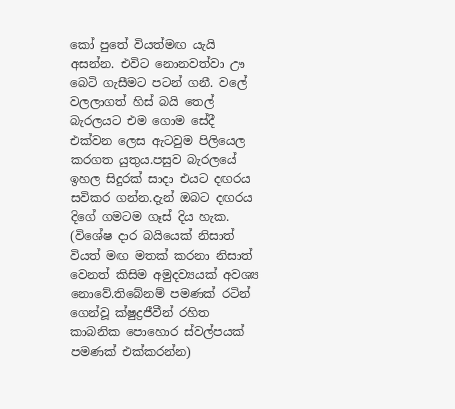කෝ පුතේ වියත්මඟ යැයි අසන්න. එවිට නොනවත්වා ඌ බෙටි ගැසීමට පටන් ගනී. වලේ වලලාගත් හිස් බයි තෙල් බැරලයට එම ගොම සේදී එක්වන ලෙස ඇටවුම පිලියෙල කරගත යුතුය.පසුව බැරලයේ ඉහල සිදුරක් සාදා එයට දඟරය සවිකර ගන්න.දැන් ඔබට දඟරය දිගේ ගමටම ගෑස් දිය හැක.
(විශේෂ දාර බයියෙක් නිසාත් වියත් මඟ මතක් කරනා නිසාත් වෙනත් කිසිම අමුදව්‍යයක් අවශ්‍ය  නොවේ.තිබේනම් පමණක් රටින් ගෙන්වූ ක්ෂුද්‍රජීවීන් රහිත කාබනික පොහොර ස්වල්පයක් පමණක් එක්කරන්න)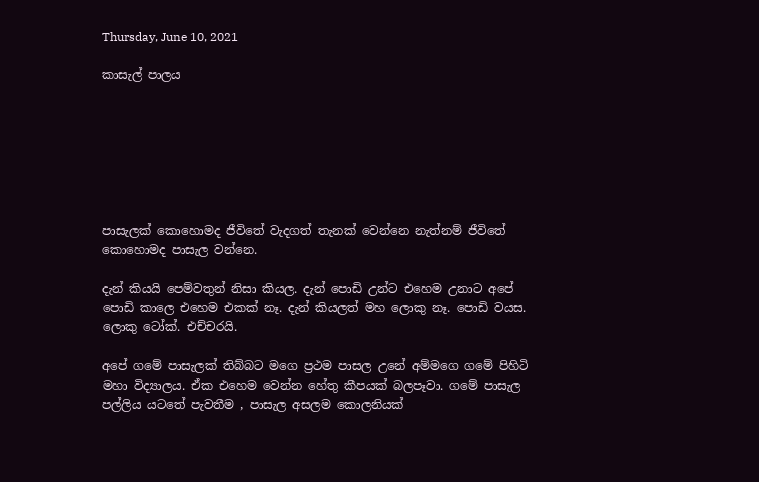Thursday, June 10, 2021

කාසැල් පාලය







පාසැලක් කොහොමද ජීවිතේ වැදගත් තැනක් වෙන්නෙ නැත්නම් ජීවිතේ කොහොමද පාසැල වන්නෙ.

දැන් කියයි පෙම්වතුන් නිසා කියල. දැන් පොඩි උන්ට එහෙම උනාට අපේ පොඩි කාලෙ එහෙම එකක් නෑ. දැන් කියලත් මහ ලොකු නෑ. පොඩි වයස. ලොකු ටෝක්. එච්චරයි.

අපේ ගමේ පාසැලක් තිබ්බට මගෙ ප්‍රථම පාසල උනේ අම්මගෙ ගමේ පිහිටි මහා විද්‍යාලය. ඒක එහෙම වෙන්න හේතු කීපයක් බලපෑවා. ගමේ පාසැල පල්ලිය යටතේ පැවතීම , පාසැල අසලම කොලනියක්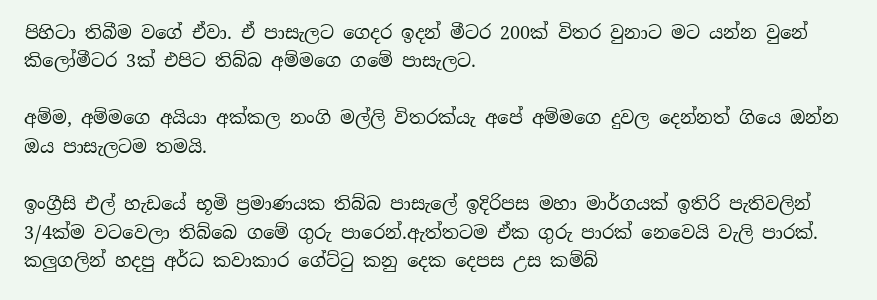පිහිටා තිබීම වගේ ඒවා. ඒ පාසැලට ගෙදර ඉදන් මීටර 200ක් විතර වුනාට මට යන්න වුනේ කිලෝමීටර 3ක් එපිට තිබ්බ අම්මගෙ ගමේ පාසැලට.

අම්ම, අම්මගෙ අයියා අක්කල නංගි මල්ලි විතරක්යැ අපේ අම්මගෙ දුවල දෙන්නත් ගියෙ ඔන්න ඔය පාසැලටම තමයි.

ඉංග්‍රීසි එල් හැඩයේ භූමි ප්‍රමාණයක තිබ්බ පාසැලේ ඉදිරිපස මහා මාර්ගයක් ඉතිරි පැතිවලින් 3/4ක්ම වටවෙලා තිබ්බෙ ගමේ ගුරු පාරෙන්.ඇත්තටම ඒක ගුරු පාරක් නෙවෙයි වැලි පාරක්. කලුගලින් හදපු අර්ධ කවාකාර ගේට්ටු කනු දෙක දෙපස උස කම්බ්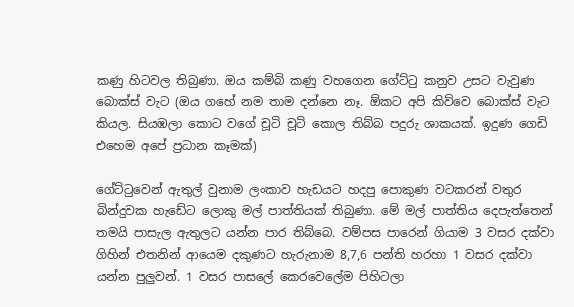කණු හිටවල තිබුණා. ඔය කම්බි කණු වහගෙන ගේට්ටු කනුව උසට වැවුණ බොක්ස් වැට (ඔය ගහේ නම තාම දන්නෙ නෑ. ඕකට අපි කිව්වෙ බොක්ස් වැට කියල. සියඹලා කොට වගේ චූටි චූටි කොල තිබ්බ පදුරු ශාකයක්. ඉදුණ ගෙඩි එහෙම අපේ ප්‍රධාන කෑමක්)

ගේට්ටුවෙන් ඇතුල් වුනාම ලංකාව හැඩයට හදපු පොකුණ වටකරන් වතුර බින්දුවක හැඩේට ලොකු මල් පාත්තියක් තිබුණා. මේ මල් පාත්තිය දෙපැත්තෙන් තමයි පාසැල ඇතුලට යන්න පාර තිබ්බෙ. වම්පස පාරෙන් ගියාම 3 වසර දක්වා ගිහින් එතනින් ආයෙම දකුණට හැරුනාම 8,7,6 පන්ති හරහා 1 වසර දක්වා යන්න පුලුවන්. 1 වසර පාසලේ කෙරවෙලේම පිහිටලා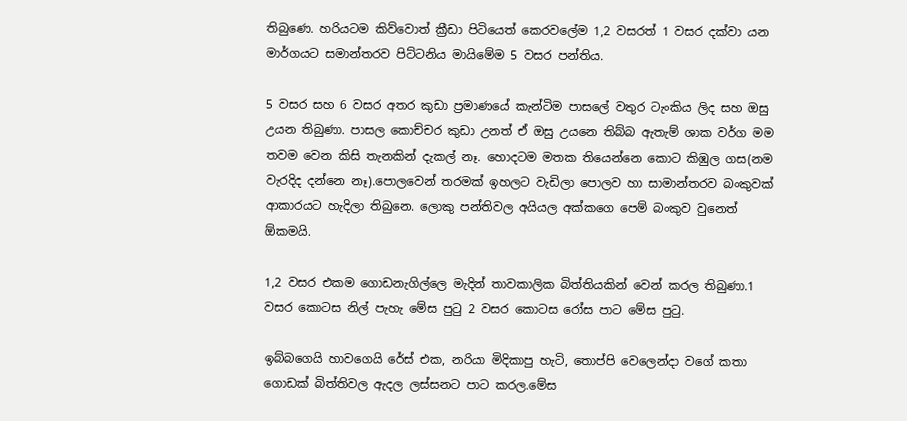තිබුණෙ. හරියටම කිව්වොත් ක්‍රීඩා පිටියෙත් කෙරවලේම 1,2 වසරත් 1 වසර දක්වා යන මාර්ගයට සමාන්තරව පිට්ටනිය මායිමේම 5 වසර පන්තිය.

5 වසර සහ 6 වසර අතර කුඩා ප්‍රමාණයේ කැන්ටිම පාසලේ වතුර ටැංකිය ලිද සහ ඔසු උයන තිබුණා. පාසල කොච්චර කුඩා උනත් ඒ ඔසු උයනෙ තිබ්බ ඇතැම් ශාක වර්ග මම තවම වෙන කිසි තැනකින් දැකල් නෑ. හොදටම මතක තියෙන්නෙ කොට කිඹුල ගස(නම වැරදිද දන්නෙ නෑ).පොලවෙන් තරමක් ඉහලට වැඩිලා පොලව හා සාමාන්තරව බංකුවක් ආකාරයට හැදිලා තිබුනෙ. ලොකු පන්තිවල අයියල අක්කගෙ පෙම් බංකුව වුනෙත් ඕකමයි.

1,2 වසර එකම ගොඩනැගිල්ලෙ මැදින් තාවකාලික බිත්තියකින් වෙන් කරල තිබුණා.1 වසර කොටස නිල් පැහැ මේස පුටු 2 වසර කොටස රෝස පාට මේස පුටු.

ඉබ්බගෙයි හාවගෙයි රේස් එක, නරියා මිදිකාපු හැටි, තොප්පි වෙලෙන්දා වගේ කතා ගොඩක් බිත්තිවල ඇදල ලස්සනට පාට කරල.මේස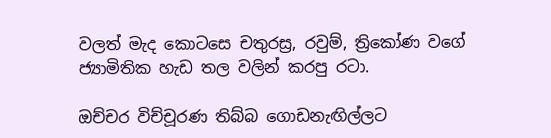වලත් මැද කොටසෙ චතුරස්‍ර, රවුම්, ත්‍රිකෝණ වගේ ජ්‍යාමිතික හැඩ තල වලින් කරපු රටා.

ඔච්චර විච්චූරණ තිබ්බ ගොඩනැඟිල්ලට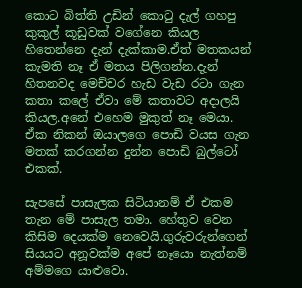කොට බිත්ති උඩින් කොටු දැල් ගහපු කුකුල් කූඩුවක් වගේනෙ කියල හිතෙන්නෙ දැන් දැක්කාම.ඒත් මතකයන් කැමති නෑ ඒ මතය පිලිගන්න.දැන් හිතනවද මෙච්චර හැඩ වැඩ රටා ගැන කතා කලේ ඒවා මේ කතාවට අදාලයි කියල.අනේ එහෙම මුකුත් නෑ මෙයා. ඒක නිකන් ඔයාලගෙ පොඩි වයස ගැන මතක් කරගන්න දුන්න පොඩි බුල්ටෝ එකක්.

සැපසේ පාසැලක සිටියානම් ඒ එකම තැන මේ පාසැල තමා. හේතුව වෙන කිසිම දෙයක්ම නෙවෙයි.ගුරුවරුන්ගෙන් සියයට අනූවක්ම අපේ නෑයො නැත්නම් අම්මගෙ යාළුවො.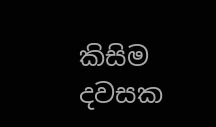කිසිම දවසක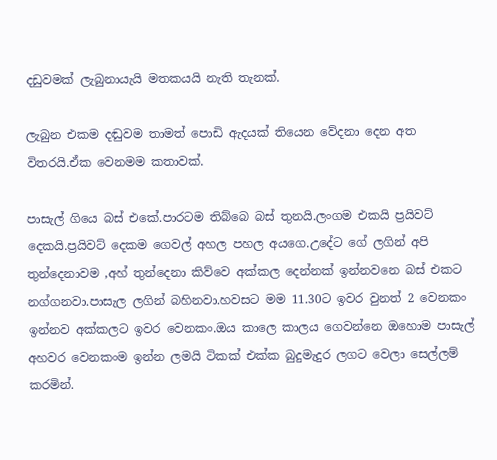දඩුවමක් ලැබුනායැයි මතකයයි නැති තැනක්.

ලැබුන එකම දඬුවම තාමත් පොඩි ඇදයක් තියෙන වේදනා දෙන අත විතරයි.ඒක වෙනමම කතාවක්.

පාසැල් ගියෙ බස් එකේ.පාරටම තිබ්බෙ බස් තුනයි.ලංගම එකයි ප්‍රයිවට් දෙකයි.ප්‍රයිවට් දෙකම ගෙවල් අහල පහල අයගෙ.උදේට ගේ ලගින් අපි තුන්දෙනාවම ,අහ් තුන්දෙනා කිව්වෙ අක්කල දෙන්නක් ඉන්නවනෙ බස් එකට නග්ගනවා.පාසැල ලගින් බහිනවා.හවසට මම 11.30ට ඉවර වුනත් 2 වෙනකං ඉන්නව අක්කලට ඉවර වෙනකං.ඔය කාලෙ කාලය ගෙවන්නෙ ඔහොම පාසැල් අහවර වෙනකංම ඉන්න ලමයි ටිකක් එක්ක බුදුමැදුර ලගට වෙලා සෙල්ලම් කරමින්.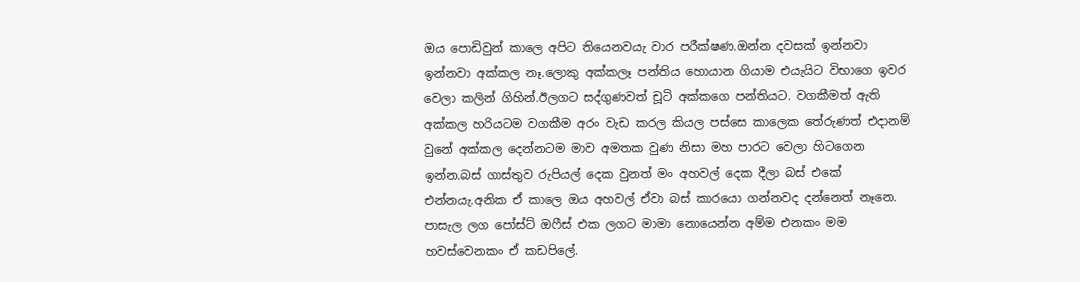ඔය පොඩිවුන් කාලෙ අපිට තියෙනවයැ වාර පරීක්ෂණ.ඔන්න දවසක් ඉන්නවා ඉන්නවා අක්කල නෑ.ලොකු අක්කලෑ පන්තිය හොයාන ගියාම එයැයිට විභාගෙ ඉවර වෙලා කලින් ගිහින්.ඊලගට සද්ගුණවත් චූටි අක්කගෙ පන්තියට. වගකීමත් ඇති අක්කල හරියටම වගකීම අරං වැඩ කරල කියල පස්සෙ කාලෙක තේරුණත් එදානම් වුනේ අක්කල දෙන්නටම මාව අමතක වුණ නිසා මහ පාරට වෙලා හිටගෙන ඉන්න.බස් ගාස්තුව රුපියල් දෙක වුනත් මං අහවල් දෙක දීලා බස් එකේ එන්නයැ.අනික ඒ කාලෙ ඔය අහවල් ඒවා බස් කාරයො ගන්නවද දන්නෙත් නෑනෙ. පාසැල ලග පෝස්ට් ඔෆීස් එක ලගට මාමා නොයෙන්න අම්ම එනකං මම හවස්වෙනකං ඒ කඩපිලේ.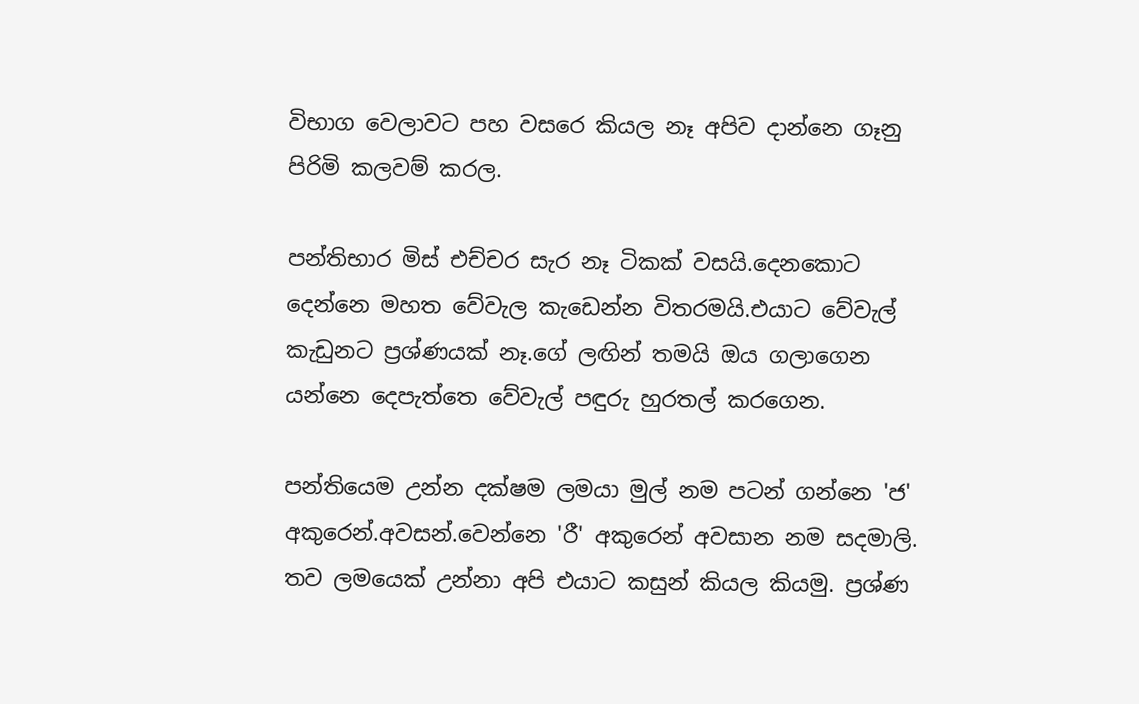විභාග වෙලාවට පහ වසරෙ කියල නෑ අපිව දාන්නෙ ගෑනු පිරිමි කලවම් කරල.

පන්තිභාර මිස් එච්චර සැර නෑ ටිකක් වසයි.දෙනකොට දෙන්නෙ මහත වේවැල කැඩෙන්න විතරමයි.එයාට වේවැල් කැඩුනට ප්‍රශ්ණයක් නෑ.ගේ ලඟින් තමයි ඔය ගලාගෙන යන්නෙ දෙපැත්තෙ වේවැල් පඳුරු හුරතල් කරගෙන.

පන්තියෙම උන්න දක්ෂම ලමයා මුල් නම පටන් ගන්නෙ 'ජ' අකුරෙන්.අවසන්.වෙන්නෙ 'රී' අකුරෙන් අවසාන නම සදමාලි. තව ලමයෙක් උන්නා අපි එයාට කසුන් කියල කියමු. ප්‍රශ්ණ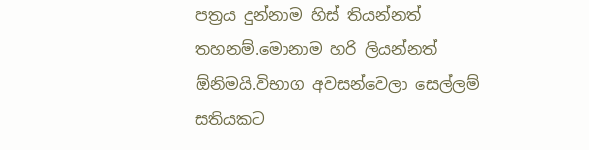පත්‍රය දුන්නාම හිස් තියන්නත් තහනම්.මොනාම හරි ලියන්නත් ඕනිමයි.විභාග අවසන්වෙලා සෙල්ලම් සතියකට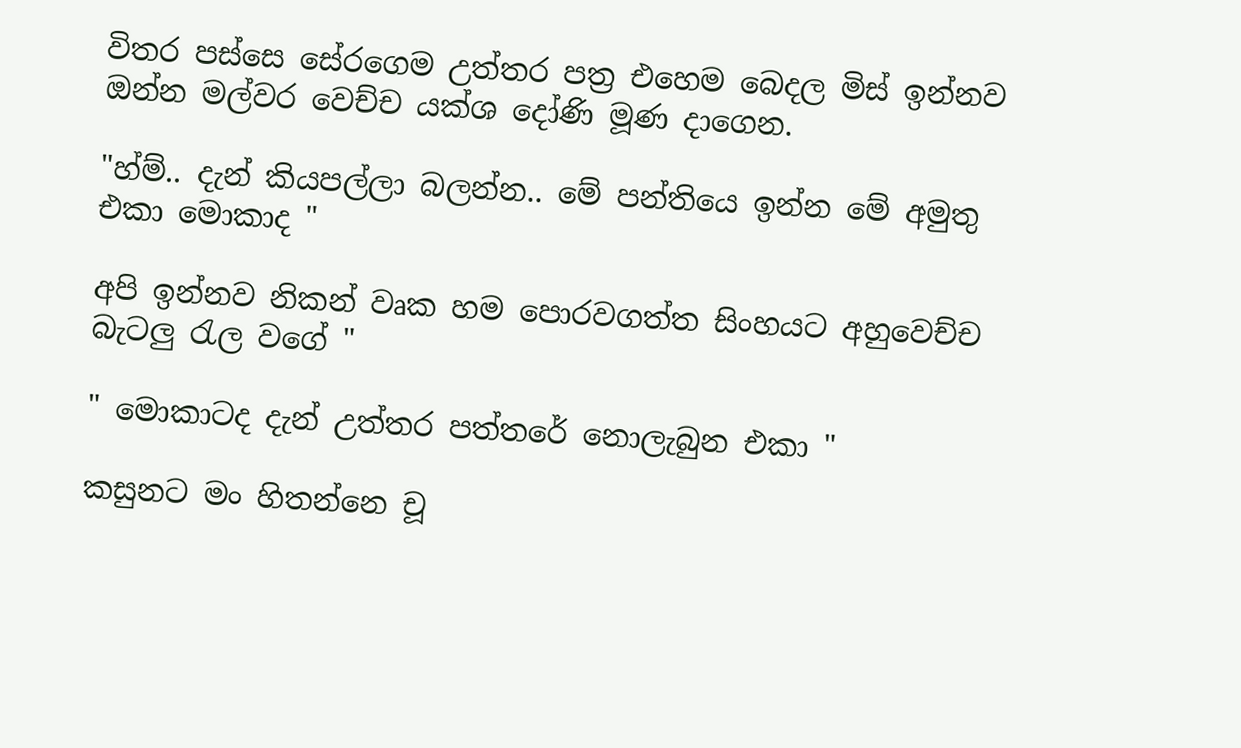විතර පස්සෙ සේරගෙම උත්තර පත්‍ර එහෙම බෙදල මිස් ඉන්නව ඔන්න මල්වර වෙච්ච යක්ශ දෝණි මූණ දාගෙන.

"හ්ම්.. දැන් කියපල්ලා බලන්න.. මේ පන්තියෙ ඉන්න මේ අමුතු එකා මොකාද "

අපි ඉන්නව නිකන් වෘක හම පොරවගත්ත සිංහයට අහුවෙච්ච බැටලු රැල වගේ "

" මොකාටද දැන් උත්තර පත්තරේ නොලැබුන එකා "

කසුනට මං හිතන්නෙ චූ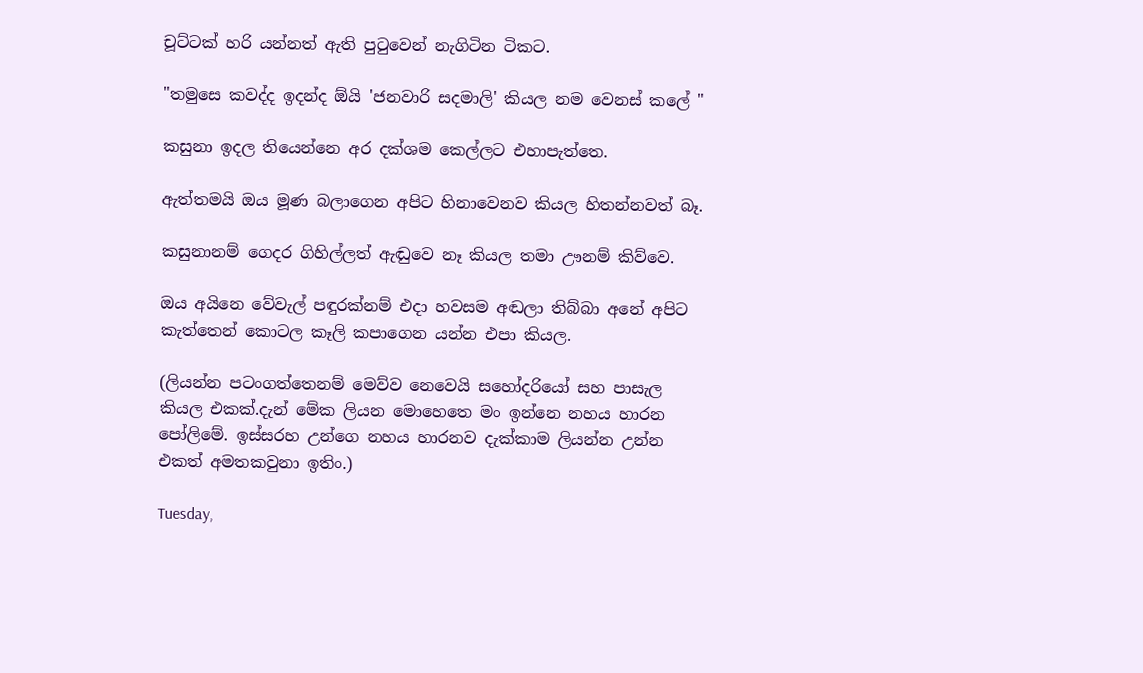චූට්ටක් හරි යන්නත් ඇති පුටුවෙන් නැගිටින ටිකට.

"තමුසෙ කවද්ද ඉදන්ද ඕයි 'ජනවාරි සදමාලි' කියල නම වෙනස් කලේ "

කසුනා ඉදල තියෙන්නෙ අර දක්ශම කෙල්ලට එහාපැත්තෙ.

ඇත්තමයි ඔය මූණ බලාගෙන අපිට හිනාවෙනව කියල හිතන්නවත් බෑ.

කසුනානම් ගෙදර ගිහිල්ලත් ඇඬුවෙ නෑ කියල තමා ඌනම් කිව්වෙ.

ඔය අයිනෙ වේවැල් පඳුරක්නම් එදා හවසම අඬලා තිබ්බා අනේ අපිට කැත්තෙන් කොටල කෑලි කපාගෙන යන්න එපා කියල.

(ලියන්න පටංගත්තෙනම් මෙව්ව නෙවෙයි සහෝදරියෝ සහ පාසැල කියල එකක්.දැන් මේක ලියන මොහෙතෙ මං ඉන්නෙ නහය හාරන පෝලිමේ. ඉස්සරහ උන්ගෙ නහය හාරනව දැක්කාම ලියන්න උන්න එකත් අමතකවුනා ඉතිං.)

Tuesday,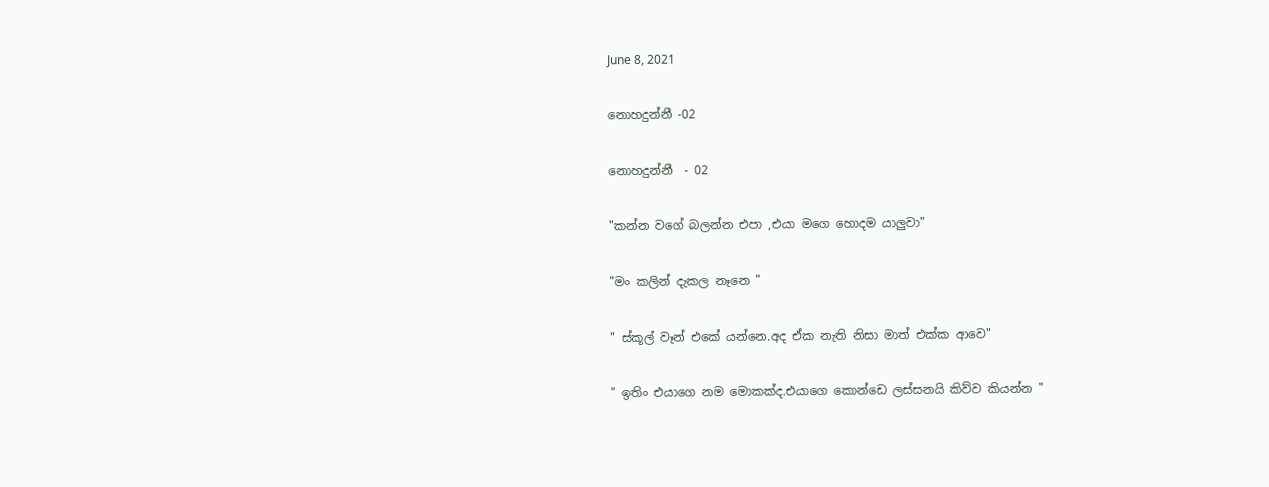June 8, 2021

නොහදුන්නී -02

නොහදුන්නී  - 02

"කන්න වගේ බලන්න එපා ,එයා මගෙ හොදම යාලුවා"

"මං කලින් දැකල නෑනෙ "

" ස්කූල් වෑන් එකේ යන්නෙ.අද ඒක නැති නිසා මාත් එක්ක ආවෙ"

" ඉතිං එයාගෙ නම මොකක්ද.එයාගෙ කොන්ඩෙ ලස්සනයි කිව්ව කියන්න "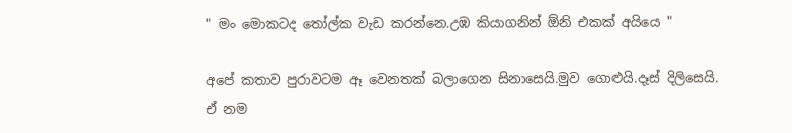" මං මොකටද තෝල්ක වැඩ කරන්නෙ.උඹ කියාගනින් ඕනි එකක් අයියෙ "

අපේ කතාව පුරාවටම ඈ වෙනතක් බලාගෙන සිනාසෙයි.මුව ගොළුයි.දෑස් දිලිසෙයි.
ඒ නම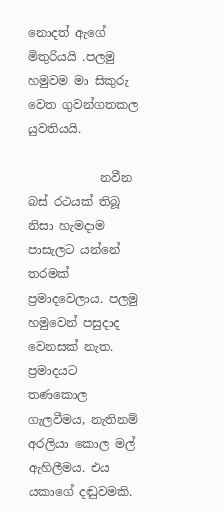නොදත් ඇගේ මිතුරියයි .පලමු හමුවම මා සිකුරු වෙත ගුවන්ගතකල යුවතියයි.

            නවීන බස්‍ රථයක් තිබූ නිසා හැමදාම පාසැලට යන්නේ තරමක් ප්‍රමාදවෙලාය. පලමු හමුවෙන් පසුදාද වෙනසක් නැත. ප්‍රමාදයට තණකොල ගැලවීමය, නැතිනම් අරලියා කොල මල් ඇහිලීමය. එය යකාගේ දඬුවමකි.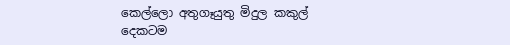කෙල්ලො අතුගෑයුතු මිදුල කකුල් දෙකටම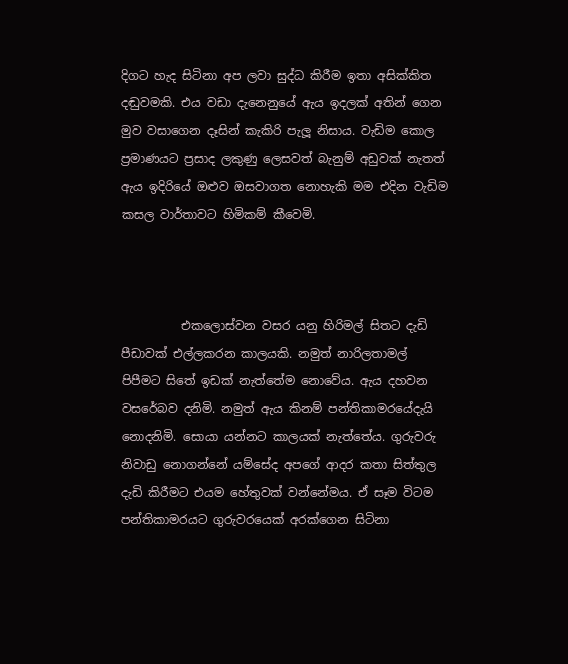දිගට හැද සිටිනා අප ලවා සුද්ධ කිරීම ඉතා අසික්කිත දඬුවමකි. එය වඩා දැනෙනුයේ ඇය ඉදලක් අතින් ගෙන මුව වසාගෙන දෑසින් කැකිරි පැලූ නිසාය. වැඩිම කොල ප්‍රමාණයට ප්‍රසාද ලකුණු ලෙසවත් බැනුම් අඩුවක් නැතත් ඇය ඉදිරියේ ඔළුව ඔසවාගත නොහැකි මම එදින වැඩිම කසල වාර්තාවට හිමිකම් කීවෙමි.



          එකලොස්වන වසර යනු හිරිමල් සිතට දැඩි පීඩාවක් එල්ලකරන කාලයකි. නමුත් නාරිලතාමල් පිපීමට සිතේ ඉඩක් නැත්තේම නොවේය. ඇය දහවන වසරේබව දනිමි. නමුත් ඇය කිනම් පන්තිකාමරයේදැයි නොදනිමි. සොයා යන්නට කාලයක් නැත්තේය. ගුරුවරු නිවාඩු නොගන්නේ යම්සේද අපගේ ආදර කතා සිත්තුල දැඩි කිරීමට එයම හේතුවක් වන්නේමය. ඒ සෑම විටම පන්තිකාමරයට ගුරුවරයෙක් අරක්ගෙන සිටිනා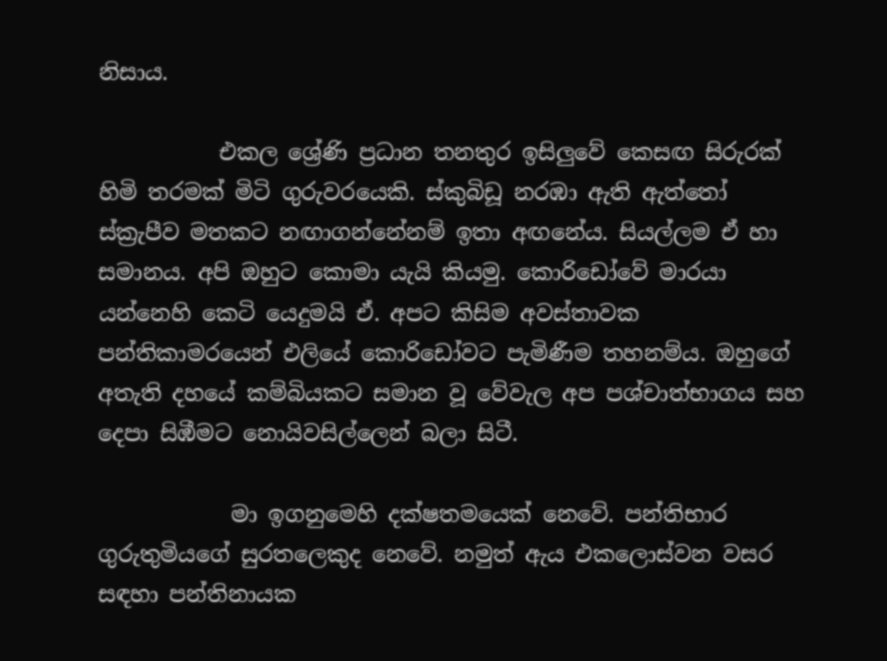නිසාය.

           එකල ශ්‍රේණි ප්‍රධාන තනතුර ඉසිලුවේ කෙසඟ සිරුරක් හිමි තරමක් මිටි ගුරුවරයෙකි. ස්කුබිඩූ නරඹා ඇති ඇත්තෝ ස්ක්‍රැපීව මතකට නඟාගන්නේනම් ඉතා අඟනේය. සියල්ලම ඒ හා සමානය. අපි ඔහුට කොමා යැයි කියමු. කොරිඩෝවේ මාරයා යන්නෙහි කෙටි යෙදුමයි ඒ. අපට කිසිම අවස්තාවක පන්තිකාමරයෙන් එලියේ කොරිඩෝවට පැමිණීම තහනම්ය. ඔහුගේ අතැති දහයේ කම්බියකට සමාන වූ වේවැල අප පශ්චාත්භාගය සහ දෙපා සිඹීමට නොයිවසිල්ලෙන් බලා සිටී.

            මා ඉගනුමෙහි දක්ෂතමයෙක් නෙවේ. පන්තිභාර ගුරුතුමියගේ සුරතලෙකුද නෙවේ. නමුත් ඇය එකලොස්වන වසර සඳහා පන්තිනායක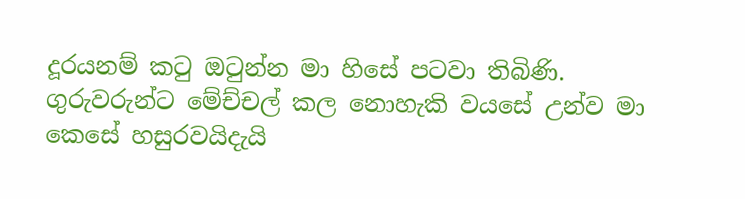දූරයනම් කටු ඔටුන්න මා හිසේ පටවා තිබිණි. ගුරුවරුන්ට මේච්චල් කල නොහැකි වයසේ උන්ව මා කෙසේ හසුරවයිදැයි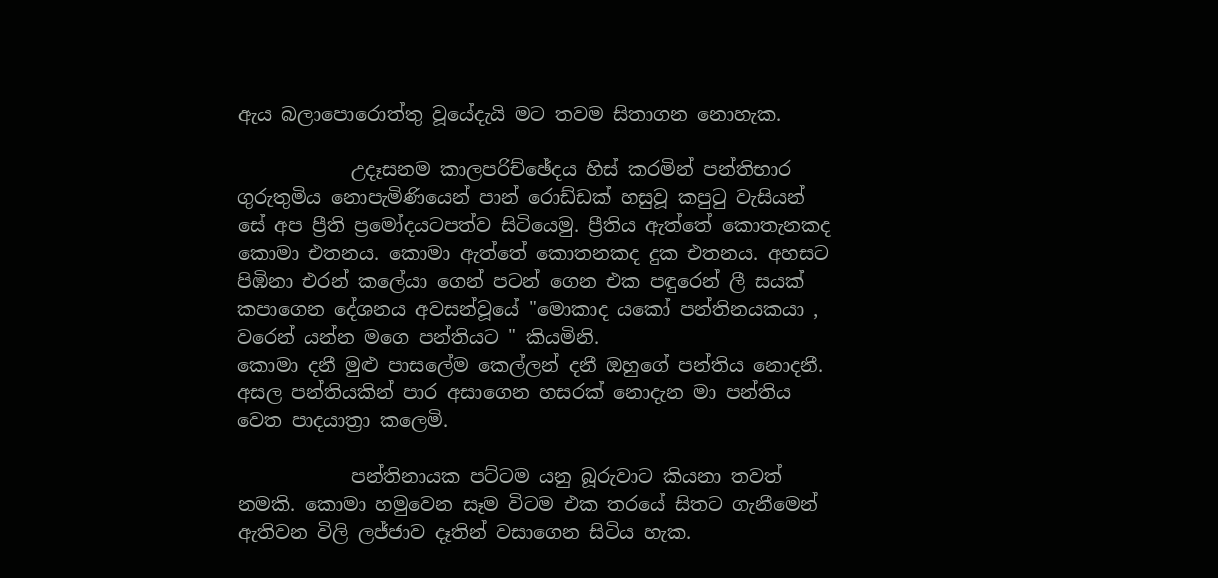ඇය බලාපොරොත්තු වූයේදැයි මට තවම සිතාගන නොහැක.

            උදෑසනම කාලපරිච්ඡේදය හිස් කරමින් පන්තිභාර ගුරුතුමිය නොපැමිණියෙන් පාන් රොඩ්ඩක් හසුවූ කපුටු වැසියන් සේ අප ප්‍රීති ප්‍රමෝදයටපත්ව සිටියෙමු. ප්‍රීතිය ඇත්තේ කොතැනකද කොමා එතනය. කොමා ඇත්තේ කොතනකද දුක එතනය. අහසට පිඹිනා එරන් කලේයා ගෙන් පටන් ගෙන එක පඳුරෙන් ලී සයක් කපාගෙන දේශනය අවසන්වූයේ "මොකාද යකෝ පන්තිනයකයා , වරෙන් යන්න මගෙ පන්තියට " කියමිනි.
කොමා දනී මුළු පාසලේම කෙල්ලන් දනී ඔහුගේ පන්තිය නොදනී. අසල පන්තියකින් පාර අසාගෙන හසරක් නොදැන මා පන්තිය වෙත පාදයාත්‍රා කලෙමි.

            පන්තිනායක පට්ටම යනු බූරුවාට කියනා තවත් නමකි. කොමා හමුවෙන සෑම විටම එක තරයේ සිතට ගැනීමෙන් ඇතිවන විලි ලජ්ජාව දෑතින් වසාගෙන සිටිය හැක.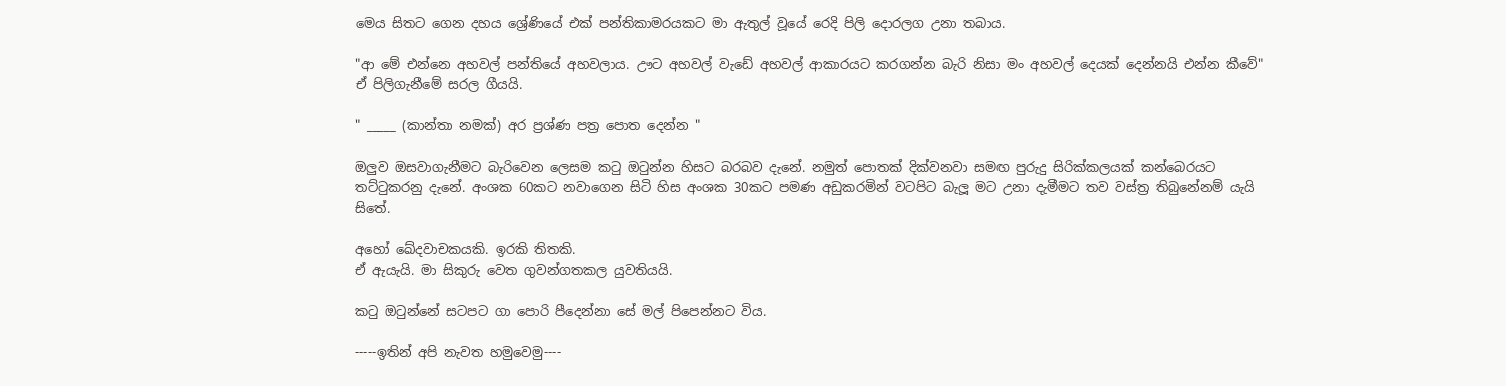මෙය සිතට ගෙන දහය ශ්‍රේණියේ එක් පන්තිකාමරයකට මා ඇතුල් වූයේ රෙදි පිලි දොරලග උනා තබාය.

"ආ මේ එන්නෙ අහවල් පන්තියේ අහවලාය. ඌට අහවල් වැඩේ අහවල් ආකාරයට කරගන්න බැරි නිසා මං අහවල් දෙයක් දෙන්නයි එන්න කීවේ"
ඒ පිලිගැනීමේ සරල ගීයයි.

" _____ (කාන්තා නමක්) අර ප්‍රශ්ණ පත්‍ර පොත දෙන්න "

ඔලුව ඔසවාගැනීමට බැරිවෙන ලෙසම කටු ඔටුන්න හිසට බරබව දැනේ. නමුත් පොතක් දික්වනවා සමඟ පුරුදු සිරික්කලයක් කන්බෙරයට තට්ටුකරනු දැනේ. අංශක 60කට නවාගෙන සිටි හිස අංශක 30කට පමණ අඩුකරමින් වටපිට බැලූ මට උනා දැමීමට තව වස්ත්‍ර තිබුනේනම් යැයි සිතේ.

අහෝ ඛේදවාචකයකි. ඉරකි තිතකි.
ඒ ඇයැයි. මා සිකුරු වෙත ගුවන්ගතකල යුවතියයි.

කටු ඔටුන්නේ සටපට ගා පොරි පීදෙන්නා සේ මල් පිපෙන්නට විය.

-----ඉතින් අපි නැවත හමුවෙමු----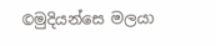©මුදියන්සෙ මලයා